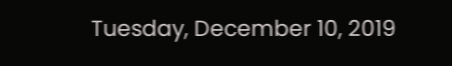Tuesday, December 10, 2019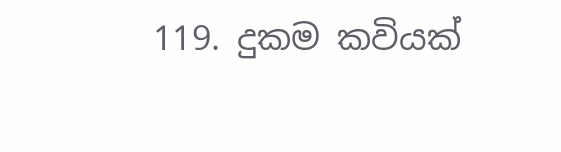119. දුකම කවියක්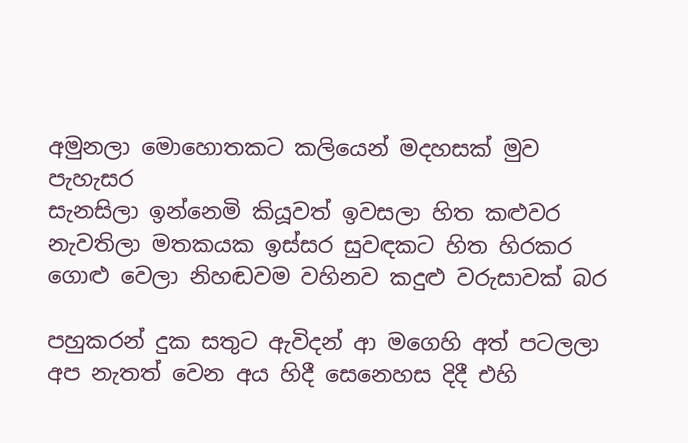අමුනලා මොහොතකට කලියෙන් මදහසක් මුව පැහැසර
සැනසිලා ඉන්නෙමි කියූවත් ඉවසලා හිත කළුවර
නැවතිලා මතකයක ඉස්සර සුවඳකට හිත හිරකර
ගොළු වෙලා නිහඬවම වහිනව කදුළු වරුසාවක් බර

පහුකරන් දුක සතුට ඇවිදන් ආ මගෙහි අත් පටලලා
අප නැතත් වෙන අය හිදී සෙනෙහස දිදී එහි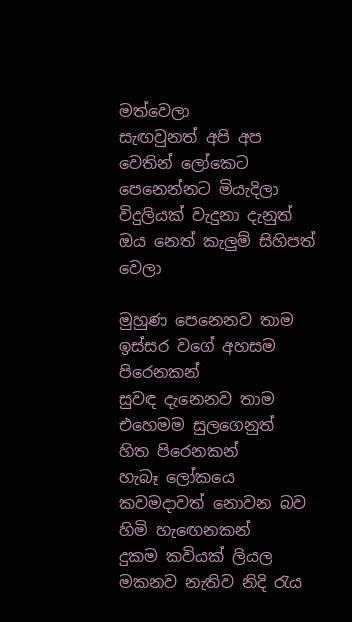මත්වෙලා
සැඟවුනත් අපි අප වෙතින් ලෝකෙට පෙනෙන්නට මියැදිලා
විදුලියක් වැදුනා දැනුත් ඔය නෙත් කැලුම් සිහිපත් වෙලා

මුහුණ පෙනෙනව තාම ඉස්සර වගේ අහසම පිරෙනකන්
සුවඳ දැනෙනව තාම එහෙමම සුලගෙනුත්  හිත පිරෙනකන්
හැබෑ ලෝකයෙ කවමදාවත් නොවන බව හිමි හැඟෙනකන්
දුකම කවියක් ලියල මකනව නැතිව නිදි රැය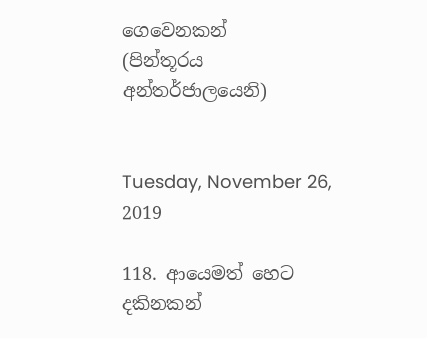ගෙවෙනකන්
(පින්තූරය අන්තර්ජාලයෙනි)


Tuesday, November 26, 2019

118. ආයෙමත් හෙට දකිනකන්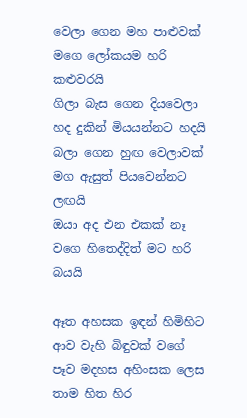වෙලා ගෙන මහ පාළුවක් මගෙ ලෝකයම හරි කළුවරයි
ගිලා බැස ගෙන දියවෙලා හද දුකින් මියයන්නට හදයි
බලා ගෙන හුඟ වෙලාවක් මග ඇසුත් පියවෙන්නට ලඟයි
ඔයා අද එන එකක් නෑ වගෙ හිතෙද්දිත් මට හරි බයයි

ඈත අහසක ඉඳන් හිමිහිට ආව වැහි බිඳුවක් වගේ
පෑව මදහස අහිංසක ලෙස තාම හිත හිර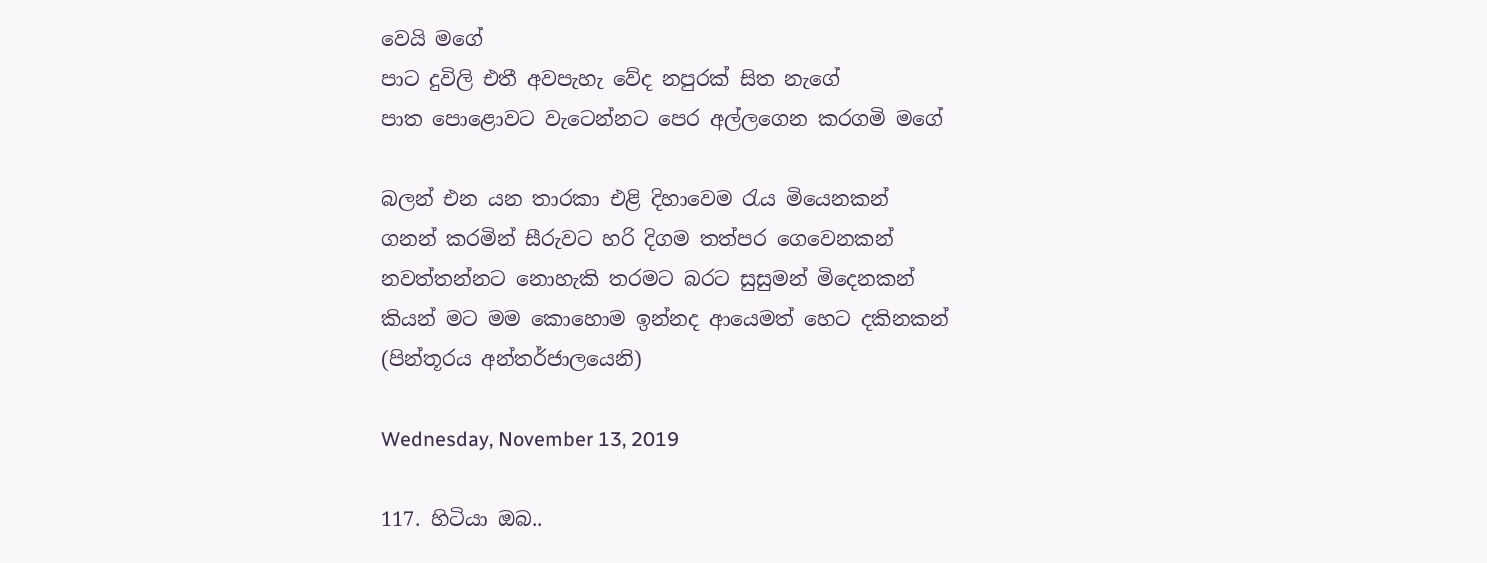වෙයි මගේ
පාට දුවිලි එතී අවපැහැ වේද නපුරක් සිත නැගේ
පාත පොළොවට වැටෙන්නට පෙර අල්ලගෙන කරගමි මගේ

බලන් එන යන තාරකා එළි දිහාවෙම රැය මියෙනකන්
ගනන් කරමින් සීරුවට හරි දිගම තත්පර ගෙවෙනකන්
නවත්තන්නට නොහැකි තරමට බරට සුසුමන් මිදෙනකන්
කියන් මට මම කොහොම ඉන්නද ආයෙමත් හෙට දකිනකන්
(පින්තූරය අන්තර්ජාලයෙනි)

Wednesday, November 13, 2019

117. හිටියා ඔබ..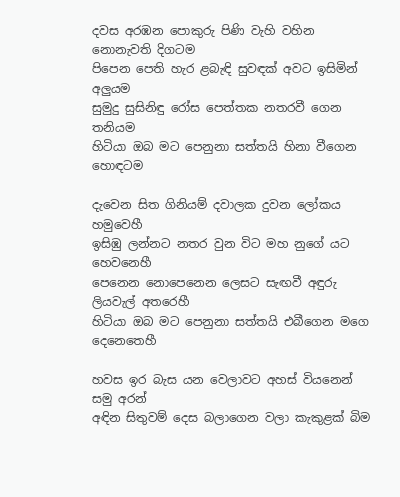දවස අරඹන පොකුරු පිණි වැහි වහින නොනැවති දිගටම
පිපෙන පෙති හැර ළබැඳි සුවඳක් අවට ඉසිමින් අලුයම
සුමුදු සුසිනිඳු රෝස පෙත්තක නතරවී ගෙන තනියම
හිටියා ඔබ මට පෙනුනා සත්තයි හිනා වීගෙන හොඳටම

දැවෙන සිත ගිනියම් දවාලක දුවන ලෝකය හමුවෙහී
ඉසිඹු ලන්නට නතර වුන විට මහ නුගේ යට හෙවනෙහී
පෙනෙන නොපෙනෙන ලෙසට සැඟවී අඳුරු ලියවැල් අතරෙහී
හිටියා ඔබ මට පෙනුනා සත්තයි එබීගෙන මගෙ දෙනෙතෙහී

හවස ඉර බැස යන වෙලාවට අහස් වියනෙන් සමු අරන්
අඳින සිතුවම් දෙස බලාගෙන වලා කැකුළක් බිම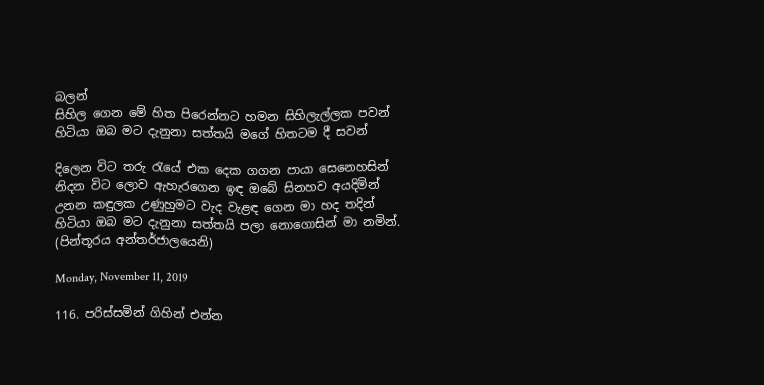බලන්
සිහිල ගෙන මේ හිත පිරෙන්නට හමන සිහිලැල්ලක පවන්
හිටියා ඔබ මට දැනුනා සත්තයි මගේ හිතටම දී සවන්

දිලෙන විට තරු රැයේ එක දෙක ගගන පායා සෙනෙහසින්
නිදන විට ලොව ඇහැරගෙන ඉඳ ඔබේ සිනහව අයදිමින්
උනන කඳුලක උණුහුමට වැද වැළඳ ගෙන මා හද තදින්
හිටියා ඔබ මට දැනුනා සත්තයි පලා නොගොසින් මා නමින්.
(පින්තූරය අන්තර්ජාලයෙනි)

Monday, November 11, 2019

116. පරිස්සමින් ගිහින් එන්න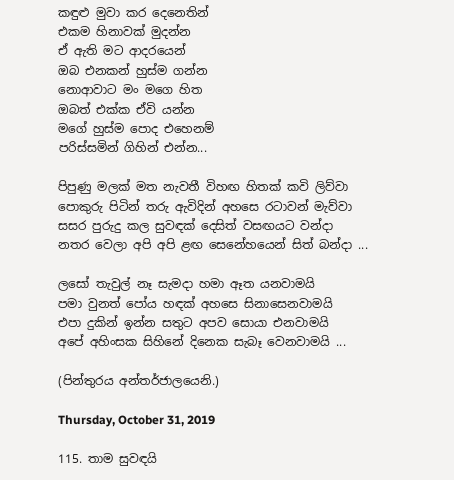කඳුළු මුවා කර දෙනෙතින්
එකම හිනාවක් මුදන්න
ඒ ඇති මට ආදරයෙන්
ඔබ එනකන් හුස්ම ගන්න
නොආවාට මං මගෙ හිත
ඔබත් එක්ක ඒවි යන්න
මගේ හුස්ම පොද එහෙනම්
පරිස්සමින් ගිහින් එන්න...

පිපුණු මලක් මත නැවතී විහඟ හිතක් කවි ලිව්වා
පොකුරු පිටින් තරු ඇවිදින් අහසෙ රටාවන් මැව්වා
සසර පුරුදු කල සුවඳක් දෙසිත් වසඟයට වන්දා
නතර වෙලා අපි අපි ළඟ සෙනේහයෙන් සිත් බන්දා ...

ලසෝ තැවුල් නෑ සැමදා හමා ඈත යනවාමයි
පමා වුනත් පෝය හඳක් අහසෙ සිනාසෙනවාමයි
එපා දුකින් ඉන්න සතුට අපව සොයා එනවාමයි
අපේ අහිංසක සිහිනේ දිනෙක සැබෑ වෙනවාමයි ...

(පින්තුරය අන්තර්ජාලයෙනි.)

Thursday, October 31, 2019

115. තාම සුවඳයි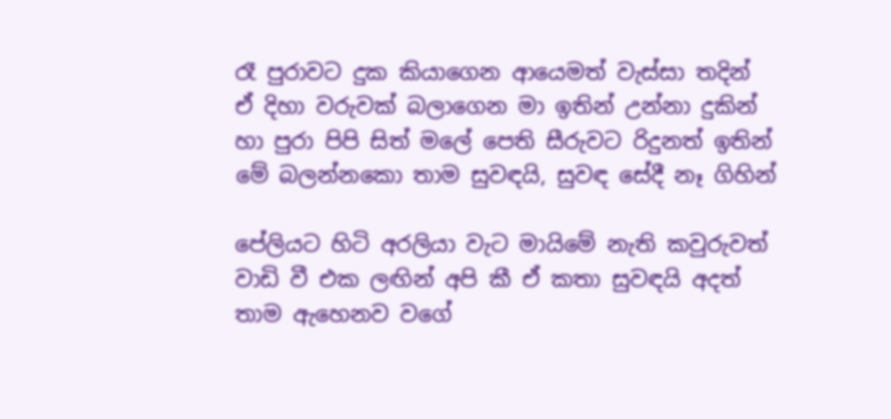රෑ පුරාවට දුක කියාගෙන ආයෙමත් වැස්සා තදින්
ඒ දිහා වරුවක් බලාගෙන මා ඉතින් උන්නා දුකින්
හා පුරා පිපි සිත් මලේ පෙති සීරුවට රිදුනත් ඉතින්
මේ බලන්නකො තාම සුවඳයි, සුවඳ සේදී නෑ ගිහින්

පේලියට හිටි අරලියා වැට මායිමේ නැති කවුරුවත්
වාඩි වී එක ලඟින් අපි කී ඒ කතා සුවඳයි අදත්
තාම ඇහෙනව වගේ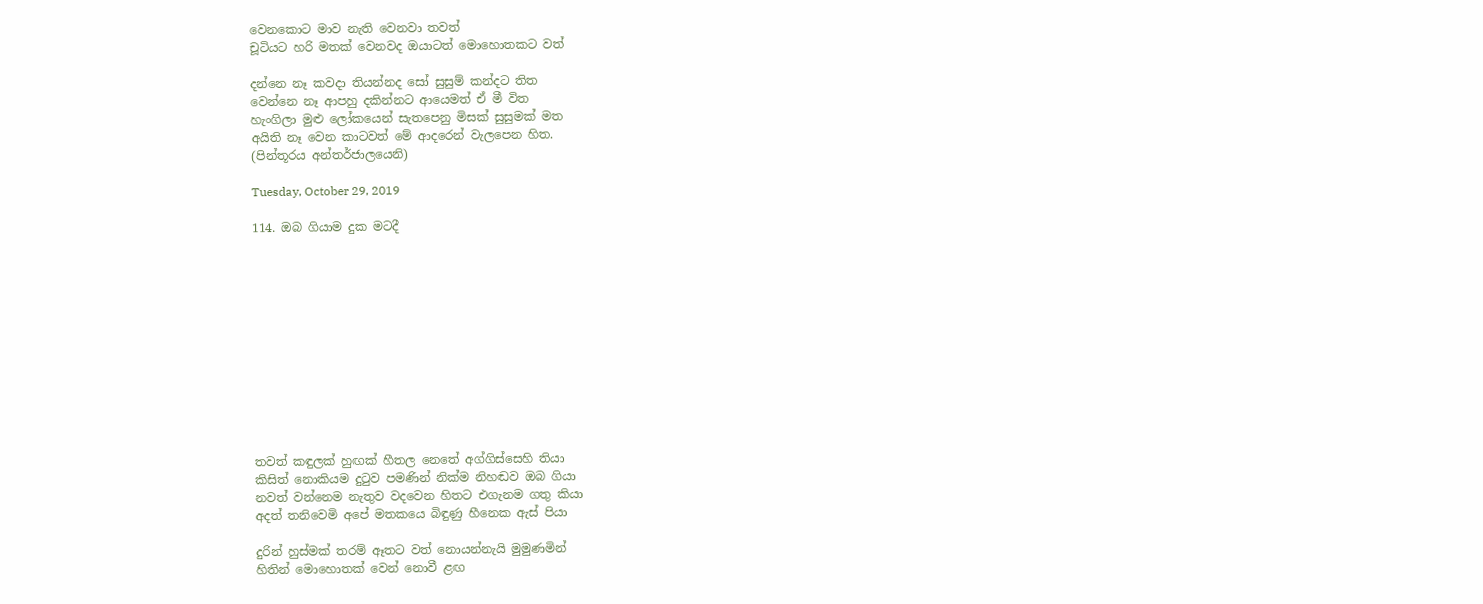වෙනකොට මාව නැති වෙනවා තවත්
චූටියට හරි මතක් වෙනවද ඔයාටත් මොහොතකට වත්

දන්නෙ නෑ කවදා තියන්නද සෝ සුසුම් කන්දට තිත
වෙන්නෙ නෑ ආපහු දකින්නට ආයෙමත් ඒ මී විත
හැංගිලා මුළු ලෝකයෙන් සැතපෙනු මිසක් සුසුමක් මත
අයිති නෑ වෙන කාටවත් මේ ආදරෙන් වැලපෙන හිත.
(පින්තූරය අන්තර්ජාලයෙනි)

Tuesday, October 29, 2019

114. ඔබ ගියාම දුක මටදී












තවත් කඳුලක් හුඟක් හීතල නෙතේ අග්ගිස්සෙහි තියා
කිසිත් නොකියම දුටුව පමණින් නික්ම නිහඬව ඔබ ගියා
නවත් වන්නෙම නැතුව වදවෙන හිතට එගැනම ගතු කියා
අදත් තනිවෙමි අපේ මතකයෙ බිඳුණු හීනෙක ඇස් පියා

දුරින් හුස්මක් තරම් ඈතට වත් නොයන්නැයි මුමුණමින්
හිතින් මොහොතක් වෙන් නොවී ළඟ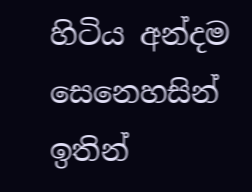හිටිය අන්දම සෙනෙහසින්
ඉතින්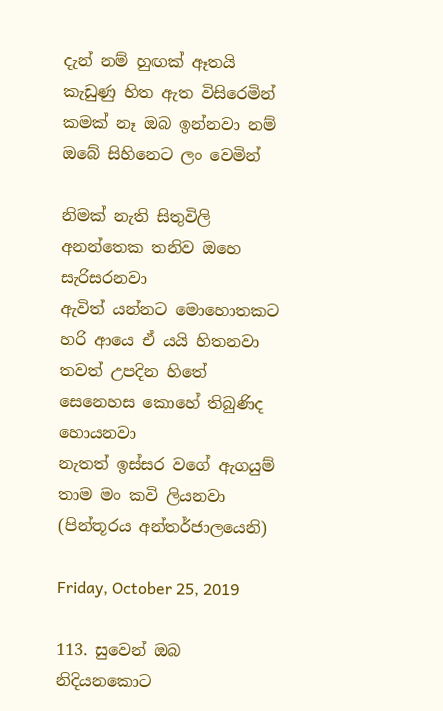දැන් නම් හුඟක් ඈතයි කැඩුණු හිත ඇත විසිරෙමින්
කමක් නෑ ඔබ ඉන්නවා නම් ඔබේ සිහිනෙට ලං වෙමින්

නිමක් නැති සිතුවිලි අනන්තෙක තනිව ඔහෙ සැරිසරනවා
ඇවිත් යන්නට මොහොතකට හරි ආයෙ ඒ යයි හිතනවා
තවත් උපදින හිතේ සෙනෙහස කොහේ තිබුණිද හොයනවා
නැතත් ඉස්සර වගේ ඇගයුම් තාම මං කවි ලියනවා
(පින්තූරය අන්තර්ජාලයෙනි)

Friday, October 25, 2019

113. සුවෙන් ඔබ නිදියනකොට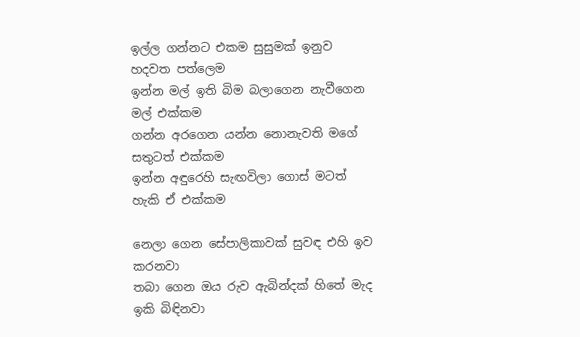ඉල්ල ගන්නට එකම සුසුමක් ඉනුව හදවත පත්ලෙම
ඉන්න මල් ඉති බිම බලාගෙන නැවීගෙන මල් එක්කම
ගන්න අරගෙන යන්න නොනැවති මගේ සතුටත් එක්කම
ඉන්න අඳුරෙහි සැඟවිලා ගොස් මටත් හැකි ඒ එක්කම

නෙලා ගෙන සේපාලිකාවක් සුවඳ එහි ඉව කරනවා
තබා ගෙන ඔය රුව ඇබින්දක් හිතේ මැද ඉකි බිඳිනවා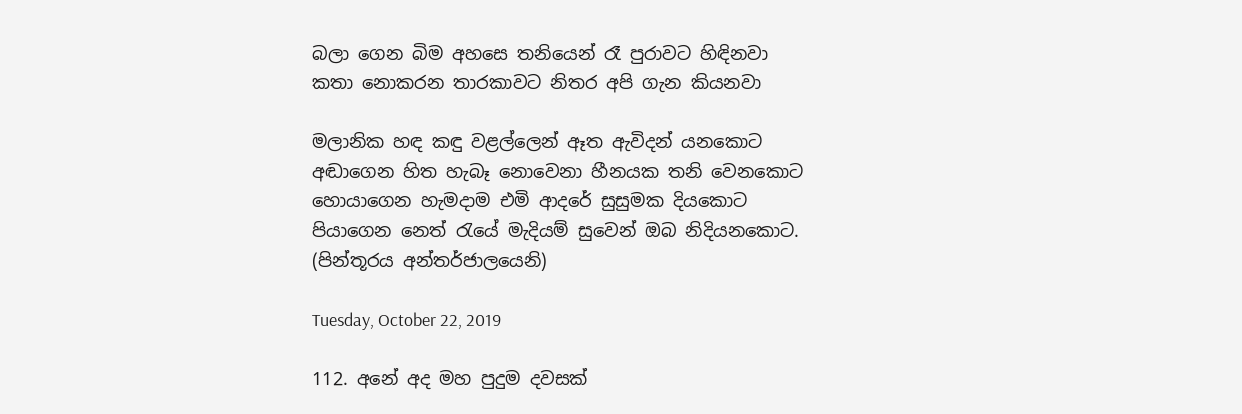බලා ගෙන බිම අහසෙ තනියෙන් රෑ පුරාවට හිඳිනවා
කතා නොකරන තාරකාවට නිතර අපි ගැන කියනවා

මලානික හඳ කඳු වළල්ලෙන් ඈත ඇවිදන් යනකොට
අඬාගෙන හිත හැබෑ නොවෙනා හීනයක තනි වෙනකොට
හොයාගෙන හැමදාම එමි ආදරේ සුසුමක දියකොට
පියාගෙන නෙත් රැයේ මැදියම් සුවෙන් ඔබ නිදියනකොට.
(පින්තූරය අන්තර්ජාලයෙනි)

Tuesday, October 22, 2019

112. අනේ අද මහ පුදුම දවසක්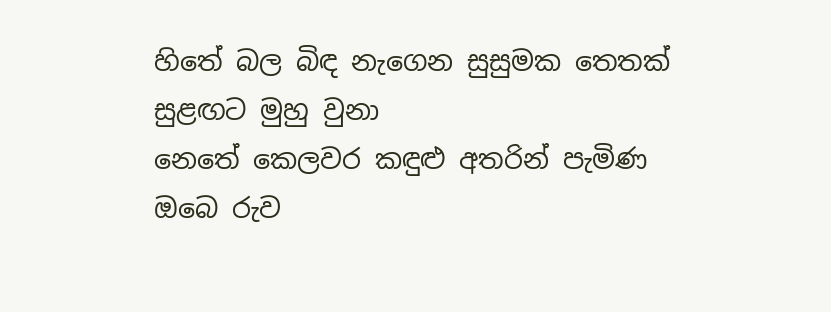හිතේ බල බිඳ නැගෙන සුසුමක තෙතක් සුළඟට මුහු වුනා
නෙතේ කෙලවර කඳුළු අතරින් පැමිණ ඔබෙ රුව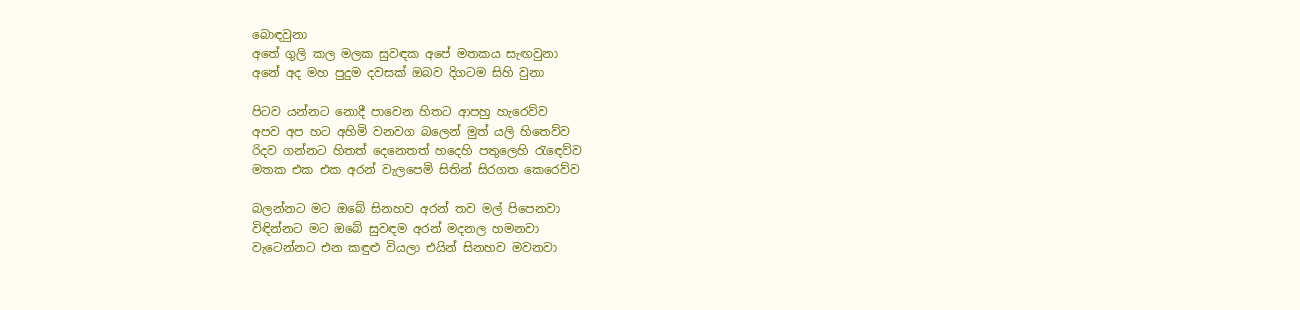බොඳවුනා
අතේ ගුලි කල මලක සුවඳක අපේ මතකය සැඟවුනා
අනේ අද මහ පුදුම දවසක් ඔබව දිගටම සිහි වුනා

පිටව යන්නට නොදී පාවෙන හිතට ආපහු හැරෙව්ව
අපව අප හට අහිමි වනවග බලෙන් මුත් යලි හිතෙව්ව
රිදව ගන්නට හිතත් දෙනෙතත් හදෙහි පතුලෙහි රැඳෙව්ව
මතක එක එක අරන් වැලපෙමි සිතින් සිරගත කෙරෙව්ව

බලන්නට මට ඔබේ සිනහව අරන් තව මල් පිපෙනවා
විඳින්නට මට ඔබේ සුවඳම අරන් මදනල හමනවා
වැටෙන්නට එන කඳුළු වියලා එයින් සිනහව මවනවා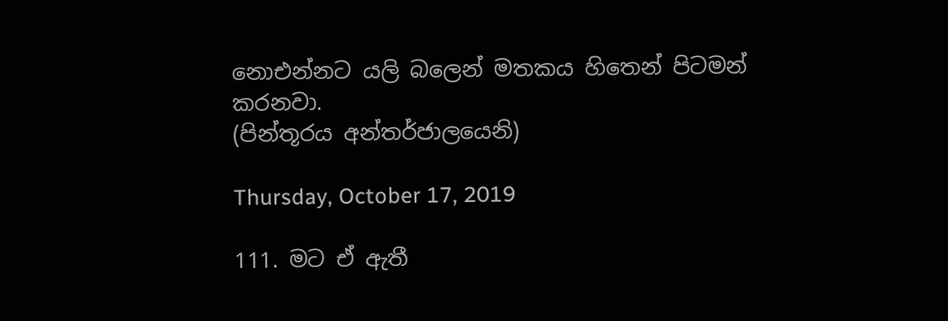නොඑන්නට යලි බලෙන් මතකය හිතෙන් පිටමන් කරනවා.
(පින්තූරය අන්තර්ජාලයෙනි)

Thursday, October 17, 2019

111. මට ඒ ඇතී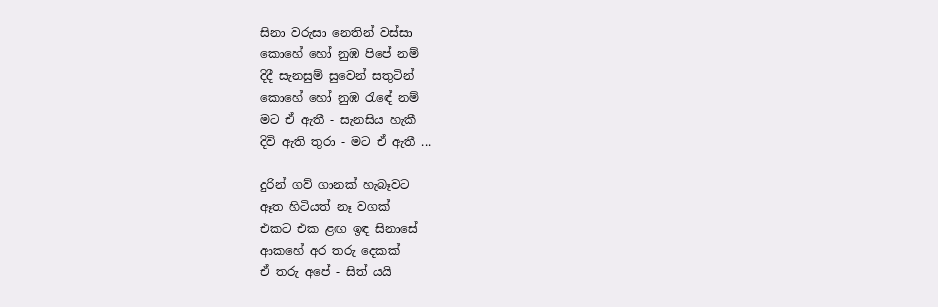සිනා වරුසා නෙතින් වස්සා
කොහේ හෝ නුඹ පිපේ නම්
දිදී සැනසුම් සුවෙන් සතුටින්
කොහේ හෝ නුඹ රැඳේ නම්
මට ඒ ඇතී - සැනසිය හැකී
දිවි ඇති තුරා - මට ඒ ඇතී ...

දුරින් ගව් ගානක් හැබෑවට
ඈත හිටියත් නෑ වගක්
එකට එක ළඟ ඉඳ සිනාසේ
ආකහේ අර තරු දෙකක්
ඒ තරු අපේ - සිත් යයි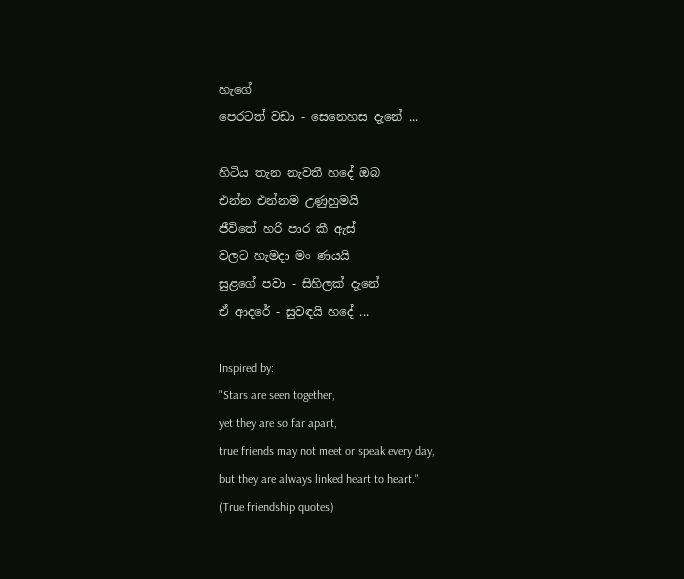හැගේ
පෙරටත් වඩා - සෙනෙහස දැනේ ...

හිටිය තැන නැවතී හදේ ඔබ
එන්න එන්නම උණුහුමයි
ජීවිතේ හරි පාර කී ඇස්
වලට හැමදා මං ණයයි
සුළගේ පවා - සිහිලක් දැනේ
ඒ ආදරේ - සුවඳයි හදේ ...

Inspired by:
"Stars are seen together,
yet they are so far apart,
true friends may not meet or speak every day,
but they are always linked heart to heart."
(True friendship quotes)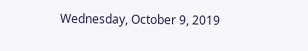Wednesday, October 9, 2019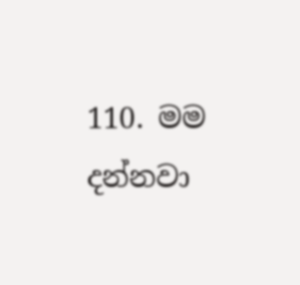110. මම දන්නවා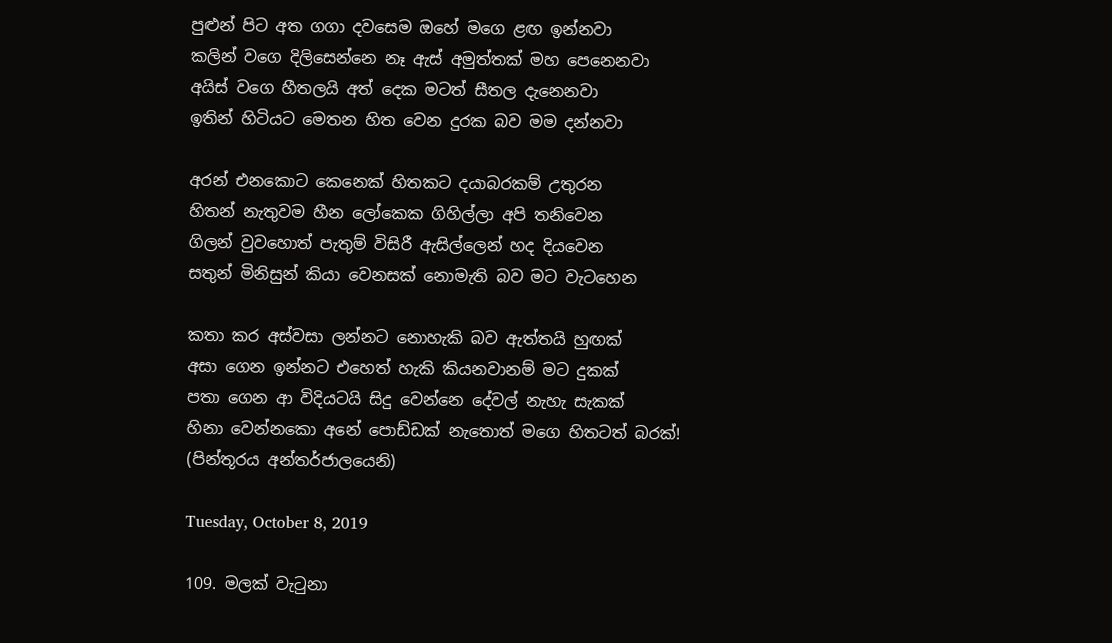පුළුන් පිට අත ගගා දවසෙම ඔහේ මගෙ ළඟ ඉන්නවා
කලින් වගෙ දිලිසෙන්නෙ නෑ ඇස් අමුත්තක් මහ පෙනෙනවා
අයිස් වගෙ හීතලයි අත් දෙක මටත් සීතල දැනෙනවා
ඉතින් හිටියට මෙතන හිත වෙන දුරක බව මම දන්නවා

අරන් එනකොට කෙනෙක් හිතකට දයාබරකම් උතුරන
හිතන් නැතුවම හීන ලෝකෙක ගිහිල්ලා අපි තනිවෙන
ගිලන් වුවහොත් පැතුම් විසිරී ඇසිල්ලෙන් හද දියවෙන
සතුන් මිනිසුන් කියා වෙනසක් නොමැති බව මට වැටහෙන

කතා කර අස්වසා ලන්නට නොහැකි බව ඇත්තයි හුඟක්
අසා ගෙන ඉන්නට එහෙත් හැකි කියනවානම් මට දුකක්
පතා ගෙන ආ විදියටයි සිදු වෙන්නෙ දේවල් නැහැ සැකක්
හිනා වෙන්නකො අනේ පොඩ්ඩක් නැතොත් මගෙ හිතටත් බරක්!
(පින්තූරය අන්තර්ජාලයෙනි)

Tuesday, October 8, 2019

109. මලක් වැටුනා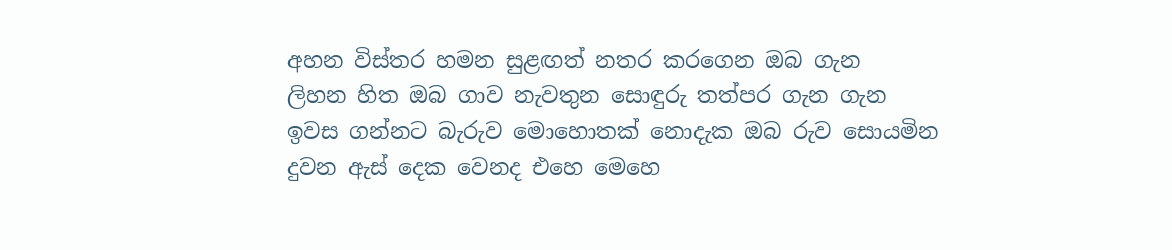අහන විස්තර හමන සුළඟත් නතර කරගෙන ඔබ ගැන
ලිහන හිත ඔබ ගාව නැවතුන සොඳුරු තත්පර ගැන ගැන
ඉවස ගන්නට බැරුව මොහොතක් නොදැක ඔබ රුව සොයමින
දුවන ඇස් දෙක වෙනද එහෙ මෙහෙ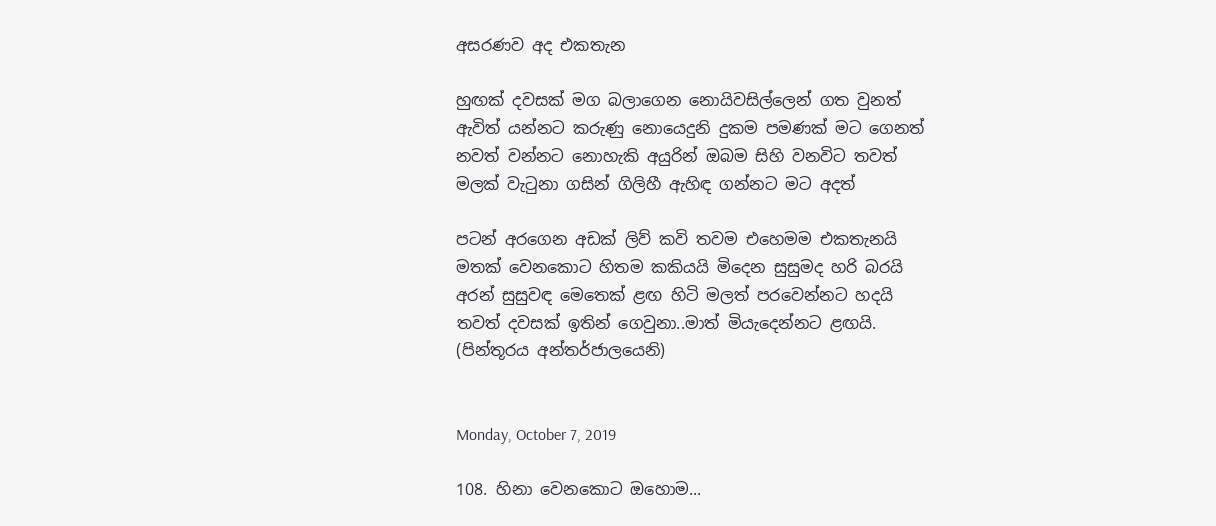අසරණව අද එකතැන

හුඟක් දවසක් මග බලාගෙන නොයිවසිල්ලෙන් ගත වුනත්
ඇවිත් යන්නට කරුණු නොයෙදුනි දුකම පමණක් මට ගෙනත්
නවත් වන්නට නොහැකි අයුරින් ඔබම සිහි වනවිට තවත්
මලක් වැටුනා ගසින් ගිලිහී ඇහිඳ ගන්නට මට අදත්

පටන් අරගෙන අඩක් ලිව් කවි තවම එහෙමම එකතැනයි
මතක් වෙනකොට හිතම කකියයි මිදෙන සුසුමද හරි බරයි
අරන් සුසුවඳ මෙතෙක් ළඟ හිටි මලත් පරවෙන්නට හදයි
තවත් දවසක් ඉතින් ගෙවුනා..මාත් මියැදෙන්නට ළඟයි.
(පින්තූරය අන්තර්ජාලයෙනි)


Monday, October 7, 2019

108. හිනා වෙනකොට ඔහොම...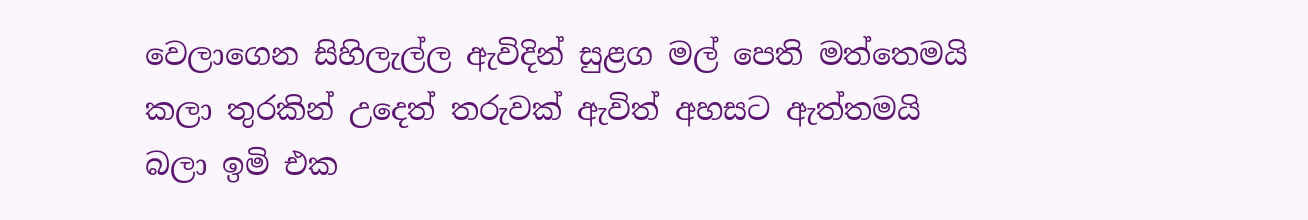වෙලාගෙන සිහිලැල්ල ඇවිදින් සුළග මල් පෙති මත්තෙමයි
කලා තුරකින් උදෙත් තරුවක් ඇවිත් අහසට ඇත්තමයි
බලා ඉමි එක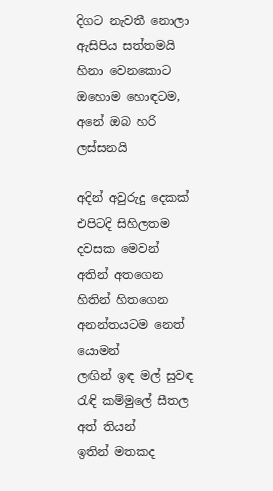දිගට නැවතී නොලා ඇසිපිය සත්තමයි
හිනා වෙනකොට ඔහොම හොඳටම, අනේ ඔබ හරි ලස්සනයි

අදින් අවුරුදු දෙකක් එපිටදි සිහිලතම දවසක මෙවන්
අතින් අතගෙන හිතින් හිතගෙන අනන්තයටම නෙත් යොමන්
ලඟින් ඉඳ මල් සුවඳ රැඳි කම්මුලේ සීතල අත් තියන්
ඉතින් මතකද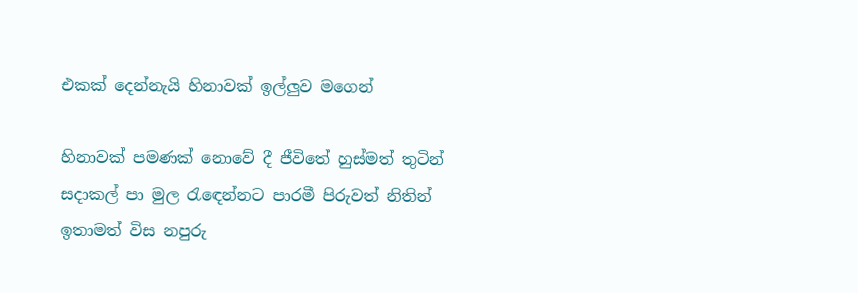එකක් දෙන්නැයි හිනාවක් ඉල්ලුව මගෙන්

හිනාවක් පමණක් නොවේ දී ජීවිතේ හුස්මත් තුටින්
සදාකල් පා මුල රැඳෙන්නට පාරමී පිරුවත් නිතින්
ඉතාමත් විස නපුරු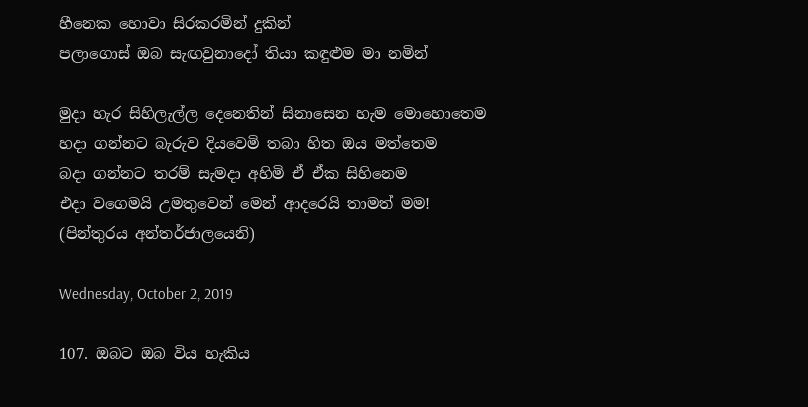හීනෙක හොවා සිරකරමින් දුකින්
පලාගොස් ඔබ සැඟවුනාදෝ තියා කඳුළුම මා නමින්

මුදා හැර සිහිලැල්ල දෙනෙතින් සිනාසෙන හැම මොහොතෙම
හදා ගන්නට බැරුව දියවෙමි තබා හිත ඔය මත්තෙම
බදා ගන්නට තරම් සැමදා අහිමි ඒ ඒක සිහිනෙම
එදා වගෙමයි උමතුවෙන් මෙන් ආදරෙයි තාමත් මම!
(පින්තුරය අන්තර්ජාලයෙනි)

Wednesday, October 2, 2019

107. ඔබට ඔබ විය හැකිය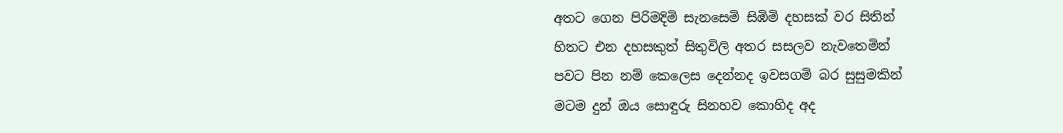අතට ගෙන පිරිමදිමි සැනසෙමි සිඹිමි දහසක් වර සිතින්
හිතට එන දහසකුත් සිතුවිලි අතර සසලව නැවතෙමින්
පවට පින නම් කෙලෙස දෙන්නද ඉවසගමි බර සුසුමකින්
මටම දුන් ඔය සොඳුරු සිනහව කොහිද අද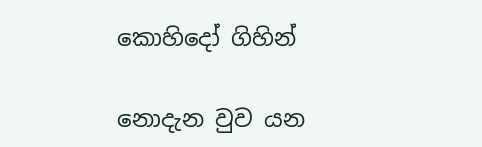කොහිදෝ ගිහින්

නොදැන වුව යන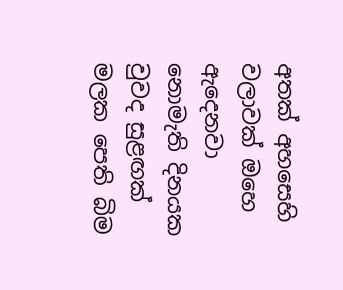අතක් අහසෙහි වලාවක් ඔහෙ ඇදෙනවා
නොමැති දිනයක වුවද සුළඟක් මලක පෙති බිම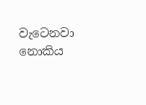වැටෙනවා
නොකිය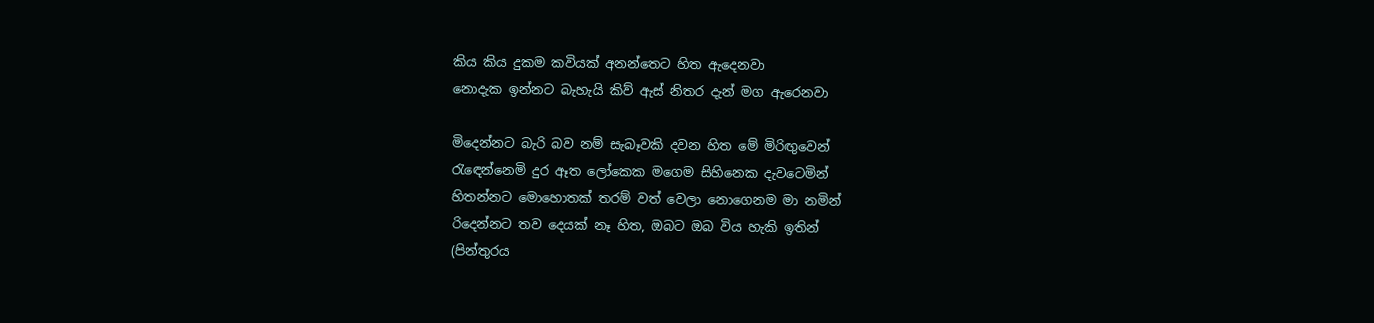කිය කිය දුකම කවියක් අනන්තෙට හිත ඇදෙනවා
නොදැක ඉන්නට බැහැයි කිව් ඇස් නිතර දැන් මග ඇරෙනවා

මිදෙන්නට බැරි බව නම් සැබෑවකි දවන හිත මේ මිරිඟුවෙන්
රැඳෙන්නෙමි දුර ඈත ලෝකෙක මගෙම සිහිනෙක දැවටෙමින්
හිතන්නට මොහොතක් තරම් වත් වෙලා නොගෙනම මා නමින්
රිදෙන්නට තව දෙයක් නෑ හිත, ඔබට ඔබ විය හැකි ඉතින්
(පින්තුරය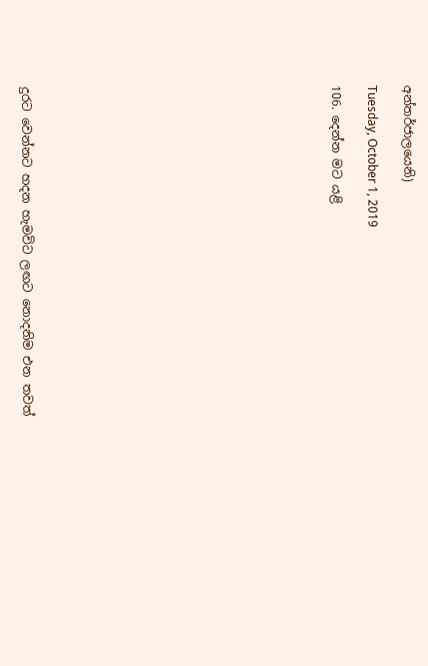අන්තර්ජාලයෙනි)

Tuesday, October 1, 2019

106. දෙන්න මට යළි
















දුරට වෙන්නට හදන හැමවිට ලඟට නොදනිම එන තවත්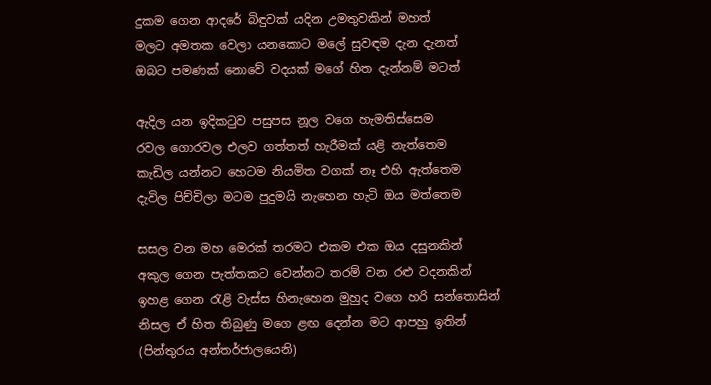දුකම ගෙන ආදරේ බිඳුවක් යදින උමතුවකින් මහත්
මලට අමතක වෙලා යනකොට මලේ සුවඳම දැන දැනත්
ඔබට පමණක් නොවේ වදයක් මගේ හිත දැන්නම් මටත්

ඇදිල යන ඉදිකටුව පසුපස නූල වගෙ හැමතිස්සෙම
රවල ගොරවල එලව ගත්තත් හැරීමක් යළි නැත්තෙම
කැඩිල යන්නට හෙටම නියමිත වගක් නෑ එහි ඇත්තෙම
දැවිල පිච්චිලා මටම පුදුමයි නැහෙන හැටි ඔය මත්තෙම

සසල වන මහ මෙරක් තරමට එකම එක ඔය දසුනකින්
අකුල ගෙන පැත්තකට වෙන්නට තරම් වන රළු වදනකින්
ඉහළ ගෙන රැළි වැස්ස හිනැහෙන මුහුද වගෙ හරි සන්තොසින්
නිසල ඒ හිත තිබුණු මගෙ ළඟ දෙන්න මට ආපහු ඉතින්
(පින්තුරය අන්තර්ජාලයෙනි)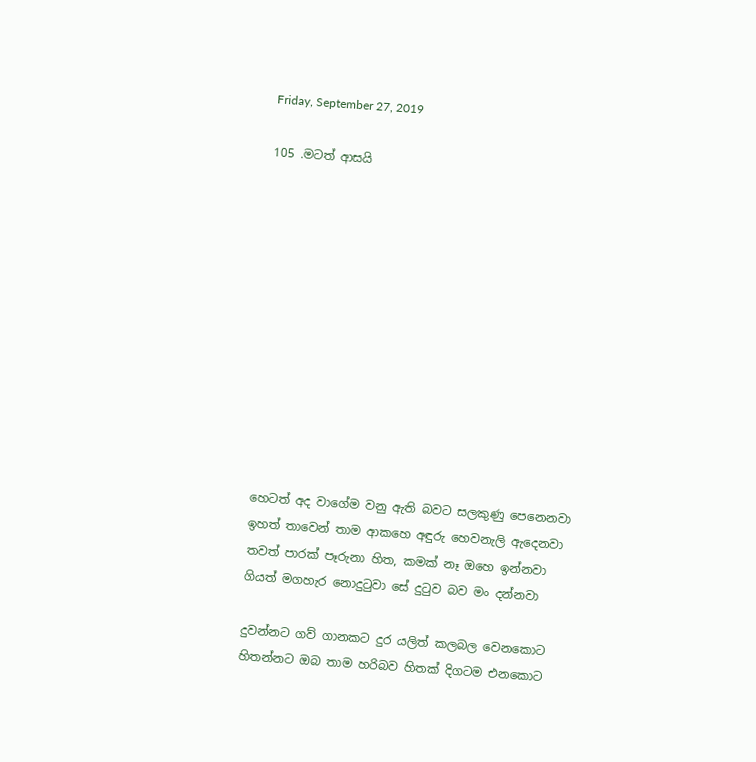Friday, September 27, 2019

105 .මටත් ආසයි












හෙටත් අද වාගේම වනු ඇති බවට සලකුණු පෙනෙනවා
ඉහත් තාවෙන් තාම ආකහෙ අඳුරු හෙවනැලි ඇදෙනවා
තවත් පාරක් පෑරුනා හිත, කමක් නෑ ඔහෙ ඉන්නවා
ගියත් මගහැර නොදුටුවා සේ දුටුව බව මං දන්නවා

දුවන්නට ගව් ගානකට දුර යලිත් කලබල වෙනකොට
හිතන්නට ඔබ තාම හරිබව හිතක් දිගටම එනකොට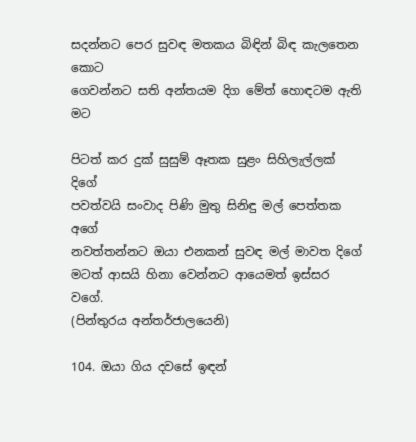සදන්නට පෙර සුවඳ මතකය බිඳින් බිඳ කැලතෙන කොට
ගෙවන්නට සති අන්තයම දිග මේත් හොඳටම ඇති මට

පිටත් කර දුක් සුසුම් ඈතක සුළං සිහිලැල්ලක් දිගේ
පවත්වයි සංවාද පිණි මුතු සිනිඳු මල් පෙත්තක අගේ
නවත්තන්නට ඔයා එනකන් සුවඳ මල් මාවත දිගේ
මටත් ආසයි හිනා වෙන්නට ආයෙමත් ඉස්සර වගේ.
(පින්තුරය අන්තර්ජාලයෙනි)

104. ඔයා ගිය දවසේ ඉඳන්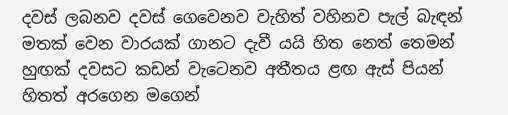දවස් ලබනව දවස් ගෙවෙනව වැහිත් වහිනව පැල් බැඳන්
මතක් වෙන වාරයක් ගානට දැවී යයි හිත නෙත් තෙමන්
හුඟක් දවසට කඩන් වැටෙනව අතීතය ළඟ ඇස් පියන්
හිතත් අරගෙන මගෙන්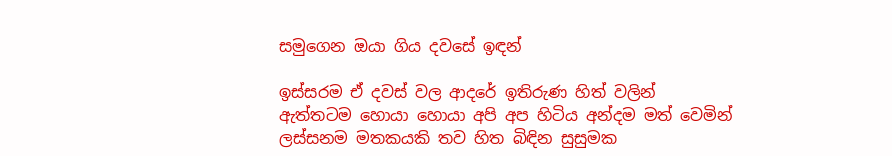සමුගෙන ඔයා ගිය දවසේ ඉඳන්

ඉස්සරම ඒ දවස් වල ආදරේ ඉතිරුණ හිත් වලින්
ඇත්තටම හොයා හොයා අපි අප හිටිය අන්දම මත් වෙමින්
ලස්සනම මතකයකි තව හිත බිඳින සුසුමක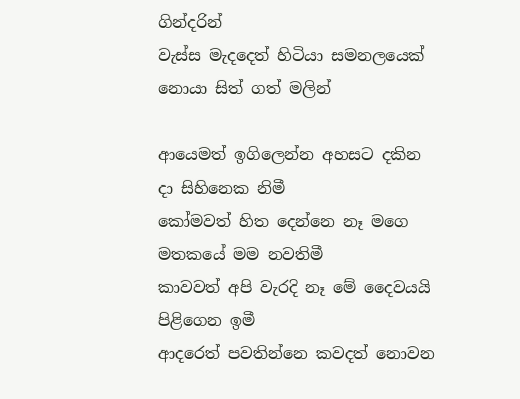ගින්දරින්
වැස්ස මැදදෙත් හිටියා සමනලයෙක් නොයා සිත් ගත් මලින්

ආයෙමත් ඉගිලෙන්න අහසට දකින දා සිහිනෙක නිමී
කෝමවත් හිත දෙන්නෙ නෑ මගෙ මතකයේ මම නවතිමී
කාවවත් අපි වැරදි නෑ මේ දෛවයයි පිළිගෙන ඉමී
ආදරෙත් පවතින්නෙ කවදත් නොවන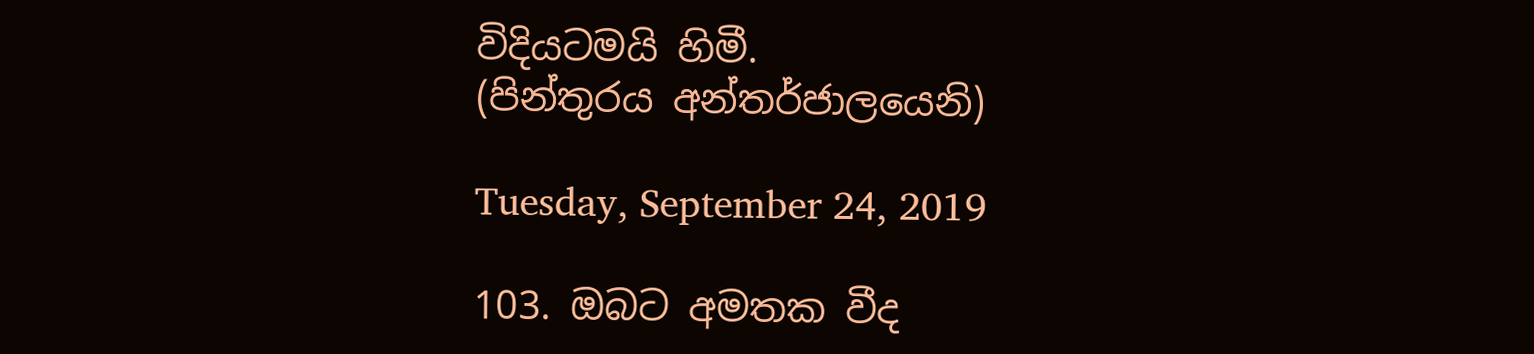විදියටමයි හිමී.
(පින්තුරය අන්තර්ජාලයෙනි)

Tuesday, September 24, 2019

103. ඔබට අමතක වීද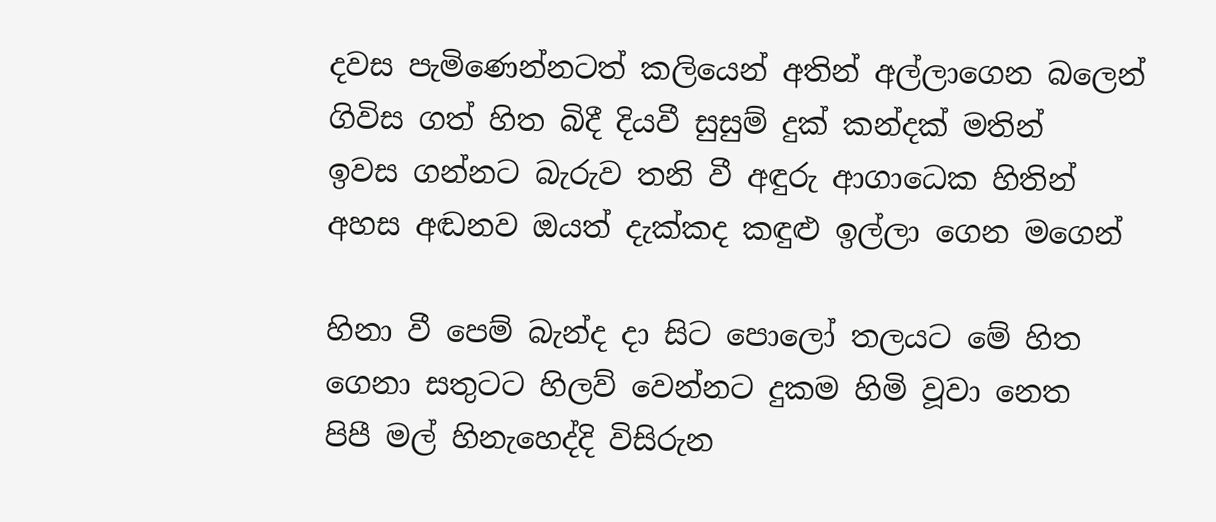දවස පැමිණෙන්නටත් කලියෙන් අතින් අල්ලාගෙන බලෙන්
ගිවිස ගත් හිත බිදී දියවී සුසුම් දුක් කන්දක් මතින්
ඉවස ගන්නට බැරුව තනි වී අඳුරු ආගාධෙක හිතින්
අහස අඬනව ඔයත් දැක්කද කඳුළු ඉල්ලා ගෙන මගෙන්

හිනා වී පෙම් බැන්ද දා සිට පොලෝ තලයට මේ හිත
ගෙනා සතුටට හිලව් වෙන්නට දුකම හිමි වූවා නෙත
පිපී මල් හිනැහෙද්දි විසිරුන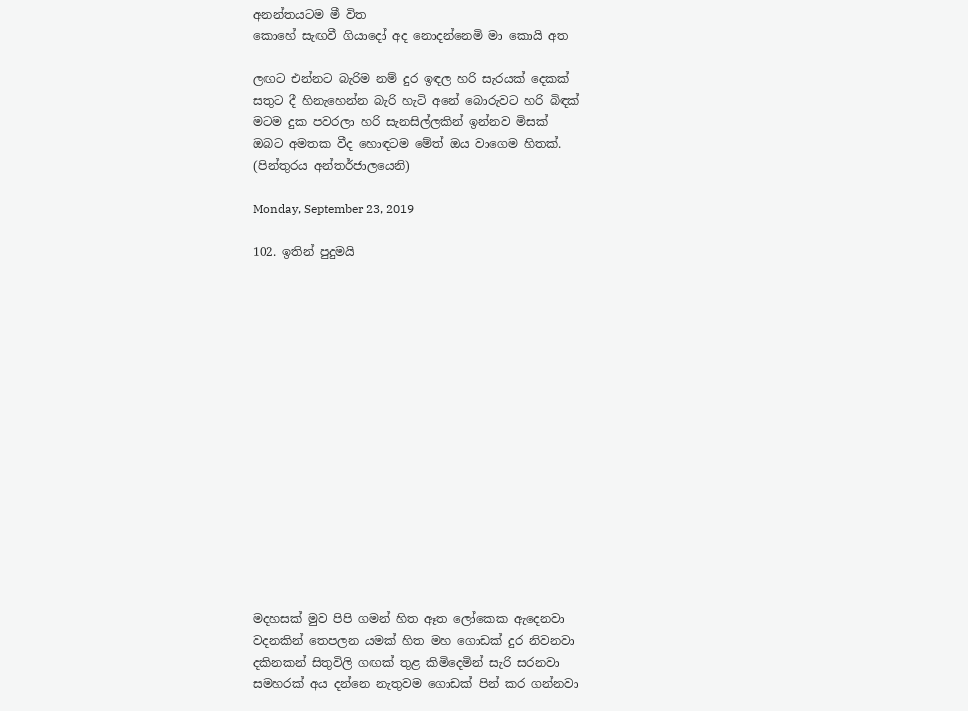අනන්තයටම මී විත
කොහේ සැඟවී ගියාදෝ අද නොදන්නෙමි මා කොයි අත

ලඟට එන්නට බැරිම නම් දුර ඉඳල හරි සැරයක් දෙකක්
සතුට දී හිනැහෙන්න බැරි හැටි අනේ බොරුවට හරි බිඳක්
මටම දුක පවරලා හරි සැනසිල්ලකින් ඉන්නව මිසක්
ඔබට අමතක වීද හොඳටම මේත් ඔය වාගෙම හිතක්.
(පින්තුරය අන්තර්ජාලයෙනි)

Monday, September 23, 2019

102. ඉතින් පුදුමයි
















මදහසක් මුව පිපි ගමන් හිත ඈත ලෝකෙක ඇදෙනවා
වදනකින් තෙපලන යමක් හිත මහ ගොඩක් දුර නිවනවා
දකිනකන් සිතුවිලි ගඟක් තුළ කිමිදෙමින් සැරි සරනවා
සමහරක් අය දන්නෙ නැතුවම ගොඩක් පින් කර ගන්නවා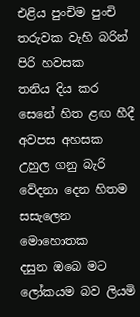එළිය පුංචිම පුංචි තරුවක වැහි බරින් පිරි හවසක
තනිය දිය කර සෙනේ හිත ළඟ හීදී අවපස අහසක
උහුල ගනු බැරි වේදනා දෙන හිතම සසැලෙන මොහොතක
දසුන ඔබෙ මට ලෝකයම බව ලියමි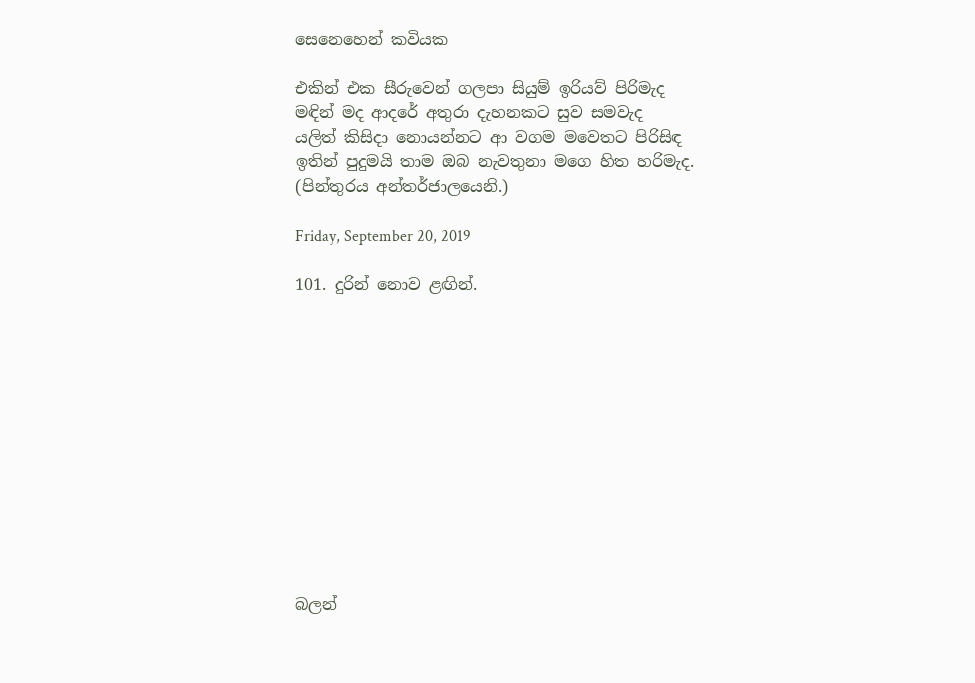සෙනෙහෙන් කවියක

එකින් එක සීරුවෙන් ගලපා සියුම් ඉරියව් පිරිමැද
මඳින් මද ආදරේ අතුරා දැහනකට සුව සමවැද
යලිත් කිසිදා නොයන්නට ආ වගම මවෙතට පිරිසිඳ
ඉතින් පුදුමයි තාම ඔබ නැවතුනා මගෙ හිත හරිමැද.
(පින්තුරය අන්තර්ජාලයෙනි.)

Friday, September 20, 2019

101. දුරින් නොව ළඟින්.












බලන්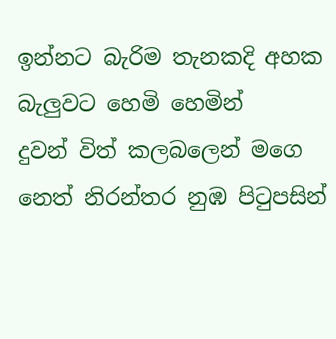ඉන්නට බැරිම තැනකදි අහක බැලුවට හෙමි හෙමින්
දුවන් විත් කලබලෙන් මගෙ නෙත් නිරන්තර නුඹ පිටුපසින්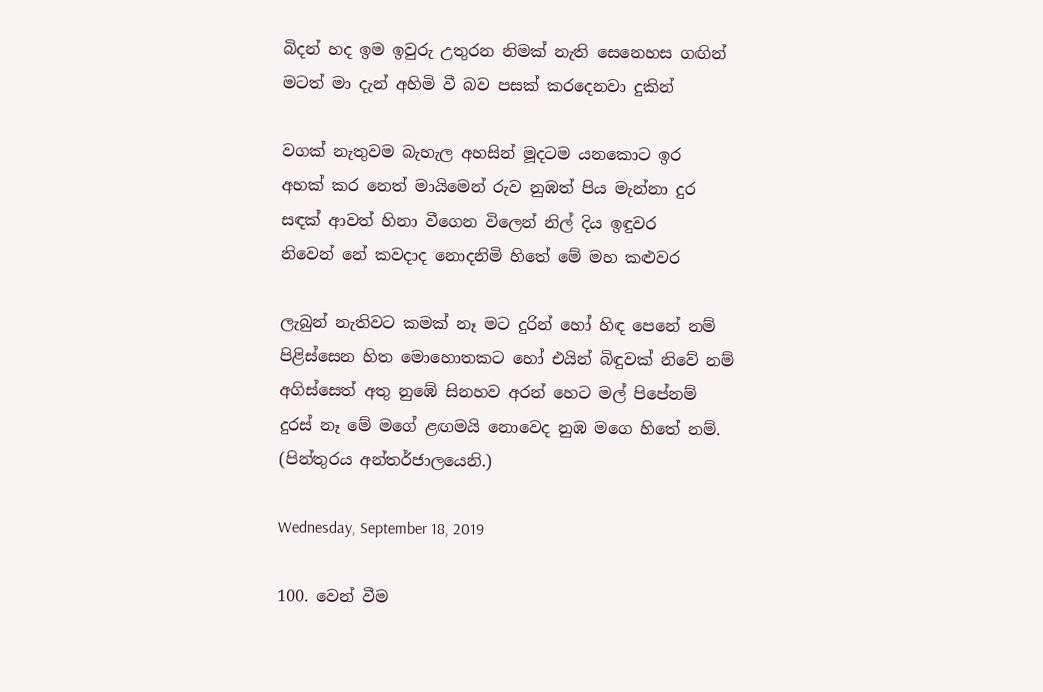බිදන් හද ඉම ඉවුරු උතුරන නිමක් නැති සෙනෙහස ගඟින්
මටත් මා දැන් අහිමි වී බව පසක් කරදෙනවා දුකින්

වගක් නැතුවම බැහැල අහසින් මූදටම යනකොට ඉර
අහක් කර නෙත් මායිමෙන් රුව නුඹත් පිය මැන්නා දුර
සඳක් ආවත් හිනා වීගෙන විලෙන් නිල් දිය ඉඳුවර
නිවෙන් නේ කවදාද නොදනිමි හිතේ මේ මහ කළුවර

ලැබුන් නැතිවට කමක් නෑ මට දුරින් හෝ හිඳ පෙනේ නම්
පිළිස්සෙන හිත මොහොතකට හෝ එයින් බිඳුවක් නිවේ නම්
අගිස්සෙත් අතු නුඹේ සිනහව අරන් හෙට මල් පිපේනම්
දුරස් නෑ මේ මගේ ළඟමයි නොවෙද නුඹ මගෙ හිතේ නම්.
(පින්තුරය අන්තර්ජාලයෙනි.)

Wednesday, September 18, 2019

100. වෙන් වීම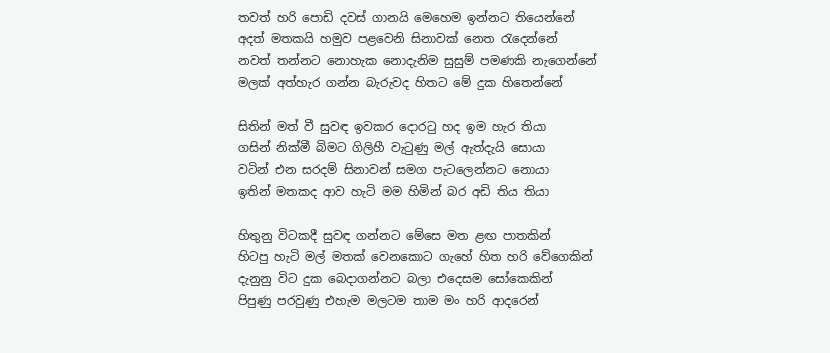තවත් හරි පොඩි දවස් ගානයි මෙහෙම ඉන්නට තියෙන්නේ
අදත් මතකයි හමුව පළවෙනි සිනාවක් නෙත රැදෙන්නේ
නවත් තන්නට නොහැක නොදැනිම සුසුම් පමණකි නැගෙන්නේ
මලක් අත්හැර ගන්න බැරුවද හිතට මේ දුක හිතෙන්නේ

සිතින් මත් වී සුවඳ ඉවකර දොරටු හද ඉම හැර තියා
ගසින් නික්මී බිමට ගිලිහී වැටුණු මල් ඇත්දැයි සොයා
වටින් එන සරදම් සිනාවන් සමග පැටලෙන්නට නොයා
ඉතින් මතකද ආව හැටි මම හිමින් බර අඩි තිය තියා

හිතුනු විටකදී සුවඳ ගන්නට මේසෙ මත ළඟ පාතකින්
හිටපු හැටි මල් මතක් වෙනකොට ගැහේ හිත හරි වේගෙකින්
දැනුනු විට දුක බෙදාගන්නට බලා එදෙසම සෝකෙකින්
පිපුණු පරවුණු එහැම මලටම තාම මං හරි ආදරෙන්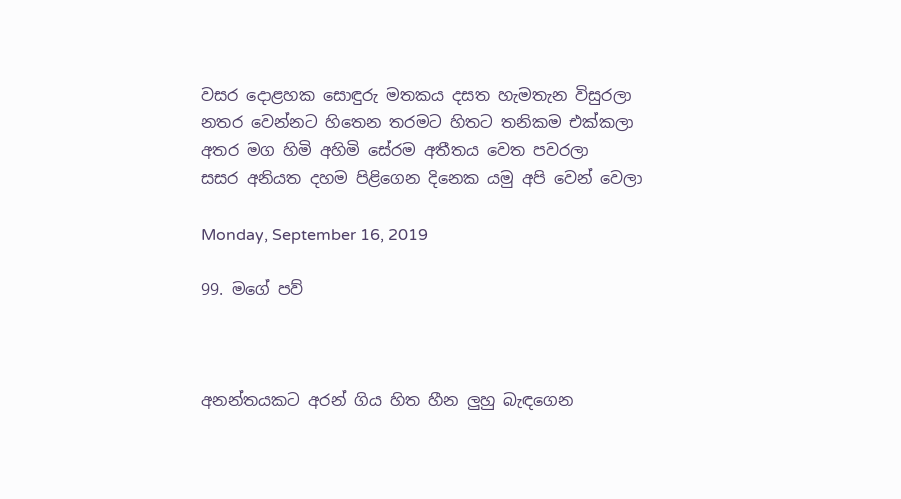වසර දොළහක සොඳුරු මතකය දසත හැමතැන විසුරලා
නතර වෙන්නට හිතෙන තරමට හිතට තනිකම එක්කලා
අතර මග හිමි අහිමි සේරම අතීතය වෙත පවරලා
සසර අනියත දහම පිළිගෙන දිනෙක යමු අපි වෙන් වෙලා

Monday, September 16, 2019

99. මගේ පව්



අනන්තයකට අරන් ගිය හිත හීන ලුහු බැඳගෙන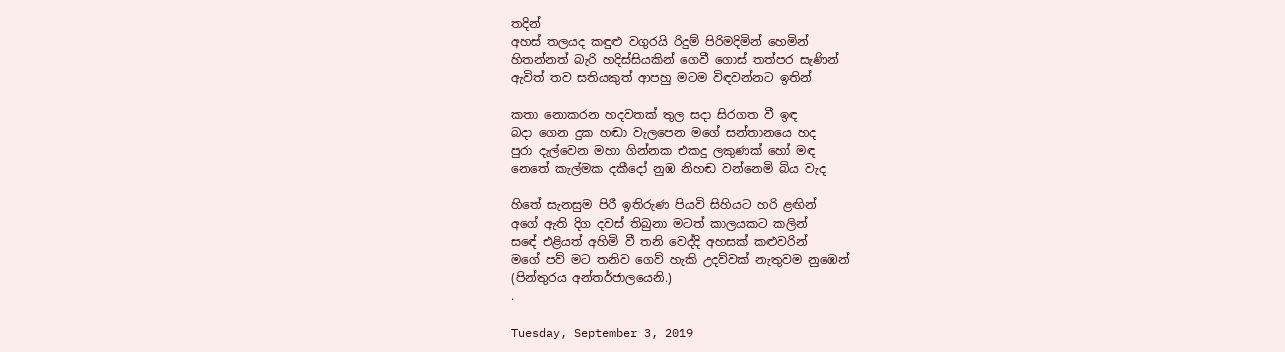තදින්
අහස් තලයද කඳුළු වගුරයි රිදුම් පිරිමදිමින් හෙමින්
හිතන්නත් බැරි හදිස්සියකින් ගෙවී ගොස් තත්පර සැණින්
ඇවිත් තව සතියකුත් ආපහු මටම විඳවන්නට ඉතින්

කතා නොකරන හදවතක් තුල සදා සිරගත වී ඉඳ
බදා ගෙන දුක හඬා වැලපෙන මගේ සන්තානයෙ හද
පුරා දැල්වෙන මහා ගින්නක එකදු ලකුණක් හෝ මඳ
නෙතේ කැල්මක දකීදෝ නුඹ නිහඬ වන්නෙමි බිය වැද

හිතේ සැනසුම පිරී ඉතිරුණ පියවි සිහියට හරි ළඟින්
අගේ ඇති දිග දවස් තිබුනා මටත් කාලයකට කලින්
සඳේ එළියත් අහිමි වී තනි වෙද්දි අහසක් කළුවරින්
මගේ පව් මට තනිව ගෙව් හැකි උදව්වක් නැතුවම නුඹෙන්
(පින්තුරය අන්තර්ජාලයෙනි.)
.

Tuesday, September 3, 2019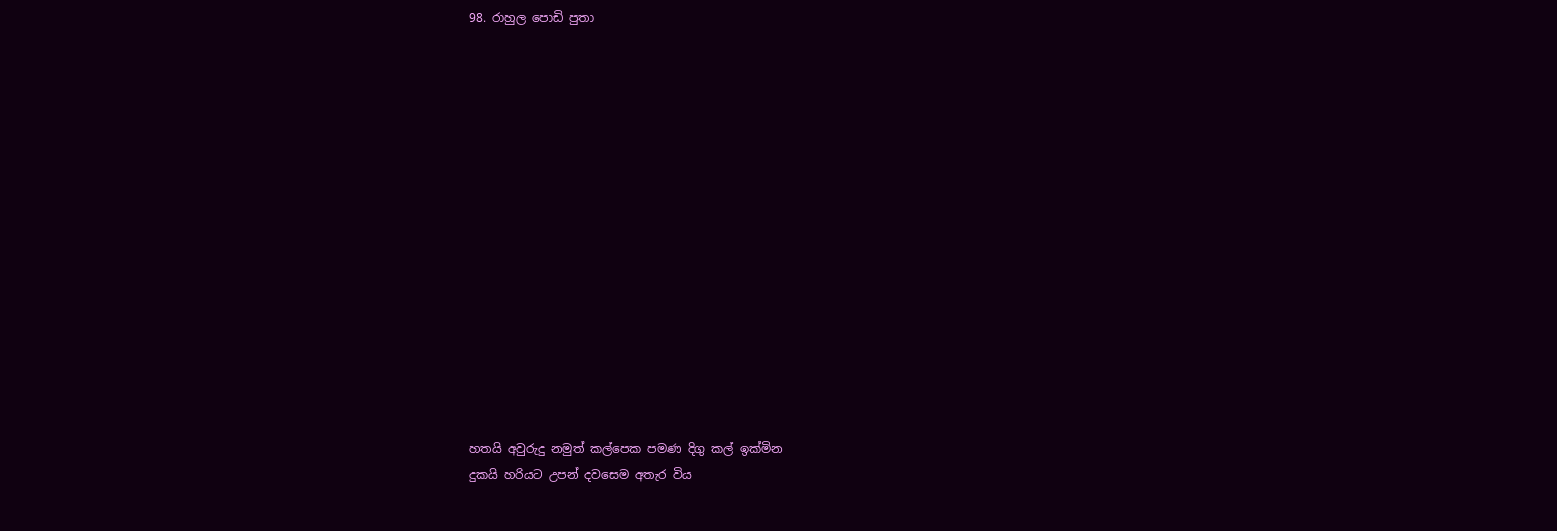98. රාහුල පොඩි පුතා
















හතයි අවුරුදු නමුත් කල්පෙක පමණ දිගු කල් ඉක්මින
දුකයි හරියට උපන් දවසෙම අතැර විය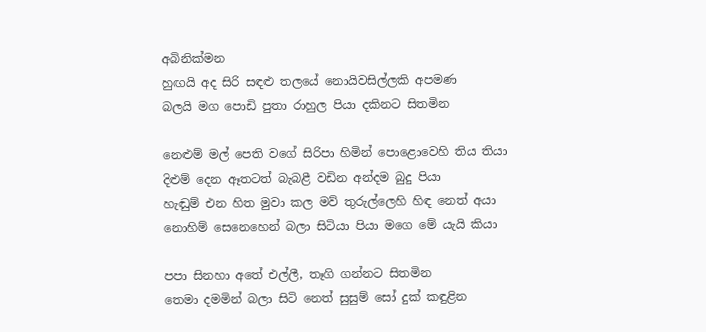අබිනික්මන
හුඟයි අද සිරි සඳළු තලයේ නොයිවසිල්ලකි අපමණ
බලයි මග පොඩි පුතා රාහුල පියා දකිනට සිතමින

නෙළුම් මල් පෙති වගේ සිරිපා හිමින් පොළොවෙහි තිය තියා
දිළුම් දෙන ඈතටත් බැබළී වඩින අන්දම බුදු පියා
හැඬුම් එන හිත මුවා කල මව් තුරුල්ලෙහි හිඳ නෙත් අයා
නොහිම් සෙනෙහෙන් බලා සිටියා පියා මගෙ මේ යැයි කියා

පපා සිනහා අතේ එල්ලී, තෑගි ගන්නට සිතමින
තෙමා දමමින් බලා සිටි නෙත් සුසුම් සෝ දුක් කඳුළින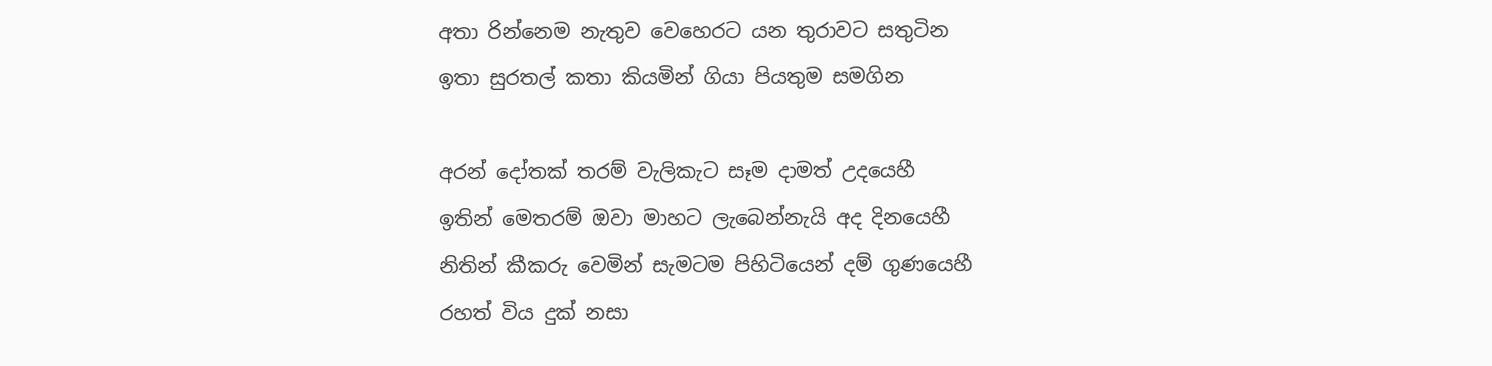අතා රින්නෙම නැතුව වෙහෙරට යන තුරාවට සතුටින
ඉතා සුරතල් කතා කියමින් ගියා පියතුම සමගින

අරන් දෝතක් තරම් වැලිකැට සෑම දාමත් උදයෙහී
ඉතින් මෙතරම් ඔවා මාහට ලැබෙන්නැයි අද දිනයෙහී
නිතින් කීකරු වෙමින් සැමටම පිහිටියෙන් දම් ගුණයෙහී
රහත් විය දුක් නසා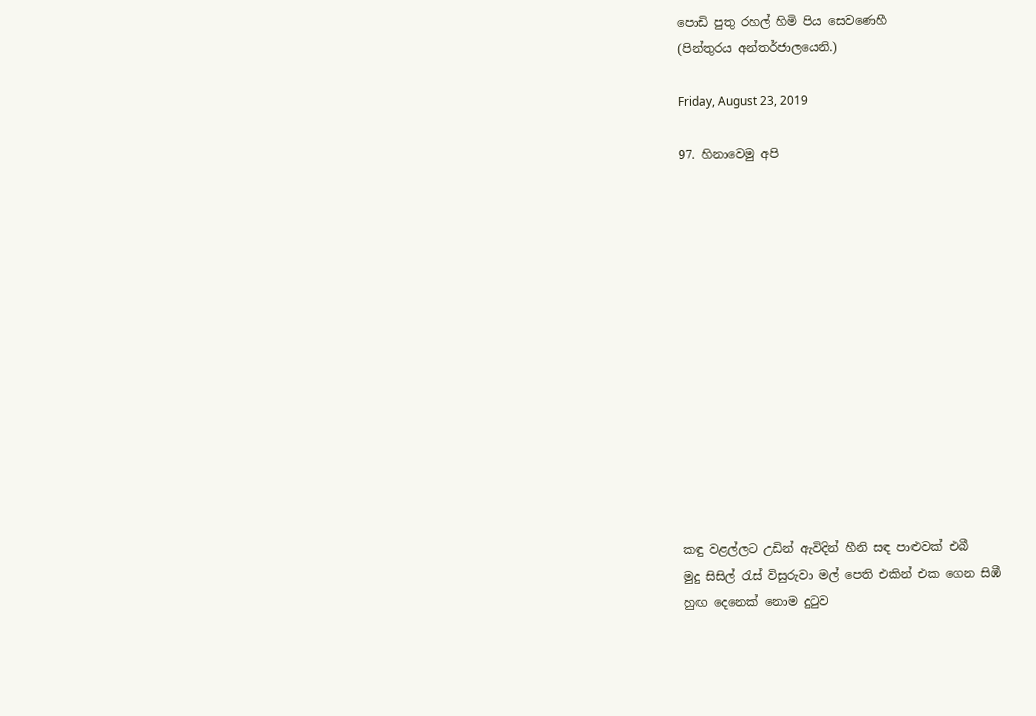පොඩි පුතු රහල් හිමි පිය සෙවණෙහී
(පින්තුරය අන්තර්ජාලයෙනි.)

Friday, August 23, 2019

97. හිනාවෙමු අපි














කඳු වළල්ලට උඩින් ඇවිදින් හීනි සඳ පාළුවක් එබී
මුදු සිසිල් රැස් විසුරුවා මල් පෙති එකින් එක ගෙන සිඹී
හුඟ දෙනෙක් නොම දුටුව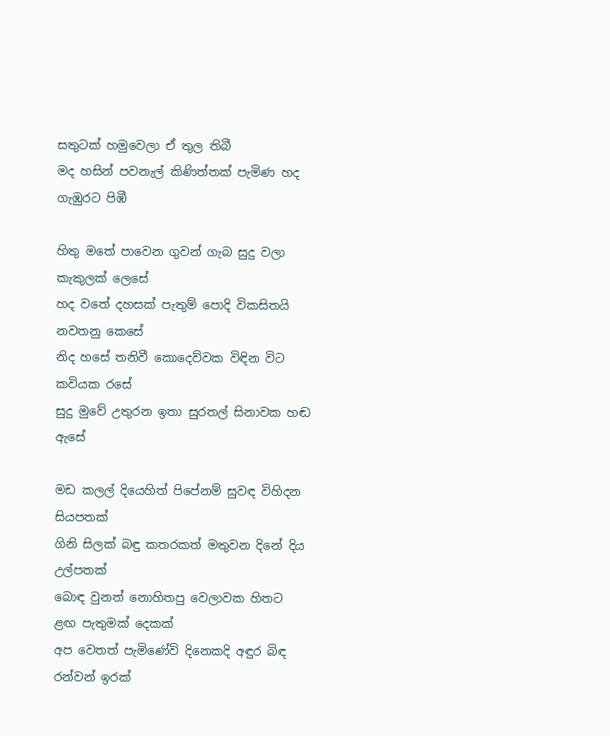සතුටක් හමුවෙලා ඒ තුල තිබී
මද හසින් පවනැල් කිණිත්තක් පැමිණ හද ගැඹුරට පිඹී

හිතු මතේ පාවෙන ගුවන් ගැබ සුදු වලා කැකුලක් ලෙසේ
හද වතේ දහසක් පැතුම් පොදි විකසිතයි නවතනු කෙසේ
නිද හසේ තනිවී කොදෙව්වක විඳින විට කවියක රසේ
සුදු මුවේ උතුරන ඉතා සුරතල් සිනාවක හඬ ඇසේ

මඩ කලල් දියෙහිත් පිපේනම් සුවඳ විහිදන සියපතක්
ගිනි සිලක් බඳු කතරකත් මතුවන දිනේ දිය උල්පතක්
බොඳ වුනත් නොහිතපු වෙලාවක හිතට ළඟ පැතුමක් දෙකක්
අප වෙතත් පැමිණේවි දිනෙකදි අඳුර බිඳ රන්වන් ඉරක්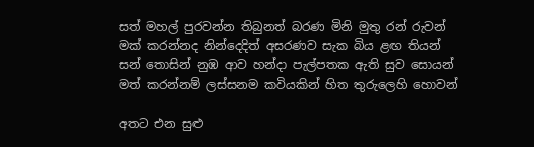සත් මහල් පුරවන්න තිබුනත් බරණ මිනි මුතු රන් රුවන්
මක් කරන්නද නින්දෙදිත් අසරණව සැක බිය ළඟ තියන්
සන් තොසින් නුඹ ආව හන්දා පැල්පතක ඇති සුව සොයන්
මත් කරන්නම් ලස්සනම කවියකින් හිත තුරුලෙහි හොවන්

අතට එන සුළු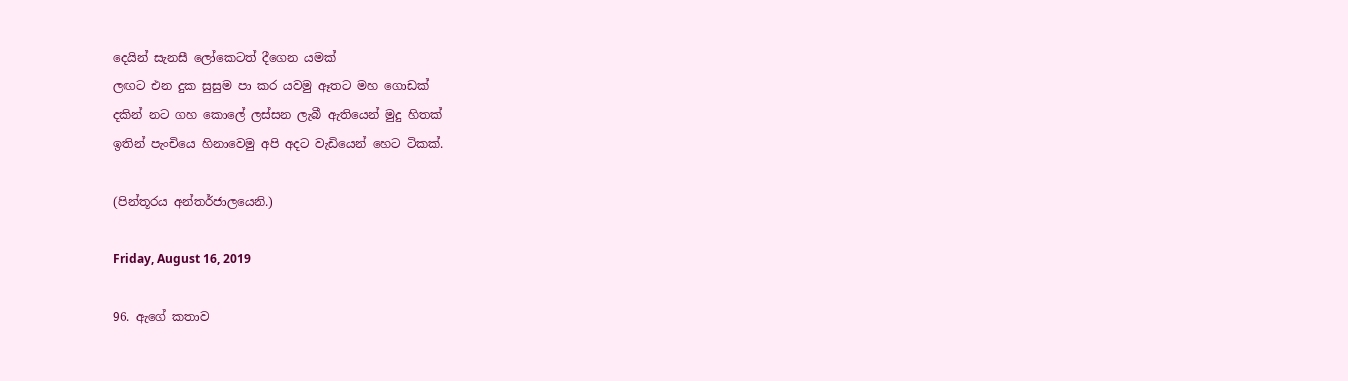දෙයින් සැනසී ලෝකෙටත් දීගෙන යමක්
ලඟට එන දුක සුසුම පා කර යවමු ඈතට මහ ගොඩක්
දකින් නට ගහ කොලේ ලස්සන ලැබී ඇතියෙන් මුදු හිතක්
ඉතින් පැංචියෙ හිනාවෙමු අපි අදට වැඩියෙන් හෙට ටිකක්.

(පින්තූරය අන්තර්ජාලයෙනි.)

Friday, August 16, 2019

96. ඇගේ කතාව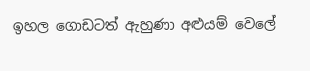ඉහල ගොඩටත් ඇහුණා අළුයම් වෙලේ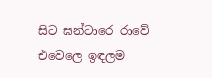සිට ඝන්ටාරෙ රාවේ
එවෙලෙ ඉඳලම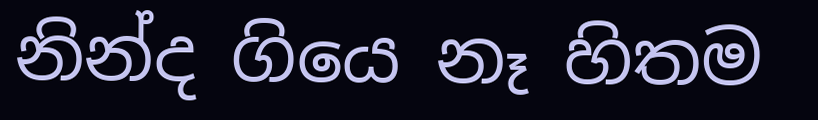නින්ද ගියෙ නෑ හිතම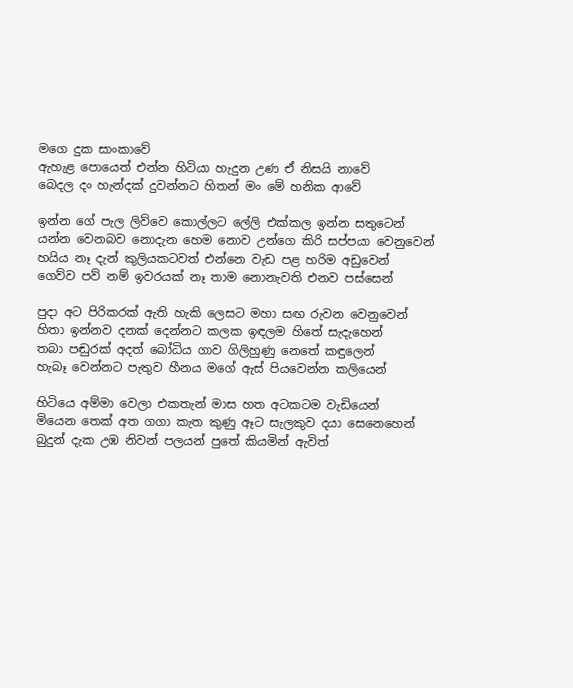මගෙ දුක සාංකාවේ
ඇහැළ පොයෙත් එන්න හිටියා හැදුන උණ ඒ නිසයි නාවේ
බෙදල දං හැන්දක් දුවන්නට හිතන් මං මේ හනික ආවේ

ඉන්න ගේ පැල ලිව්වෙ කොල්ලට ලේලි එක්කල ඉන්න සතුටෙන්
යන්න වෙනබව නොදැන හෙම නොව උන්ගෙ කිරි සප්පයා වෙනුවෙන්
හයිය නෑ දැන් කුලියකටවත් එන්නෙ වැඩ පළ හරිම අඩුවෙන්
ගෙව්ව පව් නම් ඉවරයක් නෑ තාම නොනැවති එනව පස්සෙන්

පුදා අට පිරිකරක් ඇති හැකි ලෙසට මහා සඟ රුවන වෙනුවෙන්
හිතා ඉන්නව දනක් දෙන්නට කලක ඉඳලම හිතේ සැදැහෙන්
තබා පඬුරක් අදත් බෝධිය ගාව ගිලිහුණු නෙතේ කඳුලෙන්
හැබෑ වෙන්නට පැතුව හීනය මගේ ඇස් පියවෙන්න කලියෙන්

හිටියෙ අම්මා වෙලා එකතැන් මාස හත අටකටම වැඩියෙන්
මියෙන තෙක් අත ගගා කැත කුණු ඈට සැලකුව දයා සෙනෙහෙන්
බුදුන් දැක උඹ නිවන් පලයන් පුතේ කියමින් ඇවිත්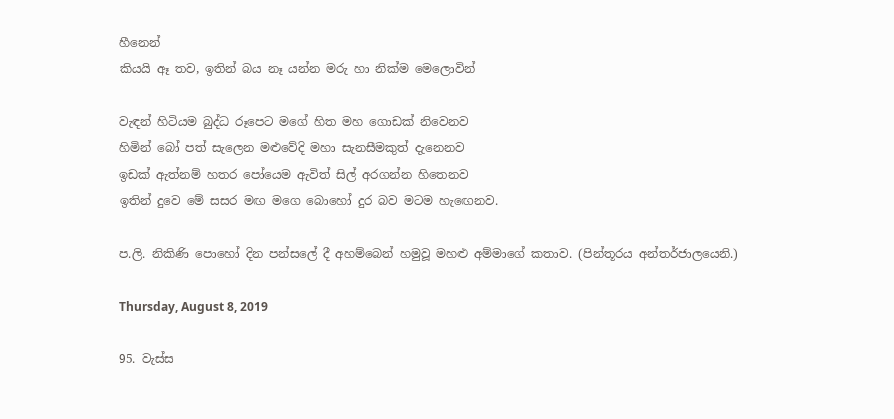හීනෙන්
කියයි ඈ තව, ඉතින් බය නෑ යන්න මරු හා නික්ම මෙලොවින්

වැඳන් හිටියම බුද්ධ රූපෙට මගේ හිත මහ ගොඩක් නිවෙනව
හිමින් බෝ පත් සැලෙන මළුවේදි මහා සැනසීමකුත් දැනෙනව
ඉඩක් ඇත්නම් හතර පෝයෙම ඇවිත් සිල් අරගන්න හිතෙනව
ඉතින් දුවෙ මේ සසර මඟ මගෙ බොහෝ දුර බව මටම හැඟෙනව.

ප.ලි. නිකිණි පොහෝ දින පන්සලේ දී අහම්බෙන් හමුවූ මහළු අම්මාගේ කතාව. (පින්තූරය අන්තර්ජාලයෙනි.)

Thursday, August 8, 2019

95. වැස්ස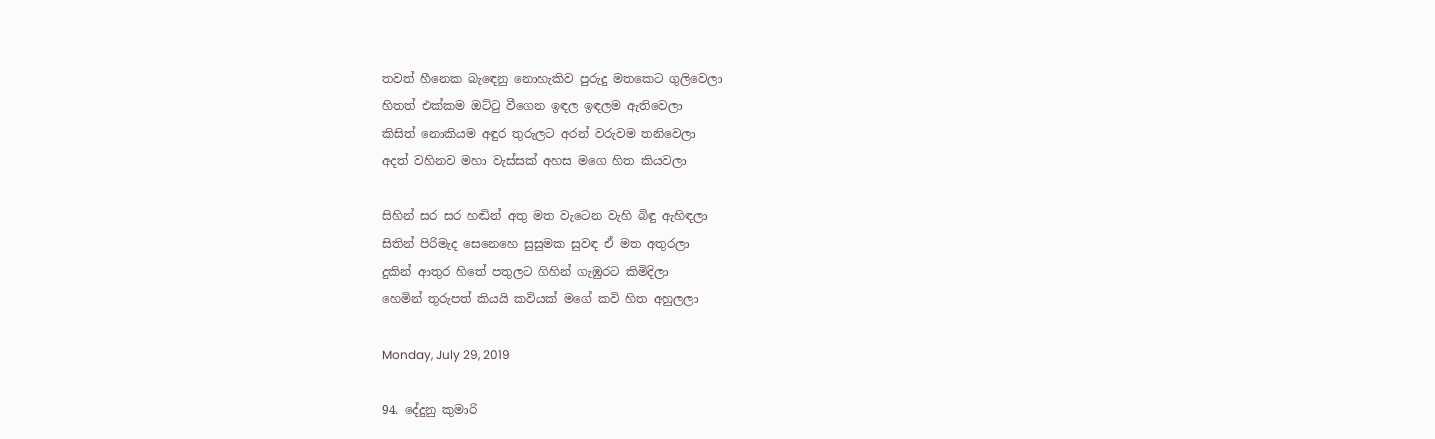තවත් හීනෙක බැඳෙනු නොහැකිව පුරුදු මතකෙට ගුලිවෙලා
හිතත් එක්කම ඔට්ටු වීගෙන ඉඳල ඉඳලම ඇතිවෙලා
කිසිත් නොකියම අඳුර තුරුලට අරන් වරුවම තනිවෙලා
අදත් වහිනව මහා වැස්සක් අහස මගෙ හිත කියවලා

සිහින් සර සර හඬින් අතු මත වැටෙන වැහි බිඳු ඇහිඳලා
සිතින් පිරිමැද සෙනෙහෙ සුසුමක සුවඳ ඒ මත අතුරලා
දුකින් ආතුර හිතේ පතුලට ගිහින් ගැඹුරට කිමිදිලා
හෙමින් තුරුපත් කියයි කවියක් මගේ කවි හිත අහුලලා

Monday, July 29, 2019

94. දේදුනු කුමාරි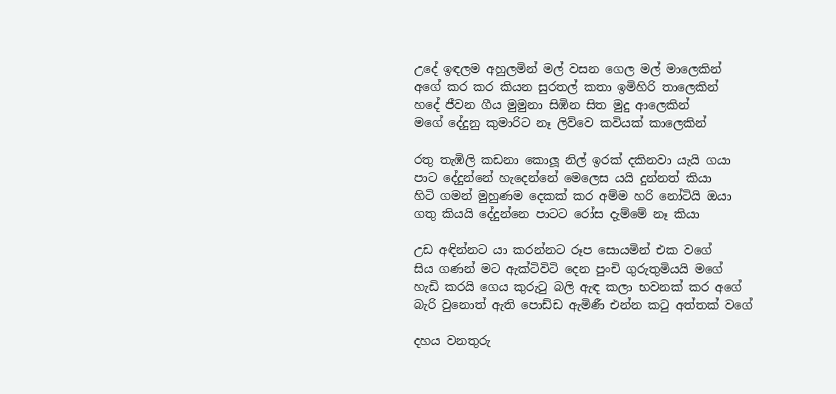උදේ ඉඳලම අහුලමින් මල් වසන ගෙල මල් මාලෙකින්
අගේ කර කර කියන සුරතල් කතා ඉමිහිරි තාලෙකින්
හදේ ජීවන ගීය මුමුනා සිඹින සිත මුදු ආලෙකින්
මගේ දේදුනු කුමාරිට නෑ ලිව්වෙ කවියක් කාලෙකින්

රතු තැඹිලි කඩනා කොලූ නිල් ඉරක් දකිනවා යැයි ගයා
පාට දේදුන්නේ හැදෙන්නේ මෙලෙස යයි දුන්නත් කියා
හිටි ගමන් මුහුණම දෙකක් කර අම්ම හරි නෝටියි ඔයා
ගතු කියයි දේදුන්නෙ පාටට රෝස දැම්මේ නෑ කියා

උඩ අඳින්නට යා කරන්නට රූප සොයමින් එක වගේ
සිය ගණන් මට ඇක්ටිවිටි දෙන පුංචි ගුරුතුමියයි මගේ
හැඩි කරයි ගෙය කුරුටු බලි ඇඳ කලා භවනක් කර අගේ
බැරි වුනොත් ඇති පොඩ්ඩ ඇමිණී එන්න කටු අත්තක් වගේ

දහය වනතුරු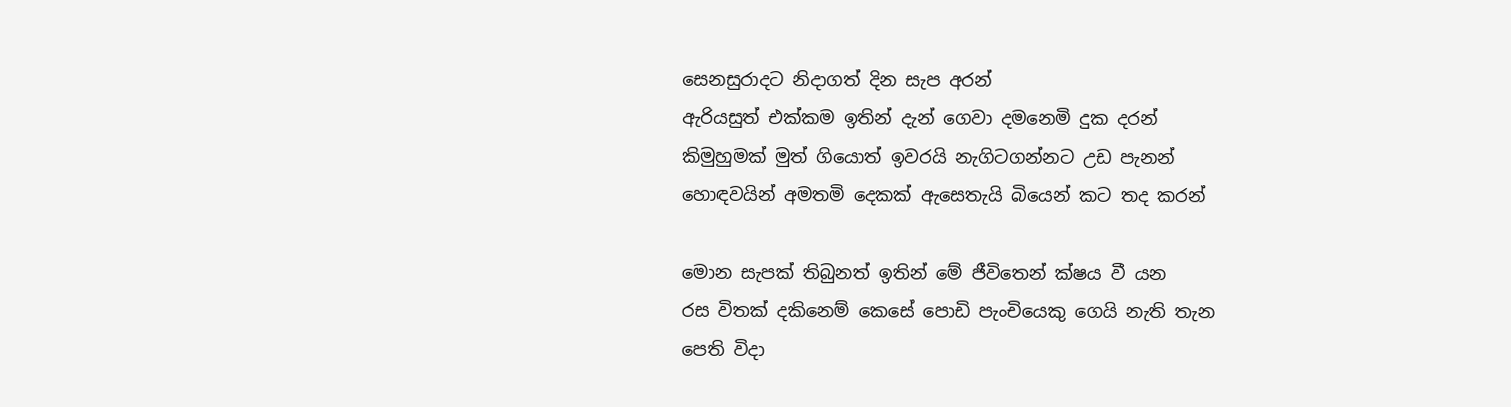සෙනසුරාදට නිදාගත් දින සැප අරන්
ඇරියසුත් එක්කම ඉතින් දැන් ගෙවා දමනෙමි දුක දරන්
කිමුහුමක් මුත් ගියොත් ඉවරයි නැගිටගන්නට උඩ පැනන්
හොඳවයින් අමතමි දෙකක් ඇසෙතැයි බියෙන් කට තද කරන්

මොන සැපක් තිබුනත් ඉතින් මේ ජීවිතෙන් ක්ෂය වී යන
රස විතක් දකිනෙම් කෙසේ පොඩි පැංචියෙකු ගෙයි නැති තැන
පෙති විදා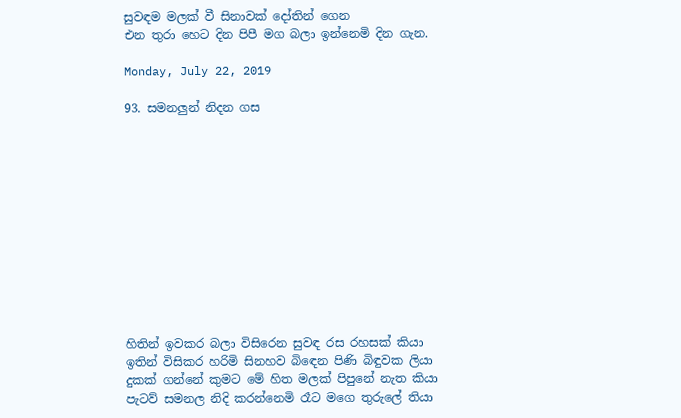සුවඳම මලක් වී සිනාවක් දෝතින් ගෙන
එන තුරා හෙට දින පිපී මග බලා ඉන්නෙමි දින ගැන.

Monday, July 22, 2019

93. සමනලුන් නිදන ගස












හිතින් ඉවකර බලා විසිරෙන සුවඳ රස රහසක් කියා
ඉතින් විසිකර හරිමි සිනහව බිඳෙන පිණි බිඳුවක ලියා
දුකක් ගන්නේ කුමට මේ හිත මලක් පිපුනේ නැත කියා
පැටව් සමනල නිදි කරන්නෙමි රෑට මගෙ තුරුලේ තියා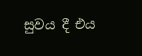සුවය දී එය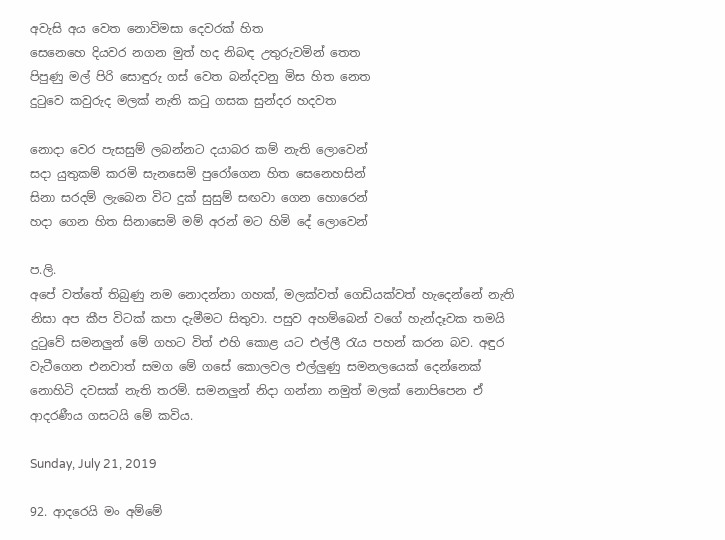අවැසි අය වෙත නොවිමසා දෙවරක් හිත
සෙනෙහෙ දියවර නගන මුත් හද නිබඳ උතුරුවමින් තෙත
පිපුණු මල් පිරි සොඳුරු ගස් වෙත බන්දවනු මිස හිත නෙත
දුටුවෙ කවුරුද මලක් නැති කටු ගසක සුන්දර හදවත

නොදා වෙර පැසසුම් ලබන්නට දයාබර කම් නැති ලොවෙන්
සදා යුතුකම් කරමි සැනසෙමි පුරෝගෙන හිත සෙනෙහසින්
සිනා සරදම් ලැබෙන විට දුක් සුසුම් සඟවා ගෙන හොරෙන්
හදා ගෙන හිත සිනාසෙමි මම් අරන් මට හිමි දේ ලොවෙන්

ප.ලි.
අපේ වත්තේ තිබුණු නම නොදන්නා ගහක්, මලක්වත් ගෙඩියක්වත් හැදෙන්නේ නැති නිසා අප කීප විටක් කපා දැමීමට සිතුවා. පසුව අහම්බෙන් වගේ හැන්දෑවක තමයි දුටුවේ සමනලුන් මේ ගහට විත් එහි කොළ යට එල්ලී රැය පහන් කරන බව. අඳුර වැටීගෙන එනවාත් සමග මේ ගසේ කොලවල එල්ලුණු සමනලයෙක් දෙන්නෙක් නොහිටි දවසක් නැති තරම්. සමනලුන් නිදා ගන්නා නමුත් මලක් නොපිපෙන ඒ ආදරණීය ගසටයි මේ කවිය.

Sunday, July 21, 2019

92. ආදරෙයි මං අම්මේ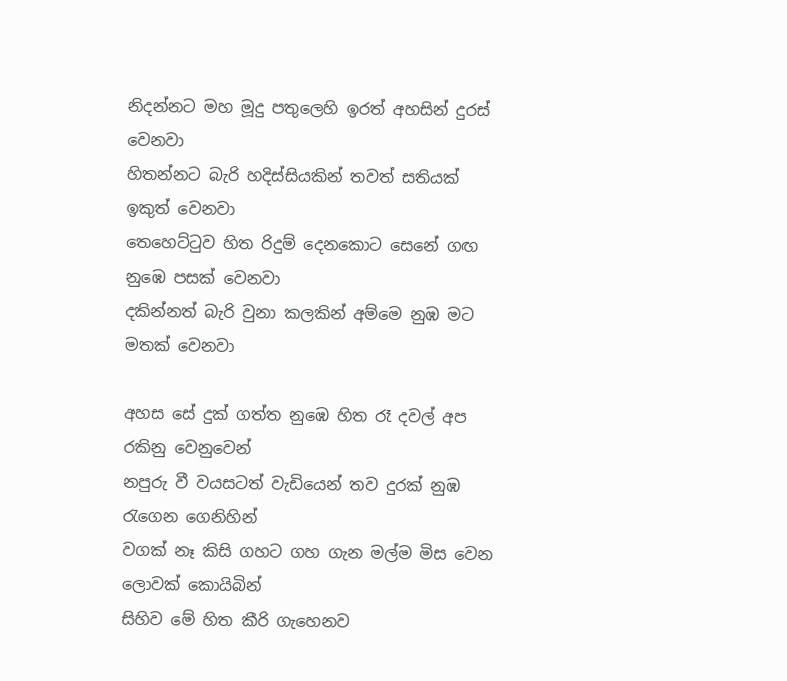නිදන්නට මහ මූදු පතුලෙහි ඉරත් අහසින් දුරස් වෙනවා
හිතන්නට බැරි හදිස්සියකින් තවත් සතියක් ඉකුත් වෙනවා
තෙහෙට්ටුව හිත රිදුම් දෙනකොට සෙනේ ගඟ නුඹෙ පසක් වෙනවා
දකින්නත් බැරි වුනා කලකින් අම්මෙ නුඹ මට මතක් වෙනවා

අහස සේ දුක් ගත්ත නුඹෙ හිත රෑ දවල් අප රකිනු වෙනුවෙන්
නපුරු වී වයසටත් වැඩියෙන් තව දුරක් නුඹ රැගෙන ගෙනිහින්
වගක් නෑ කිසි ගහට ගහ ගැන මල්ම මිස වෙන ලොවක් කොයිබින්
සිහිව මේ හිත කීරි ගැහෙනව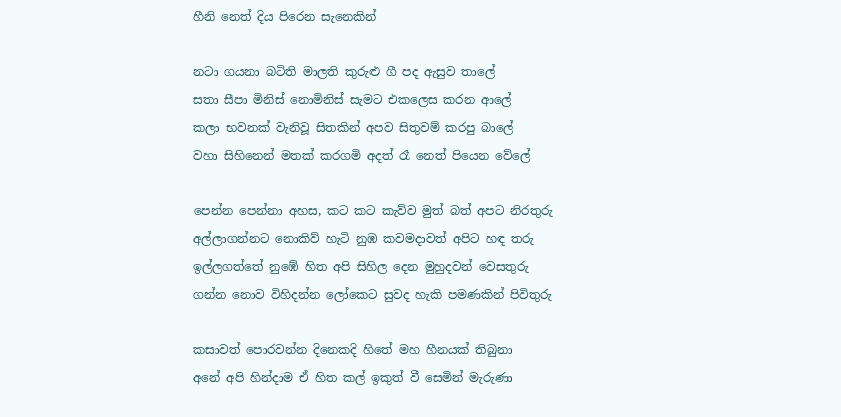හීනි නෙත් දිය පිරෙන සැනෙකින්

නටා ගයනා බටිති මාලති කුරුළු ගී පද ඇසුව තාලේ
සතා සීපා මිනිස් නොමිනිස් සැමට එකලෙස කරන ආලේ
කලා භවනක් වැනිවූ සිතකින් අපව සිතුවම් කරපු බාලේ
වහා සිහිනෙන් මතක් කරගමි අදත් රෑ නෙත් පියෙන වේලේ

පෙන්න පෙන්නා අහස, කට කට කැව්ව මුත් බත් අපට නිරතුරු
අල්ලාගන්නට නොකිව් හැටි නුඹ කවමදාවත් අපිට හඳ තරු
ඉල්ලගත්තේ නුඹේ හිත අපි සිහිල දෙන මුහුදවන් වෙසතුරු
ගන්න නොව විහිදන්න ලෝකෙට සුවද හැකි පමණකින් පිවිතුරු

කසාවත් පොරවන්න දිනෙකදි හිතේ මහ හීනයක් තිබුනා
අනේ අපි හින්දාම ඒ හිත කල් ඉකුත් වී සෙමින් මැරුණා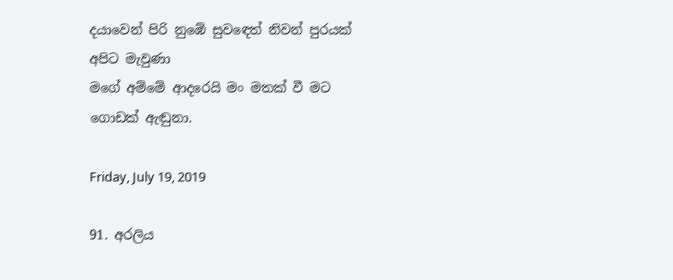දයාවෙන් පිරි නුඹේ සුවඳෙත් නිවන් පුරයක් අපිට මැවුණා
මගේ අම්මේ ආදරෙයි මං මතක් වී මට ගොඩක් ඇඬුනා.

Friday, July 19, 2019

91. අරලිය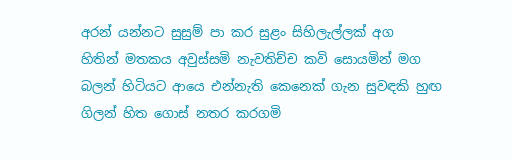අරන් යන්නට සුසුම් පා කර සුළං සිහිලැල්ලක් අග
හිතින් මතකය අවුස්සමි නැවතිච්ච කවි සොයමින් මග
බලන් හිටියට ආයෙ එන්නැති කෙනෙක් ගැන සුවඳකි හුඟ
ගිලන් හිත ගොස් නතර කරගමි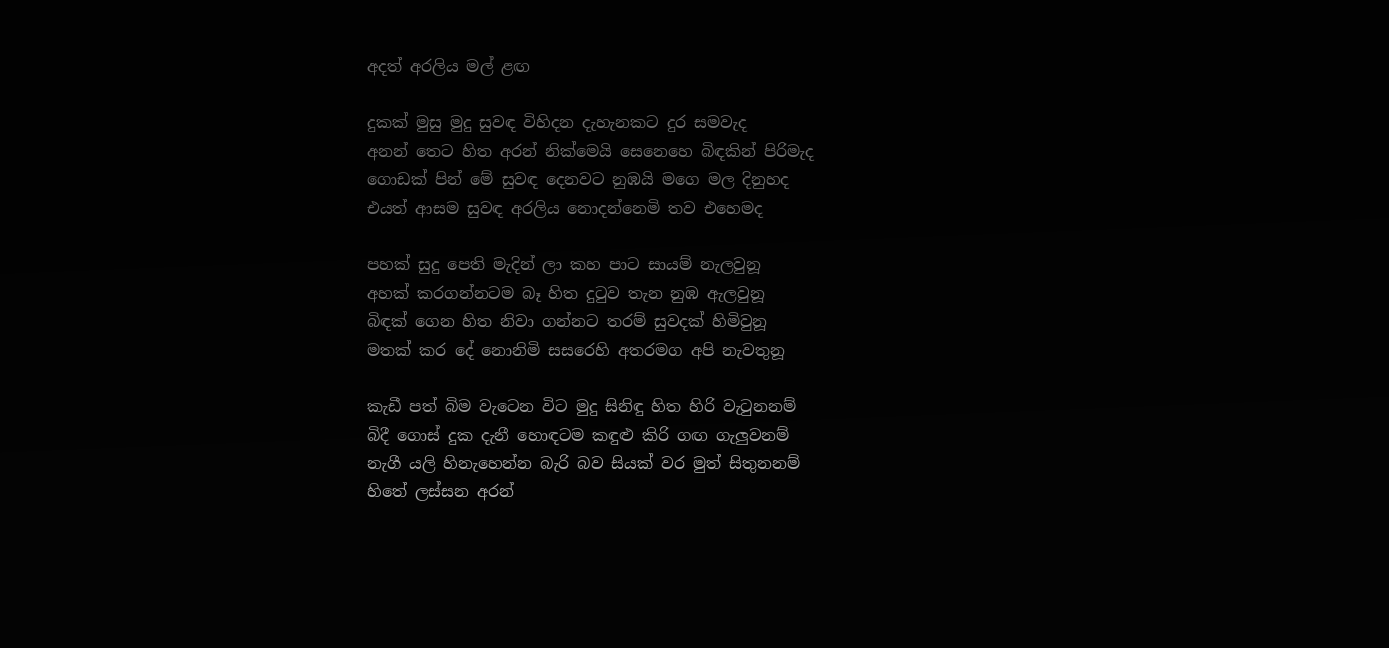අදත් අරලිය මල් ළඟ

දුකක් මුසු මුදු සුවඳ විහිදන දැහැනකට දුර සමවැද
අනන් තෙට හිත අරන් නික්මෙයි සෙනෙහෙ බිඳකින් පිරිමැද
ගොඩක් පින් මේ සුවඳ දෙනවට නුඹයි මගෙ මල දිනුහද
එයත් ආසම සුවඳ අරලිය නොදන්නෙමි තව එහෙමද

පහක් සුදු පෙති මැදින් ලා කහ පාට සායම් නැලවුනූ
අහක් කරගන්නටම බෑ හිත දුටුව තැන නුඹ ඇලවුනූ
බිඳක් ගෙන හිත නිවා ගන්නට තරම් සුවදක් හිමිවුනූ
මතක් කර දේ නොනිමි සසරෙහි අතරමග අපි නැවතුනූ

කැඩී පත් බිම වැටෙන විට මුදු සිනිඳු හිත හිරි වැටුනනම්
බිදී ගොස් දුක දැනී හොඳටම කඳුළු කිරි ගඟ ගැලුවනම්
නැගී යලි හිනැහෙන්න බැරි බව සියක් වර මුත් සිතුනනම්
හිතේ ලස්සන අරන්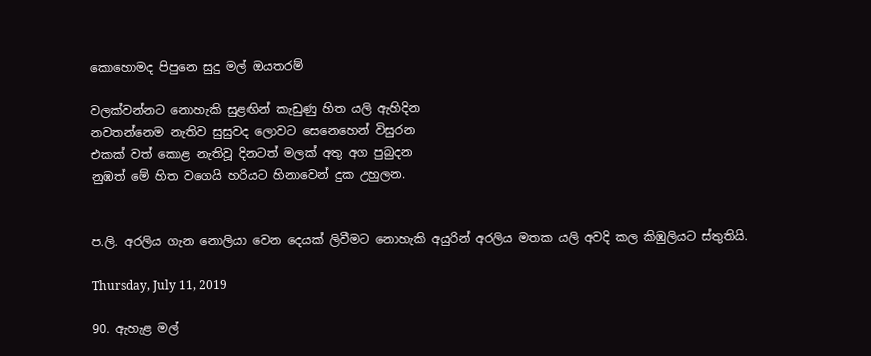කොහොමද පිපුනෙ සුදු මල් ඔයතරම්

වලක්වන්නට නොහැකි සුළඟින් කැඩුණු හිත යලි ඇහිදින
නවතන්නෙම නැතිව සුසුවද ලොවට සෙනෙහෙන් විසුරන
එකක් වත් කොළ නැතිවූ දිනටත් මලක් අතු අග පුබුදන
නුඹත් මේ හිත වගෙයි හරියට හිනාවෙන් දුක උහුලන.


ප.ලි. අරලිය ගැන නොලියා වෙන දෙයක් ලිවීමට නොහැකි අයුරින් අරලිය මතක යලි අවදි කල කිඹුලියට ස්තුතියි.

Thursday, July 11, 2019

90. ඇහැළ මල්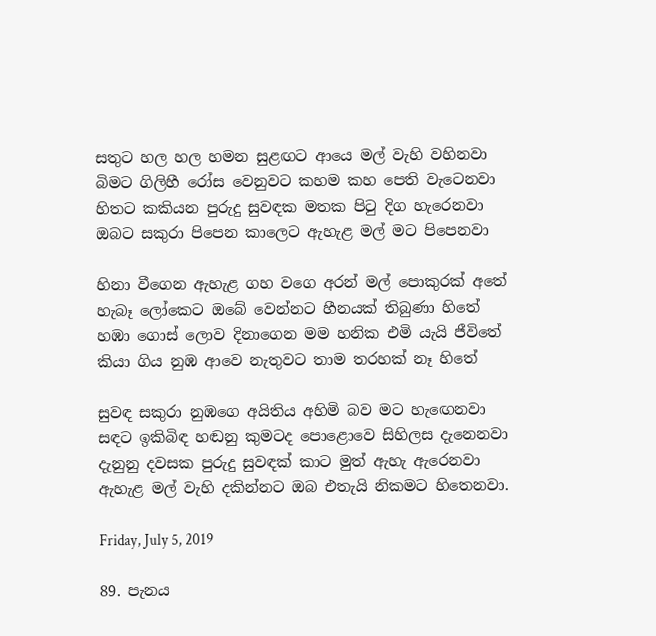සතුට හල හල හමන සුළඟට ආයෙ මල් වැහි වහිනවා
බිමට ගිලිහී රෝස වෙනුවට කහම කහ පෙති වැටෙනවා
හිතට කකියන පුරුදු සුවඳක මතක පිටු දිග හැරෙනවා
ඔබට සකුරා පිපෙන කාලෙට ඇහැළ මල් මට පිපෙනවා

හිනා වීගෙන ඇහැළ ගහ වගෙ අරන් මල් පොකුරක් අතේ
හැබෑ ලෝකෙට ඔබේ වෙන්නට හීනයක් තිබුණා හිතේ
හඹා ගොස් ලොව දිනාගෙන මම හනික එමි යැයි ජීවිතේ
කියා ගිය නුඹ ආවෙ නැතුවට තාම තරහක් නෑ හිතේ

සුවඳ සකුරා නුඹගෙ අයිතිය අහිමි බව මට හැඟෙනවා
සඳට ඉකිබිඳ හඬනු කුමටද පොළොවෙ සිහිලස දැනෙනවා
දැනුනු දවසක පුරුදු සුවඳක් කාට මුත් ඇහැ ඇරෙනවා
ඇහැළ මල් වැහි දකින්නට ඔබ එතැයි නිකමට හිතෙනවා.

Friday, July 5, 2019

89. පැනය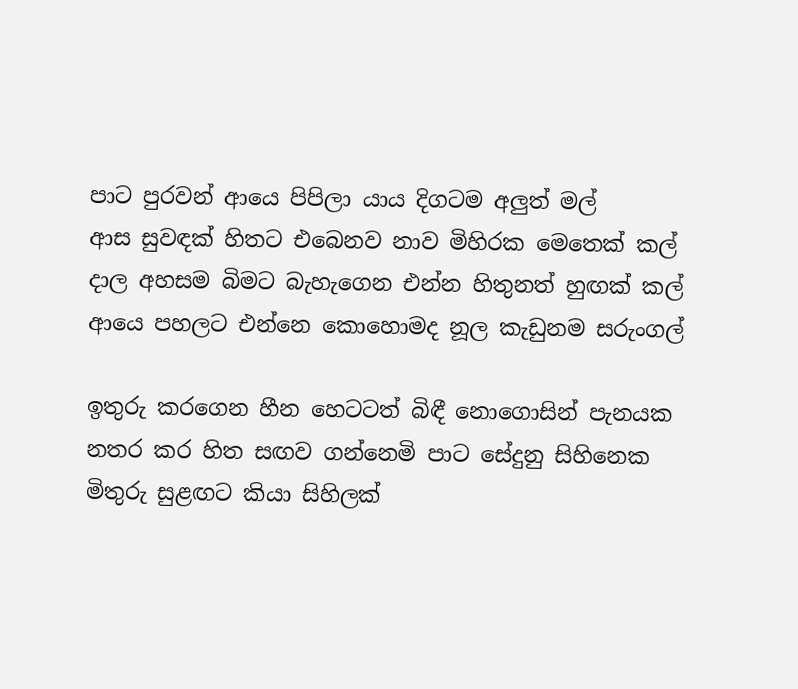පාට පුරවන් ආයෙ පිපිලා යාය දිගටම අලුත් මල්
ආස සුවඳක් හිතට එබෙනව නාව මිහිරක මෙතෙක් කල්
දාල අහසම බිමට බැහැගෙන එන්න හිතුනත් හුඟක් කල්
ආයෙ පහලට එන්නෙ කොහොමද නූල කැඩුනම සරුංගල්

ඉතුරු කරගෙන හීන හෙටටත් බිඳී නොගොසින් පැනයක
නතර කර හිත සඟව ගන්නෙමි පාට සේදුනු සිහිනෙක
මිතුරු සුළඟට කියා සිහිලක්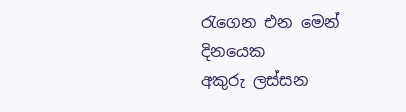රැගෙන එන මෙන් දිනයෙක
අකුරු ලස්සන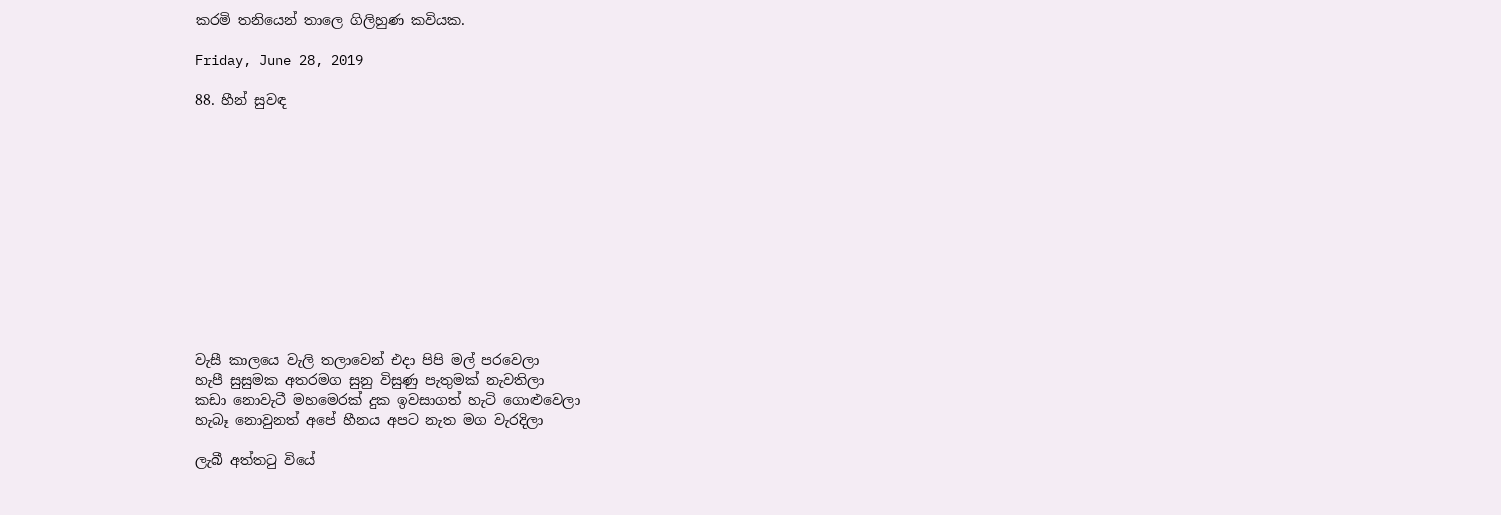කරමි තනියෙන් තාලෙ ගිලිහුණ කවියක.

Friday, June 28, 2019

88. හීන් සුවඳ












වැසී කාලයෙ වැලි තලාවෙන් එදා පිපි මල් පරවෙලා
හැපී සුසුමක අතරමග සුනු විසුණු පැතුමක් නැවතිලා
කඩා නොවැටී මහමෙරක් දුක ඉවසාගත් හැටි ගොළුවෙලා
හැබෑ නොවුනත් අපේ හීනය අපට නැත මග වැරදිලා

ලැබී අත්තටු වියේ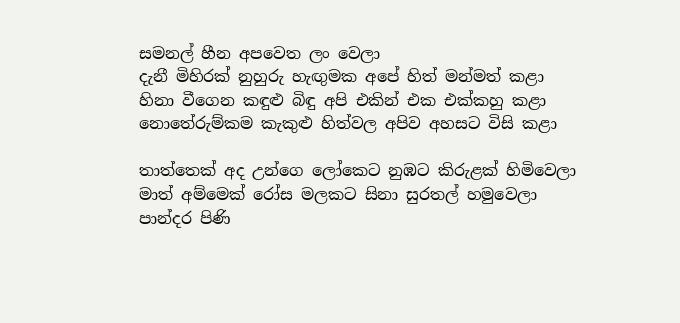සමනල් හීන අපවෙත ලං වෙලා
දැනී මිහිරක් නුහුරු හැඟුමක අපේ හිත් මන්මත් කළා
හිනා වීගෙන කඳුළු බිඳු අපි එකින් එක එක්කහු කළා
නොතේරුම්කම කැකුළු හිත්වල අපිව අහසට විසි කළා

තාත්තෙක් අද උන්ගෙ ලෝකෙට නුඹට කිරුළක් හිමිවෙලා
මාත් අම්මෙක් රෝස මලකට සිනා සුරතල් හමුවෙලා
පාන්දර පිණි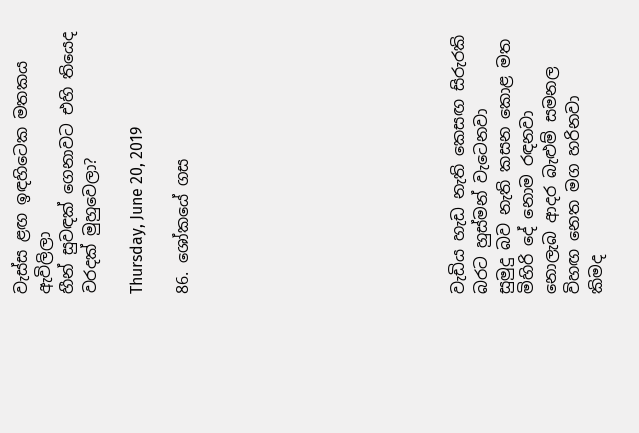වැස්ස ළඟ ඉඳහිටෙක මතකය ඇවිලිලා
හීන් සුවඳක් ගෙනාවට එහි තියෙද වරදක් මුහුවෙලා?

Thursday, June 20, 2019

86. ශෝකයේ ගස











වැඩිය හැඩ නැති කෙසඟ සිරුරකි බරට හුස්මන් වැටෙනවා
සුමුදු බව නැති කසන කොළ මත මිහිරි දේ නොම රඳනවා
නොලැබ ආදර බැළුම් සමනල විහඟ නෙත මග හරිනවා
කිමද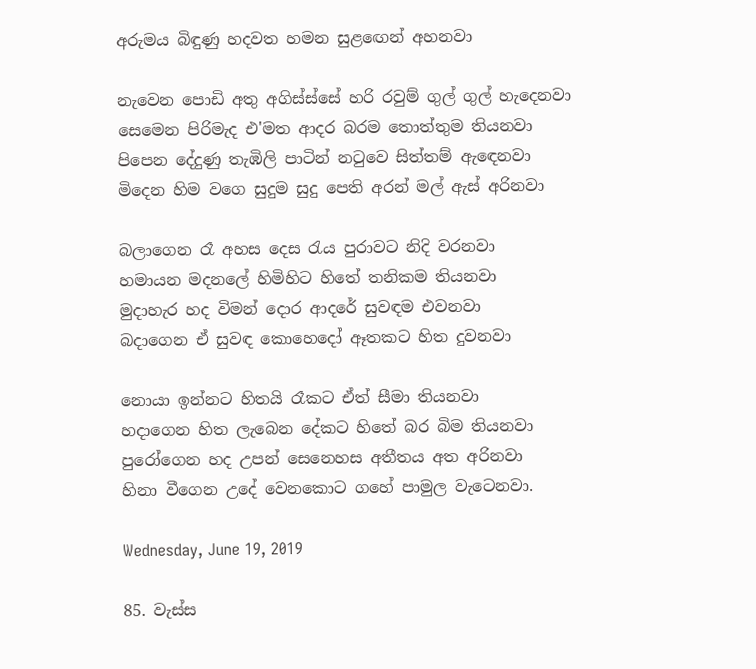අරුමය බිඳුණු හදවත හමන සුළඟෙන් අහනවා

නැවෙන පොඩි අතු අගිස්ස්සේ හරි රවුම් ගුල් ගුල් හැදෙනවා
සෙමෙන පිරිමැද එ'මත ආදර බරම තොත්තුම තියනවා
පිපෙන දේදුණු තැඹිලි පාටින් නටුවෙ සිත්තම් ඇඳෙනවා
මිදෙන හිම වගෙ සුදුම සුදු පෙති අරන් මල් ඇස් අරිනවා

බලාගෙන රෑ අහස දෙස රැය පුරාවට නිදි වරනවා
හමායන මදනලේ හිමිහිට හිතේ තනිකම තියනවා
මුදාහැර හද විමන් දොර ආදරේ සුවඳම එවනවා
බදාගෙන ඒ සුවඳ කොහෙදෝ ඈතකට හිත දුවනවා

නොයා ඉන්නට හිතයි රෑකට ඒත් සීමා තියනවා
හදාගෙන හිත ලැබෙන දේකට හිතේ බර බිම තියනවා
පුරෝගෙන හද උපන් සෙනෙහස අතීතය අත අරිනවා
හිනා වීගෙන උදේ වෙනකොට ගහේ පාමුල වැටෙනවා.

Wednesday, June 19, 2019

85. වැස්ස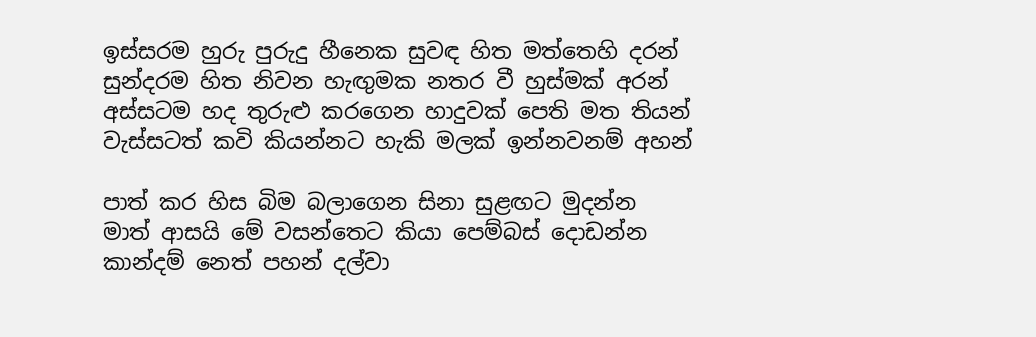ඉස්සරම හුරු පුරුදු හීනෙක සුවඳ හිත මත්තෙහි දරන්
සුන්දරම හිත නිවන හැඟුමක නතර වී හුස්මක් අරන්
අස්සටම හද තුරුළු කරගෙන හාදුවක් පෙති මත තියන්
වැස්සටත් කවි කියන්නට හැකි මලක් ඉන්නවනම් අහන්

පාත් කර හිස බිම බලාගෙන සිනා සුළඟට මුදන්න
මාත් ආසයි මේ වසන්තෙට කියා පෙම්බස් දොඩන්න
කාන්දම් නෙත් පහන් දල්වා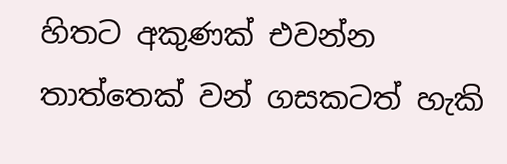හිතට අකුණක් එවන්න
තාත්තෙක් වන් ගසකටත් හැකි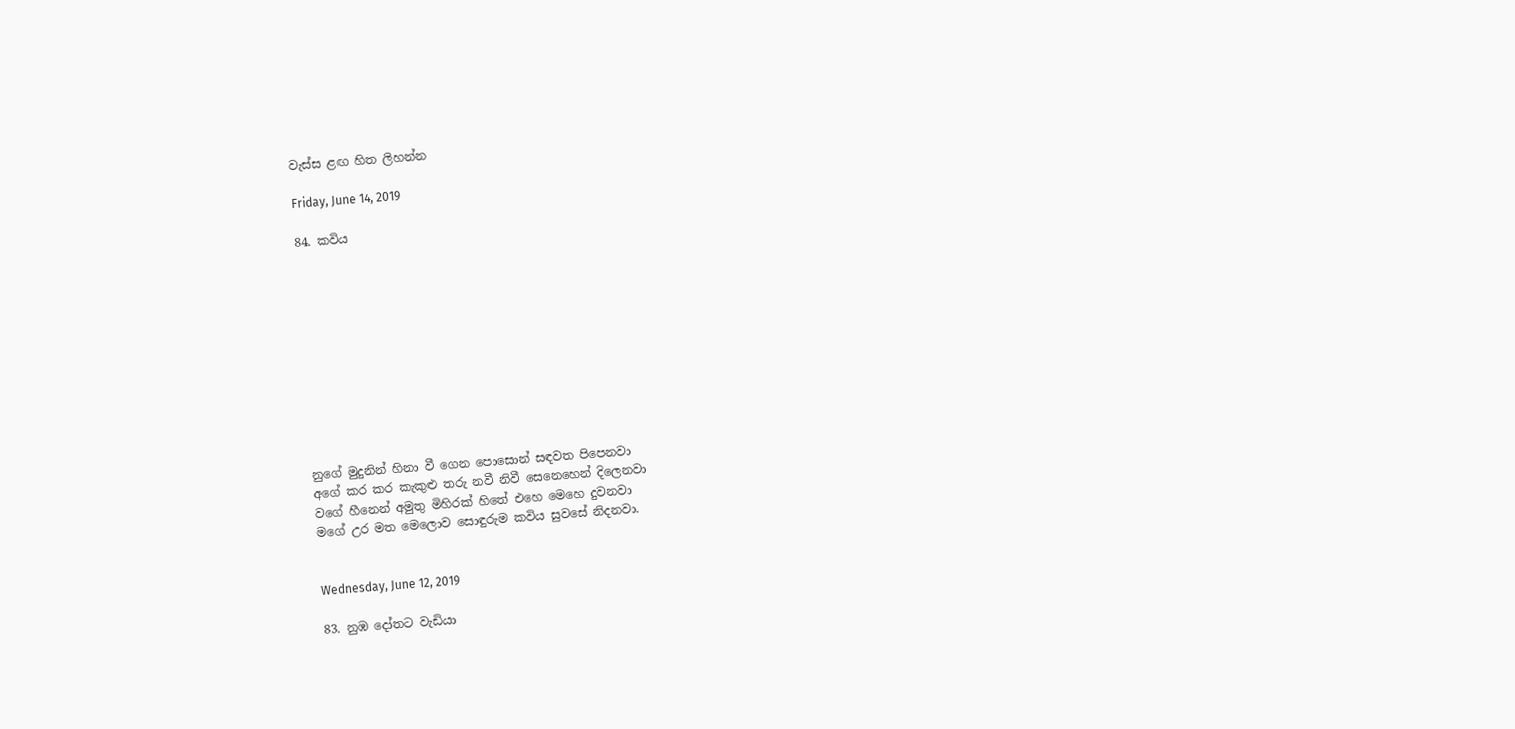වැස්ස ළඟ හිත ලිහන්න

Friday, June 14, 2019

84. කවිය











නුගේ මුදුනින් හිනා වී ගෙන පොසොන් සඳවත පිපෙනවා
අගේ කර කර කැකුළු තරු නවී නිවී සෙනෙහෙන් දිලෙනවා
වගේ හීනෙන් අමුතු මිහිරක් හිතේ එහෙ මෙහෙ දුවනවා
මගේ උර මත මෙලොව සොඳුරුම කවිය සුවසේ නිදනවා.


Wednesday, June 12, 2019

83. නුඹ දෝතට වැඩියා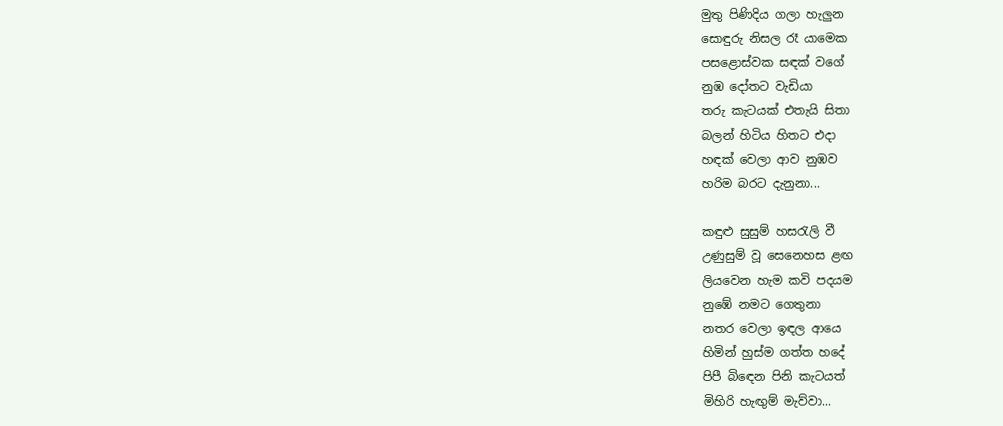මුතු පිණිදිය ගලා හැලුන
සොඳුරු නිසල රෑ යාමෙක
පසළොස්වක සඳක් වගේ
නුඹ දෝතට වැඩියා
තරු කැටයක් එතැයි සිතා
බලන් හිටිය හිතට එදා
හඳක් වෙලා ආව නුඹව
හරිම බරට දැනුනා...

කඳුළු සුසුම් හසරැලි වී
උණුසුම් වූ සෙනෙහස ළඟ
ලියවෙන හැම කවි පදයම
නුඹේ නමට ගෙතුනා
නතර වෙලා ඉඳල ආයෙ
හිමින් හුස්ම ගත්ත හදේ
පිපී බිඳෙන පිනි කැටයත්
මිහිරි හැඟුම් මැව්වා...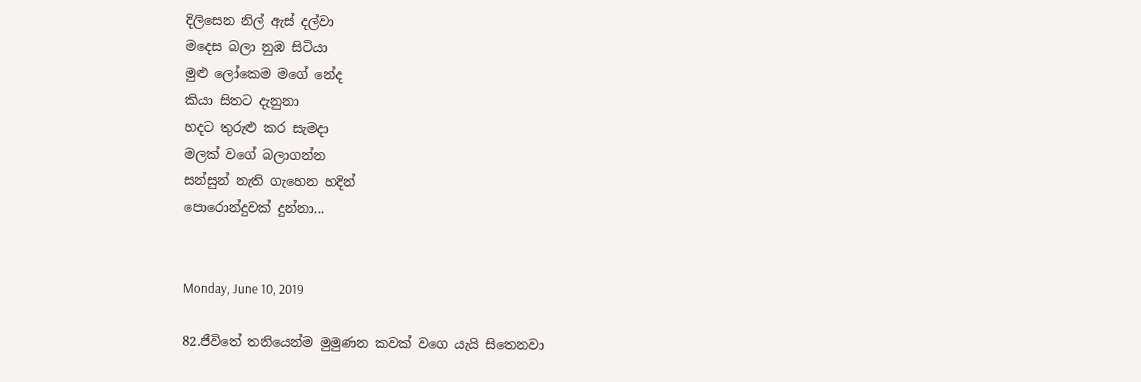දිලිසෙන නිල් ඇස් දල්වා
මදෙස බලා නුඹ සිටියා
මුළු ලෝකෙම මගේ නේද
කියා සිතට දැනුනා
හදට තුරුළු කර සැමදා
මලක් වගේ බලාගන්න
සන්සුන් නැති ගැහෙන හදින්
පොරොන්දුවක් දුන්නා...


Monday, June 10, 2019

82.ජීවිතේ තනියෙන්ම මුමුණන කවක් වගෙ යැයි සිතෙනවා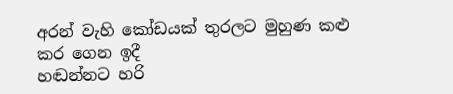අරන් වැහි කෝඩයක් තුරලට මුහුණ කළු කර ගෙන ඉදී
හඬන්නට හරි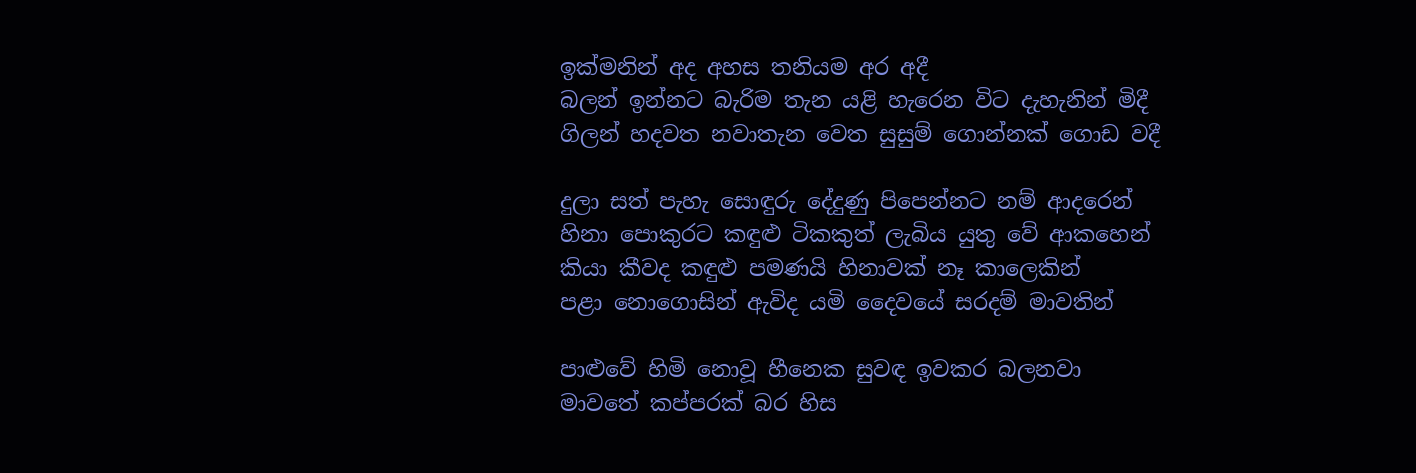ඉක්මනින් අද අහස තනියම අර අදී
බලන් ඉන්නට බැරිම තැන යළි හැරෙන විට දැහැනින් මිදී
ගිලන් හදවත නවාතැන වෙත සුසුම් ගොන්නක් ගොඩ වදී

දුලා සත් පැහැ සොඳුරු දේදුණු පිපෙන්නට නම් ආදරෙන්
හිනා පොකුරට කඳුළු ටිකකුත් ලැබිය යුතු වේ ආකහෙන්
කියා කීවද කඳුළු පමණයි හිනාවක් නෑ කාලෙකින්
පළා නොගොසින් ඇවිද යමි දෛවයේ සරදම් මාවතින්

පාළුවේ හිමි නොවූ හීනෙක සුවඳ ඉවකර බලනවා
මාවතේ කප්පරක් බර හිස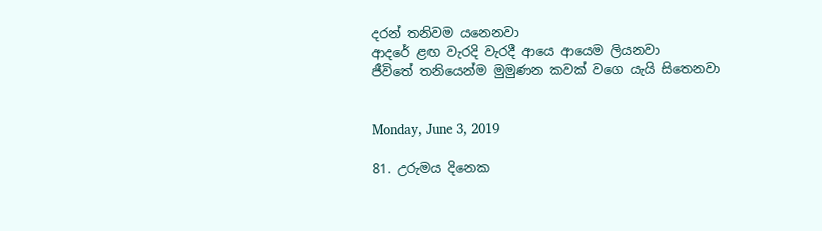දරන් තනිවම යනෙනවා
ආදරේ ළඟ වැරදි වැරදී ආයෙ ආයෙම ලියනවා
ජීවිතේ තනියෙන්ම මුමුණන කවක් වගෙ යැයි සිතෙනවා


Monday, June 3, 2019

81. උරුමය දිනෙක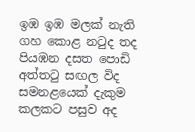ඉඹ ඉඹ මලක් නැති ගහ කොළ නටුද තද
පියඹන දසත පොඩි අත්තටු සඟල විද
සමනළයෙක් දැකුම කලකට පසුව අද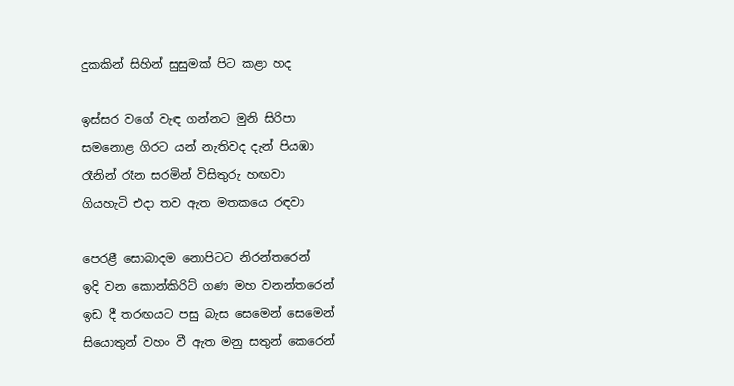දුකකින් සිහින් සුසුමක් පිට කළා හද

ඉස්සර වගේ වැඳ ගන්නට මුනි සිරිපා
සමනොළ ගිරට යන් නැතිවද දැන් පියඹා
රෑනින් රෑන සරමින් විසිතුරු හඟවා
ගියහැටි එදා තව ඇත මතකයෙ රඳවා

පෙරළී සොබාදම නොපිටට නිරන්තරෙන්
ඉදි වන කොන්කිරිට් ගණ මහ වනන්තරෙන්
ඉඩ දී තරඟයට පසු බැස සෙමෙන් සෙමෙන්
සියොතුන් වහං වී ඇත මනු සතුන් කෙරෙන්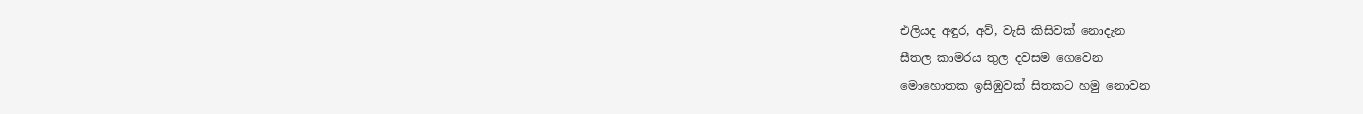එලියද අඳුර, අව්, වැසි කිසිවක් නොදැන
සීතල කාමරය තුල දවසම ගෙවෙන
මොහොතක ඉසිඹුවක් සිතකට හමු නොවන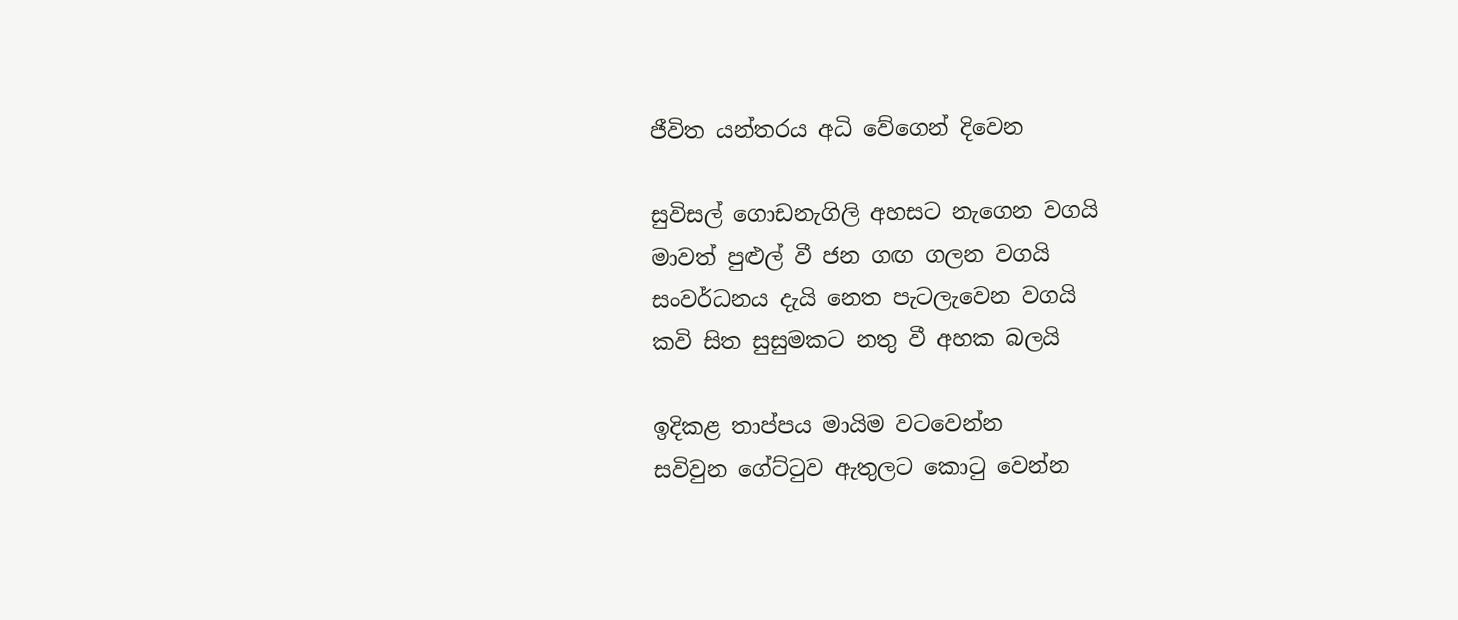ජීවිත යන්තරය අධි වේගෙන් දිවෙන

සුවිසල් ගොඩනැගිලි අහසට නැගෙන වගයි
මාවත් පුළුල් වී ජන ගඟ ගලන වගයි
සංවර්ධනය දැයි නෙත පැටලැවෙන වගයි
කවි සිත සුසුමකට නතු වී අහක බලයි

ඉදිකළ තාප්පය මායිම වටවෙන්න
සවිවුන ගේට්ටුව ඇතුලට කොටු වෙන්න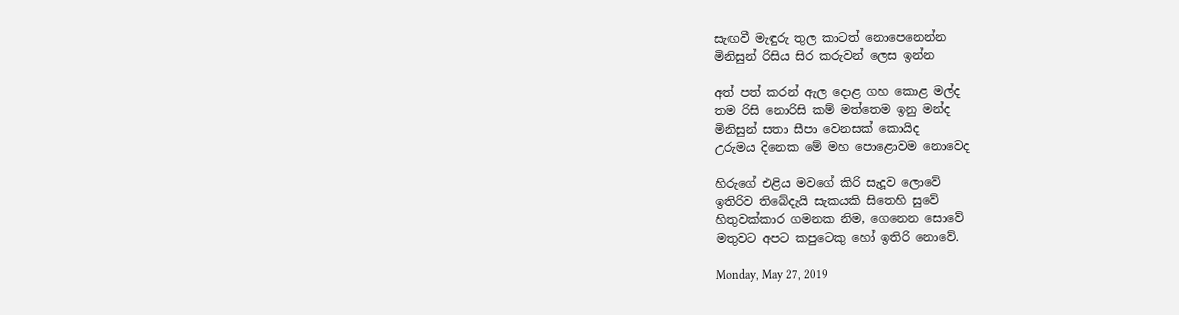සැඟවී මැඳුරු තුල කාටත් නොපෙනෙන්න
මිනිසුන් රිසිය සිර කරුවන් ලෙස ඉන්න

අත් පත් කරන් ඇල දොළ ගහ කොළ මල්ද
තම රිසි නොරිසි කම් මත්තෙම ඉනු මන්ද
මිනිසුන් සතා සීපා වෙනසක් කොයිද
උරුමය දිනෙක මේ මහ පොළොවම නොවෙද

හිරුගේ එළිය මවගේ කිරි සැදූව ලොවේ
ඉතිරිව තිබේදැයි සැකයකි සිතෙහි සුවේ
හිතුවක්කාර ගමනක නිම, ගෙනෙන සොවේ
මතුවට අපට කපුටෙකු හෝ ඉතිරි නොවේ.

Monday, May 27, 2019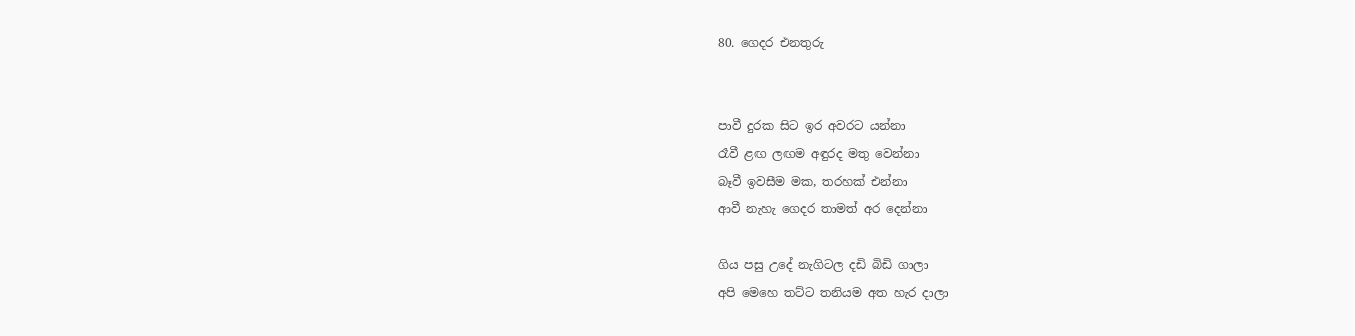80. ගෙදර එනතුරු


පාවී දුරක සිට ඉර අවරට යන්නා
රෑවී ළඟ ලඟම අඳුරද මතු වෙන්නා
බෑවී ඉවසීම මක, තරහක් එන්නා
ආවී නැහැ ගෙදර තාමත් අර දෙන්නා

ගිය පසු උදේ නැගිටල දඩි බිඩි ගාලා
අපි මෙහෙ තට්ට තනියම අත හැර දාලා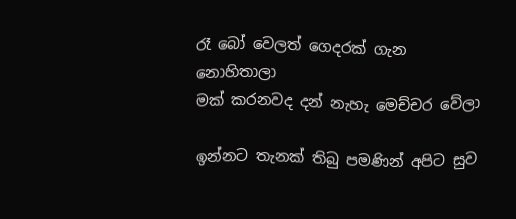රෑ බෝ වෙලත් ගෙදරක් ගැන නොහිතාලා
මක් කරනවද දන් නැහැ මෙච්චර වේලා

ඉන්නට තැනක් තිබු පමණින් අපිට සුව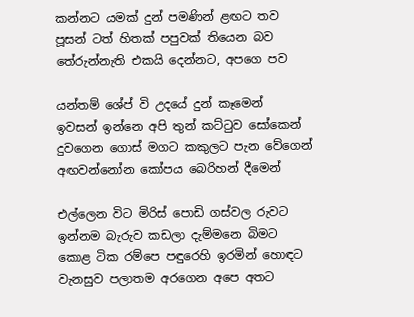කන්නට යමක් දුන් පමණින් ළඟට තව
පූසන් ටත් හිතක් පපුවක් තියෙන බව
තේරුන්නැති එකයි දෙන්නට, අපගෙ පව

යන්තම් ශේප් වි උදයේ දුන් කෑමෙන්
ඉවසන් ඉන්නෙ අපි තුන් කට්ටුව සෝකෙන්
දුවගෙන ගොස් මගට කකුලට පැන වේගෙන්
අඟවන්නෝන කෝපය බෙරිහන් දීමෙන්

එල්ලෙන විට මිරිස් පොඩි ගස්වල රුවට
ඉන්නම බැරුව කඩලා දැම්මනෙ බිමට
කොළ ටික රම්පෙ පඳුරෙහි ඉරමින් හොඳට
වැනසුව පලාතම අරගෙන අපෙ අතට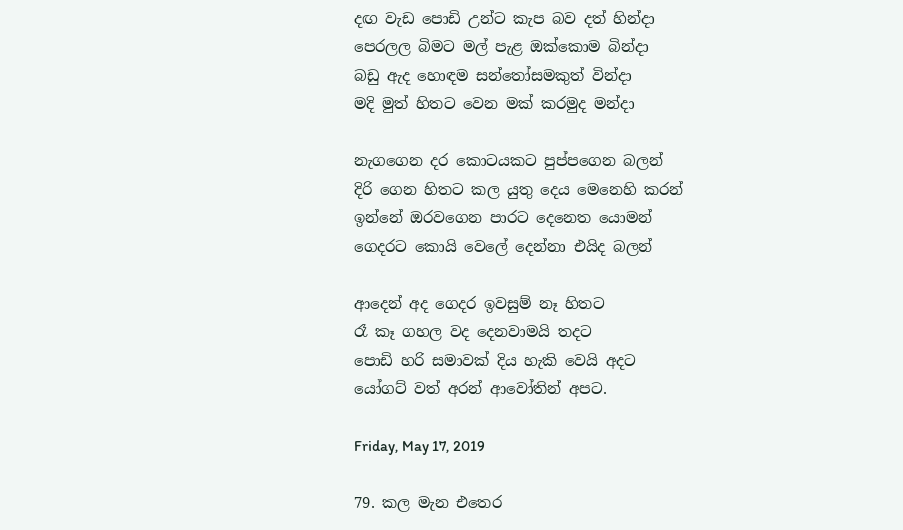දඟ වැඩ පොඩි උන්ට කැප බව දත් හින්දා
පෙරලල බිමට මල් පැළ ඔක්කොම බින්දා
බඩු ඇද හොඳම සන්තෝසමකුත් වින්දා
මදි මුත් හිතට වෙන මක් කරමුද මන්දා

නැගගෙන දර කොටයකට පුප්පගෙන බලන්
දිරි ගෙන හිතට කල යුතු දෙය මෙනෙහි කරන්
ඉන්නේ ඔරවගෙන පාරට දෙනෙත යොමන්
ගෙදරට කොයි වෙලේ දෙන්නා එයිද බලන්

ආදෙන් අද ගෙදර ඉවසුම් නෑ හිතට
රෑ කෑ ගහල වද දෙනවාමයි තදට
පොඩි හරි සමාවක් දිය හැකි වෙයි අදට
යෝගට් වත් අරන් ආවෝතින් අපට.

Friday, May 17, 2019

79. කල මැන එතෙර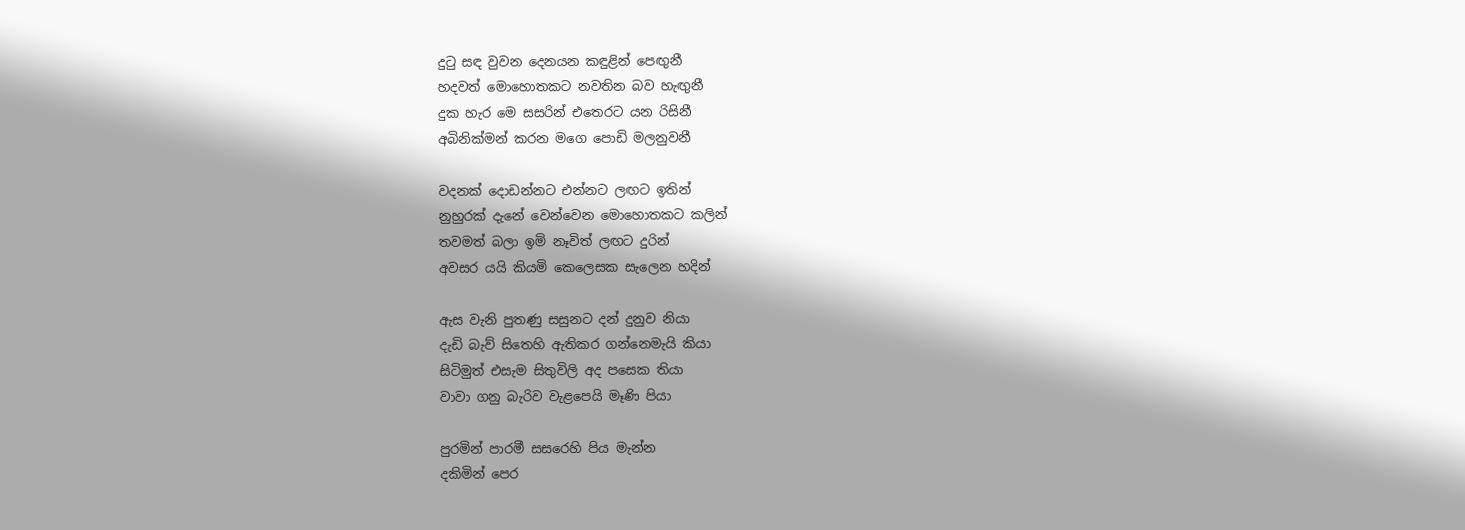දුටු සඳ වුවන දෙනයන කඳුළින් පෙඟුනී
හදවත් මොහොතකට නවතින බව හැඟුනී
දුක හැර මෙ සසරින් එතෙරට යන රිසිනී
අබිනික්මන් කරන මගෙ පොඩි මලනුවනී

වදනක් දොඩන්නට එන්නට ලඟට ඉතින්
නුහුරක් දැනේ වෙන්වෙන මොහොතකට කලින්
තවමත් බලා ඉමි නෑවිත් ලඟට දුරින්
අවසර යයි කියමි කෙලෙසක සැලෙන හදින්

ඇස වැනි පුතණු සසුනට දන් දුනුව නියා
දැඩි බැව් සිතෙහි ඇතිකර ගන්නෙමැයි කියා
සිටිමුත් එසැම සිතුවිලි අද පසෙක තියා
වාවා ගනු බැරිව වැළපෙයි මෑණි පියා

පුරමින් පාරමී සසරෙහි පිය මැන්න
දකිමින් පෙර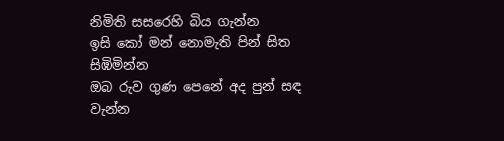නිමිති සසරෙහි බිය ගැන්න
ඉසි කෝ මන් නොමැති පින් සිත සිඹිමින්න
ඔබ රුව ගුණ පෙනේ අද පුන් සඳ වැන්න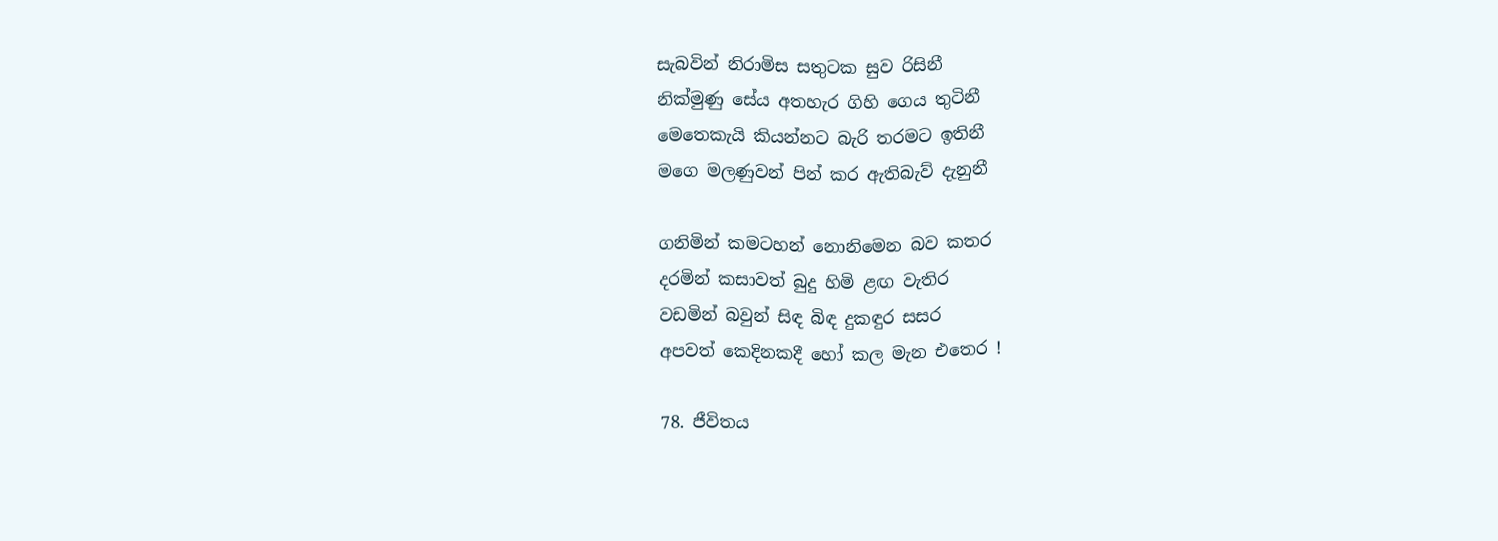සැබවින් නිරාමිස සතුටක සුව රිසිනී
නික්මුණු සේය අතහැර ගිහි ගෙය තුටිනී
මෙතෙකැයි කියන්නට බැරි තරමට ඉතිනී
මගෙ මලණුවන් පින් කර ඇතිබැව් දැනුනී

ගනිමින් කමටහන් නොනිමෙන බව කතර
දරමින් කසාවත් බුදු හිමි ළඟ වැතිර
වඩමින් බවුන් සිඳ බිඳ දුකඳුර සසර
අපවත් කෙදිනකදී හෝ කල මැන එතෙර !

78. ජීවිතය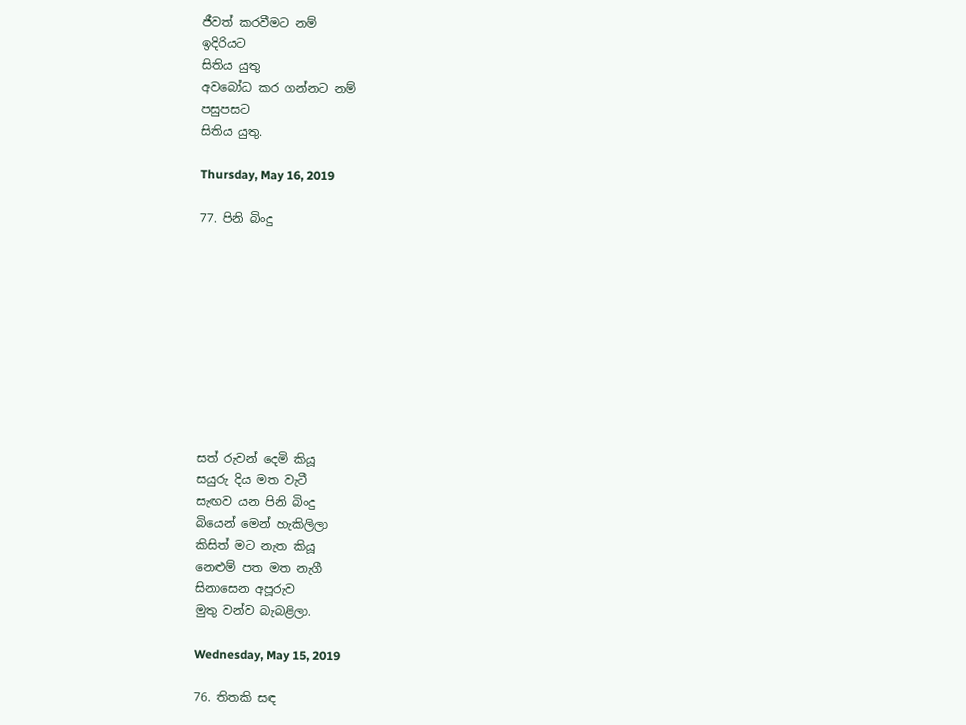ජීවත් කරවීමට නම්
ඉදිරියට
සිතිය යුතු
අවබෝධ කර ගන්නට නම්
පසුපසට
සිතිය යුතු.

Thursday, May 16, 2019

77. පිනි බිංදු










සත් රුවන් දෙමි කියූ
සයුරු දිය මත වැටී
සැඟව යන පිනි බිංදු
බියෙන් මෙන් හැකිලිලා
කිසිත් මට නැත කියූ
නෙළුම් පත මත නැගී
සිනාසෙන අපූරුව
මුතු වන්ව බැබළිලා.

Wednesday, May 15, 2019

76. තිතකි සඳ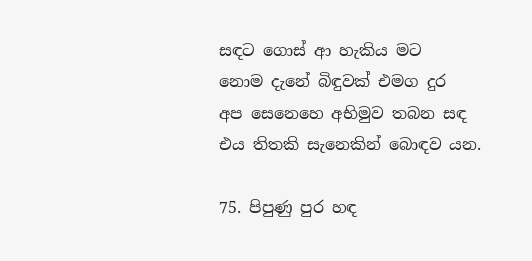සඳට ගොස් ආ හැකිය මට
නොම දැනේ බිඳුවක් එමග දුර
අප සෙනෙහෙ අභිමුව තබන සඳ
එය තිතකි සැනෙකින් බොඳව යන.

75. පිපුණු පුර හඳ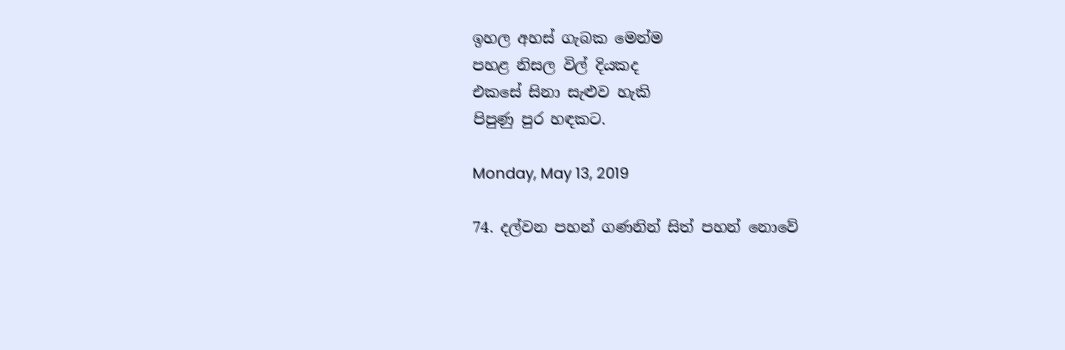ඉහල අහස් ගැබක මෙන්ම
පහළ නිසල විල් දියකද
එකසේ සිනා සැළුව හැකි
පිපුණු පුර හඳකට.

Monday, May 13, 2019

74. දල්වන පහන් ගණනින් සිත් පහන් නොවේ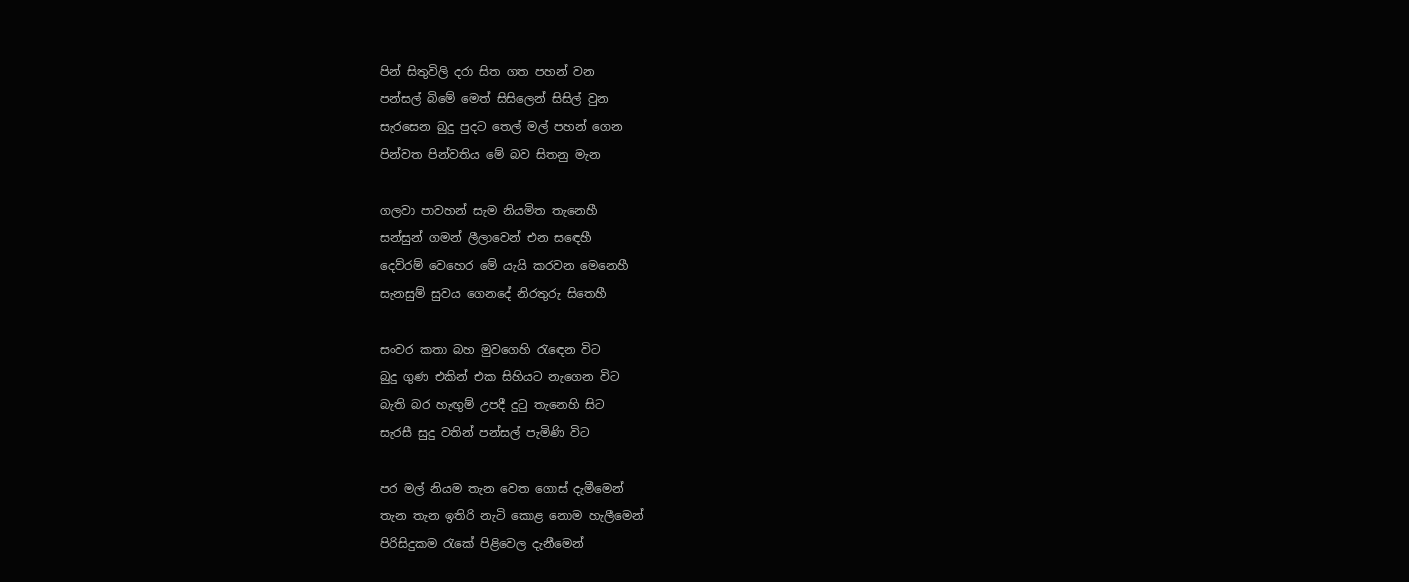පින් සිතුවිලි දරා සිත ගත පහන් වන
පන්සල් බිමේ මෙත් සිසිලෙන් සිසිල් වුන
සැරසෙන බුදු පුදට තෙල් මල් පහන් ගෙන
පින්වත පින්වතිය මේ බව සිතනු මැන

ගලවා පාවහන් සැම නියමිත තැනෙහී
සන්සුන් ගමන් ලීලාවෙන් එන සඳෙහී
දෙව්රම් වෙහෙර මේ යැයි කරවන මෙනෙහී
සැනසුම් සුවය ගෙනදේ නිරතුරු සිතෙහී

සංවර කතා බහ මුවගෙහි රැඳෙන විට
බුදු ගුණ එකින් එක සිහියට නැගෙන විට
බැති බර හැඟුම් උපදී දුටු තැනෙහි සිට
සැරසී සුදු වතින් පන්සල් පැමිණි විට

පර මල් නියම තැන වෙත ගොස් දැමීමෙන්
තැන තැන ඉතිරි නැටි කොළ නොම හැලීමෙන්
පිරිසිදුකම රැකේ පිළිවෙල දැනීමෙන්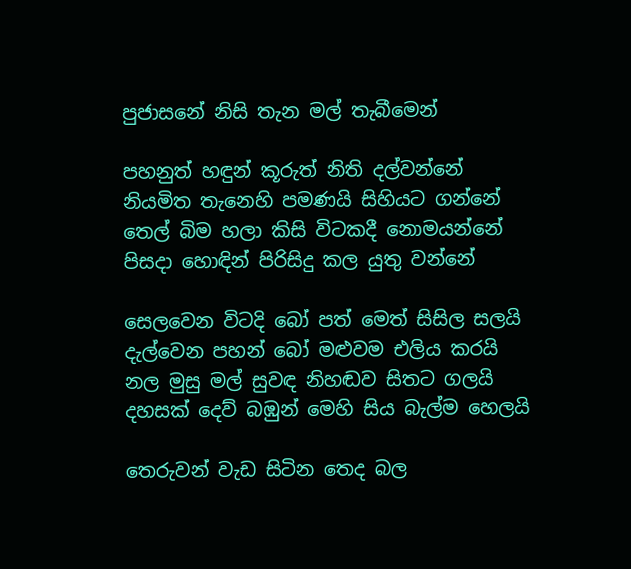පුජාසනේ නිසි තැන මල් තැබීමෙන්

පහනුත් හඳුන් කූරුත් නිති දල්වන්නේ
නියමිත තැනෙහි පමණයි සිහියට ගන්නේ
තෙල් බිම හලා කිසි විටකදී නොමයන්නේ
පිසදා හොඳින් පිරිසිදු කල යුතු වන්නේ

සෙලවෙන විටදි බෝ පත් මෙත් සිසිල සලයි
දැල්වෙන පහන් බෝ මළුවම එලිය කරයි
නල මුසු මල් සුවඳ නිහඬව සිතට ගලයි
දහසක් දෙව් බඹුන් මෙහි සිය බැල්ම හෙලයි

තෙරුවන් වැඩ සිටින තෙද බල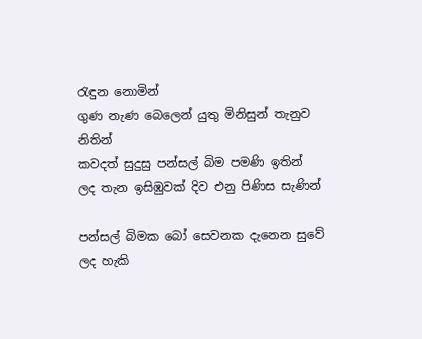රැඳුන නොමින්
ගුණ නැණ බෙලෙන් යුතු මිනිසුන් තැනුව නිතින්
කවදත් සුදුසු පන්සල් බිම පමණි ඉතින්
ලද තැන ඉසිඹුවක් දිව එනු පිණිස සැණින්

පන්සල් බිමක බෝ සෙවනක දැනෙන සුවේ
ලද හැකි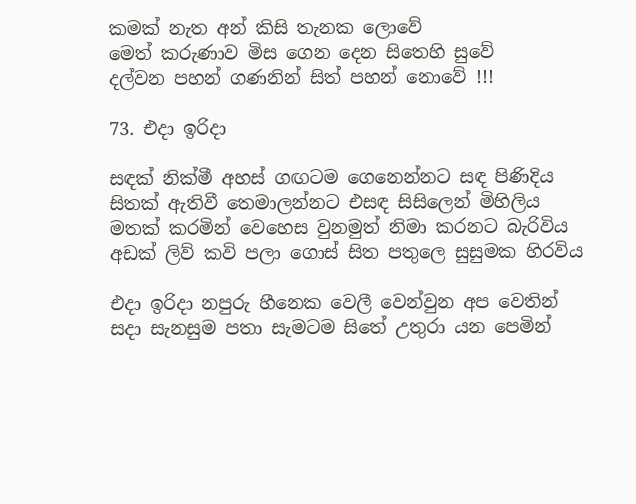කමක් නැත අන් කිසි තැනක ලොවේ
මෙත් කරුණාව මිස ගෙන දෙන සිතෙහි සුවේ
දල්වන පහන් ගණනින් සිත් පහන් නොවේ !!!

73. එදා ඉරිදා

සඳක් නික්මී අහස් ගඟටම ගෙනෙන්නට සඳ පිණිදිය
සිතක් ඇතිවී තෙමාලන්නට එසඳ සිසිලෙන් මිහිලිය
මතක් කරමින් වෙහෙස වුනමුත් නිමා කරනට බැරිවිය
අඩක් ලිව් කවි පලා ගොස් සිත පතුලෙ සුසුමක හිරවිය

එදා ඉරිදා නපුරු හීනෙක වෙලී වෙන්වුන අප වෙතින්
සදා සැනසුම පතා සැමටම සිතේ උතුරා යන පෙමින්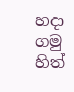හදා ගමු හිත්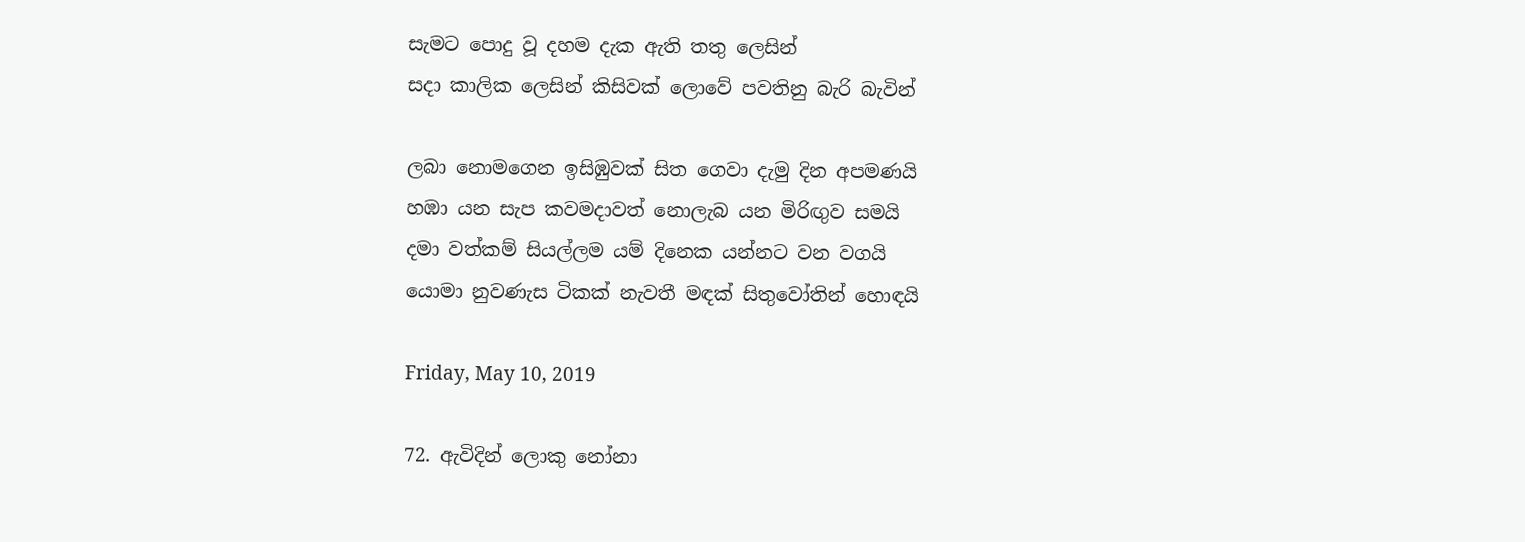සැමට පොදු වූ දහම දැක ඇති තතු ලෙසින්
සදා කාලික ලෙසින් කිසිවක් ලොවේ පවතිනු බැරි බැවින්

ලබා නොමගෙන ඉසිඹුවක් සිත ගෙවා දැමු දින අපමණයි
හඹා යන සැප කවමදාවත් නොලැබ යන මිරිඟුව සමයි
දමා වත්කම් සියල්ලම යම් දිනෙක යන්නට වන වගයි
යොමා නුවණැස ටිකක් නැවතී මඳක් සිතුවෝතින් හොඳයි

Friday, May 10, 2019

72. ඇවිදින් ලොකු නෝනා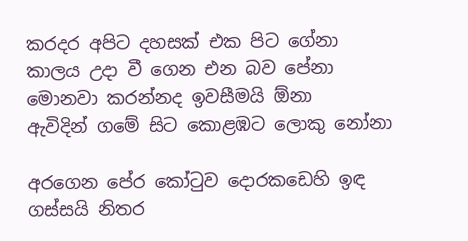කරදර අපිට දහසක් එක පිට ගේනා
කාලය උදා වී ගෙන එන බව පේනා
මොනවා කරන්නද ඉවසීමයි ඕනා
ඇවිදින් ගමේ සිට කොළඹට ලොකු නෝනා

අරගෙන පේර කෝටුව දොරකඩෙහි ඉඳ
ගස්සයි නිතර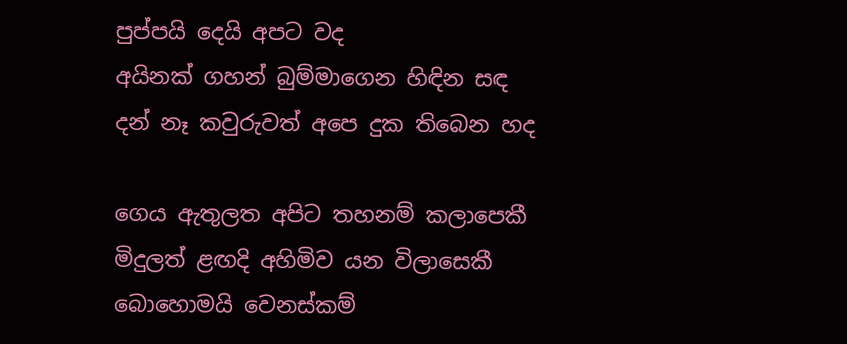පුප්පයි දෙයි අපට වද
අයිනක් ගහන් බුම්මාගෙන හිඳින සඳ
දන් නෑ කවුරුවත් අපෙ දුක තිබෙන හද

ගෙය ඇතුලත අපිට තහනම් කලාපෙකී
මිදුලත් ළඟදි අහිමිව යන විලාසෙකී
බොහොමයි වෙනස්කම්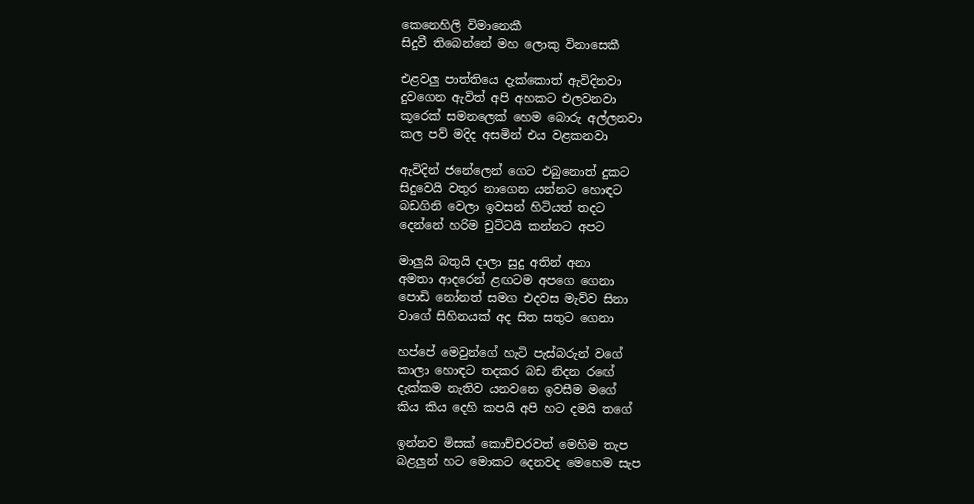කෙනෙහිලි විමානෙකී
සිදුවී තිබෙන්නේ මහ ලොකු විනාසෙකී

එළවලු පාත්තියෙ දැක්කොත් ඇවිදිනවා
දුවගෙන ඇවිත් අපි අහකට එලවනවා
කූරෙක් සමනලෙක් හෙම බොරු අල්ලනවා
කල පව් මදිද අසමින් එය වළකනවා

ඇවිදින් ජනේලෙන් ගෙට එබුනොත් දුකට
සිදුවෙයි වතුර නාගෙන යන්නට හොඳට
බඩගිනි වෙලා ඉවසන් හිටියත් තදට
දෙන්නේ හරිම චුට්ටයි කන්නට අපට

මාලුයි බතුයි දාලා සුදු අතින් අනා
අමතා ආදරෙන් ළඟටම අපගෙ ගෙනා
පොඩි නෝනත් සමග එදවස මැව්ව සිනා
වාගේ සිහිනයක් අද සිත සතුට ගෙනා

හප්පේ මෙවුන්ගේ හැටි පැස්බරුන් වගේ
කාලා හොඳට තදකර බඩ නිදන රඟේ
දැක්කම නැතිව යනවනෙ ඉවසීම මගේ
කිය කිය දෙහි කපයි අපි හට දමයි තගේ

ඉන්නව මිසක් කොච්චරවත් මෙහිම තැප
බළලුන් හට මොකට දෙනවද මෙහෙම සැප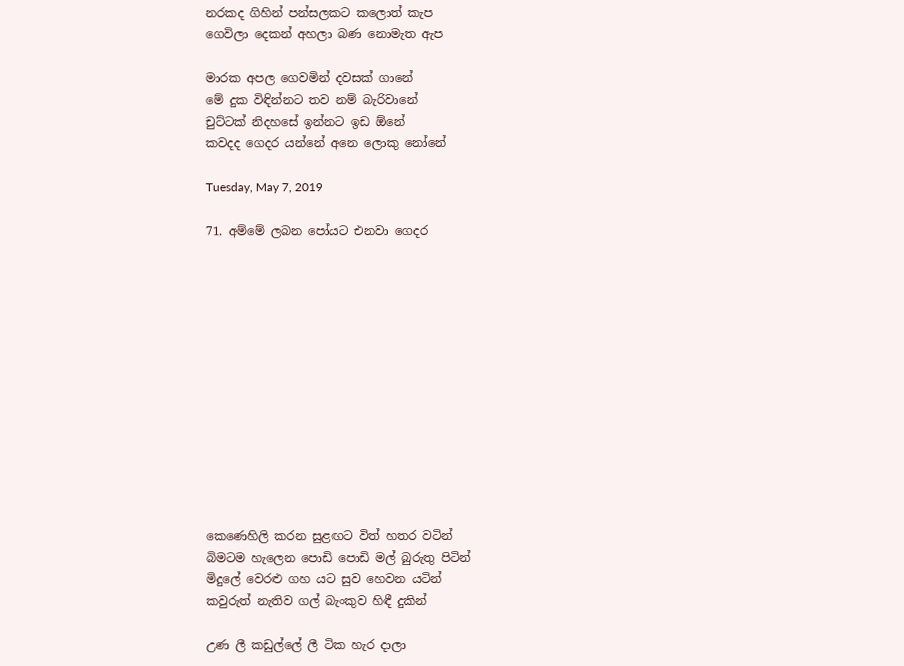නරකද ගිහින් පන්සලකට කලොත් කැප
ගෙවිලා දෙකන් අහලා බණ නොමැත ඇප

මාරක අපල ගෙවමින් දවසක් ගානේ
මේ දුක විඳින්නට තව නම් බැරිවානේ
චුට්ටක් නිදහසේ ඉන්නට ඉඩ ඕනේ
කවදද ගෙදර යන්නේ අනෙ ලොකු නෝනේ

Tuesday, May 7, 2019

71. අම්මේ ලබන පෝයට එනවා ගෙදර













කෙණෙහිලි කරන සුළඟට විත් හතර වටින්
බිමටම හැලෙන පොඩි පොඩි මල් බුරුතු පිටින්
මිදුලේ වෙරළු ගහ යට සුව හෙවන යටින්
කවුරුත් නැතිව ගල් බැංකුව හිඳී දුකින්

උණ ලී කඩුල්ලේ ලී ටික හැර දාලා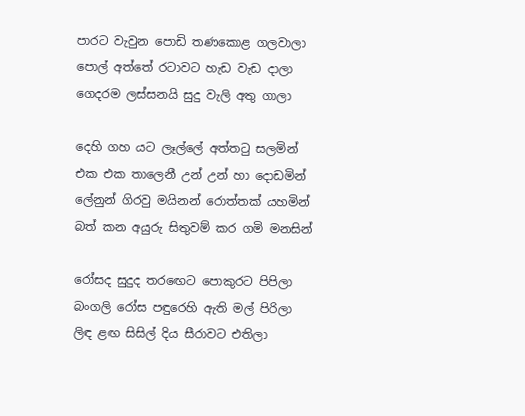පාරට වැවුන පොඩි තණකොළ ගලවාලා
පොල් අත්තේ රටාවට හැඩ වැඩ දාලා
ගෙදරම ලස්සනයි සුදු වැලි අතු ගාලා

දෙහි ගහ යට ලෑල්ලේ අත්තටු සලමින්
එක එක තාලෙනී උන් උන් හා දොඩමින්
ලේනුන් ගිරවු මයිනන් රොත්තක් යහමින්
බත් කන අයුරු සිතුවම් කර ගමි මනසින්

රෝසද සුදුද තරඟෙට පොකුරට පිපිලා
බංගලි රෝස පඳුරෙහි ඇති මල් පිරිලා
ලිඳ ළඟ සිසිල් දිය සීරාවට එතිලා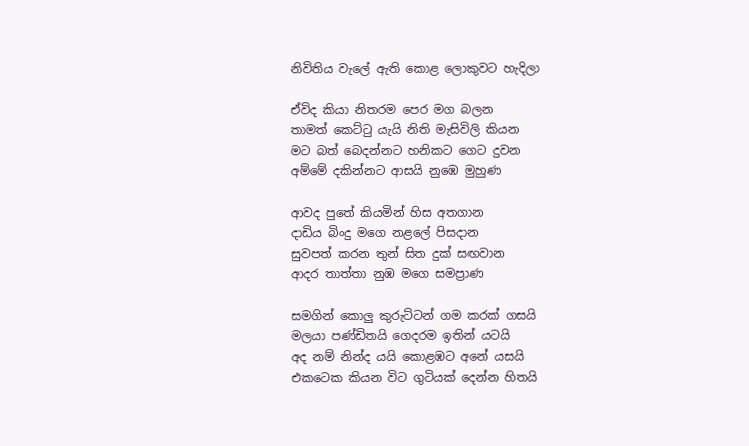නිවිතිය වැලේ ඇති කොළ ලොකුවට හැදිලා

ඒවිද කියා නිතරම පෙර මග බලන
තාමත් කෙට්ටු යැයි නිති මැසිවිලි කියන
මට බත් බෙදන්නට හනිකට ගෙට දුවන
අම්මේ දකින්නට ආසයි නුඹෙ මුහුණ

ආවද පුතේ කියමින් හිස අතගාන
දාඩිය බිංදු මගෙ නළලේ පිසදාන
සුවපත් කරන තුන් සිත දුක් සඟවාන
ආදර තාත්තා නුඹ මගෙ සමප්‍රාණ

සමගින් කොලු කුරුට්ටන් ගම කරක් ගසයි
මලයා පණ්ඩිතයි ගෙදරම ඉතින් යටයි
අද නම් නින්ද යයි කොළඹට අනේ යසයි
එකටෙක කියන විට ගුටියක්‌ දෙන්න හිතයි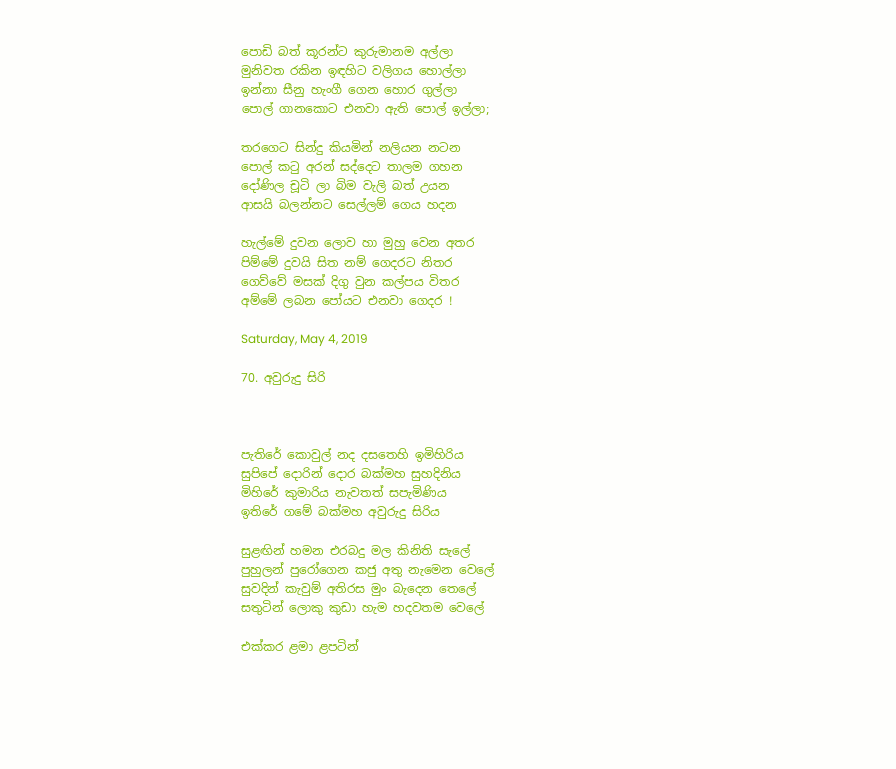පොඩි බත් කූරන්ට කුරුමානම අල්ලා
මුනිවත රකින ඉඳහිට වලිගය හොල්ලා
ඉන්නා සීනු හැංගී ගෙන හොර ගුල්ලා
පොල් ගානකොට එනවා ඇති පොල් ඉල්ලා;

තරගෙට සින්දු කියමින් නලියන නටන
පොල් කටු අරන් සද්දෙට තාලම ගහන
දෝණිල චූටි ලා බිම වැලි බත් උයන
ආසයි බලන්නට සෙල්ලම් ගෙය හදන

හැල්මේ දුවන ලොව හා මුහු වෙන අතර
පිම්මේ දුවයි සිත නම් ගෙදරට නිතර
ගෙව්වේ මසක් දිගු වුන කල්පය විතර
අම්මේ ලබන පෝයට එනවා ගෙදර !

Saturday, May 4, 2019

70. අවුරුදු සිරි



පැතිරේ කොවුල් නද දසතෙහි ඉමිහිරිය
සුපිපේ දොරින් දොර බක්මහ සුහදිනිය
මිහිරේ කුමාරිය නැවතත් සපැමිණිය
ඉතිරේ ගමේ බක්මහ අවුරුදු සිරිය

සුළඟින් හමන එරබදු මල කිනිති සැලේ
පුහුලන් පුරෝගෙන කජු අතු නැමෙන වෙලේ
සුවදින් කැවුම් අතිරස මුං බැදෙන තෙලේ
සතුටින් ලොකු කුඩා හැම හදවතම වෙලේ

එක්කර ළමා ළපටින්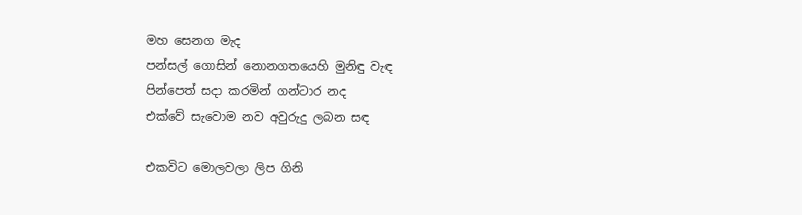මහ සෙනග මැද
පන්සල් ගොසින් නොනගතයෙහි මුනිඳු වැඳ
පින්පෙත් සදා කරමින් ගන්ටාර නද
එක්වේ සැවොම නව අවුරුදු ලබන සඳ

එකවිට මොලවලා ලිප ගිනි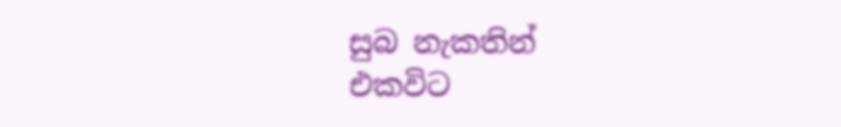සුබ නැකතින්
එකවිට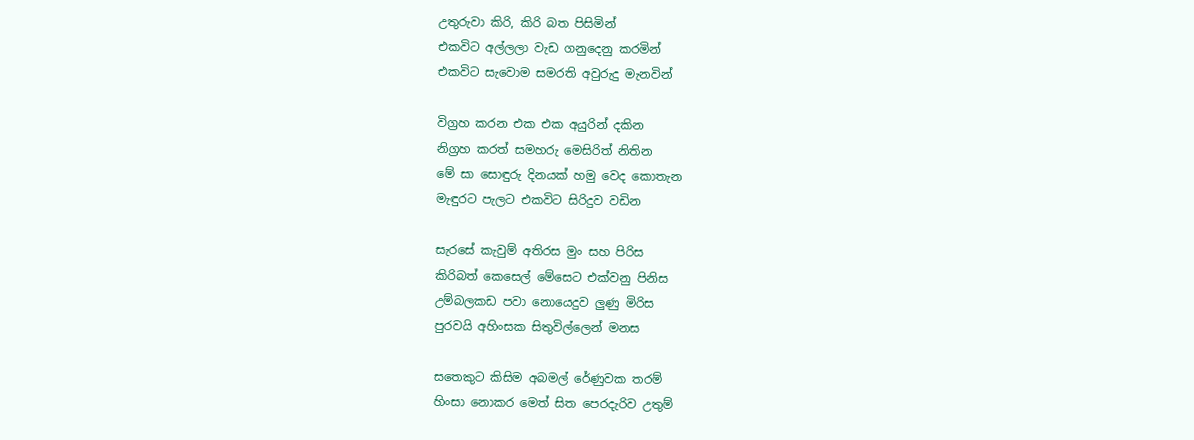උතුරුවා කිරි, කිරි බත පිසිමින්
එකවිට අල්ලලා වැඩ ගනුදෙනු කරමින්
එකවිට සැවොම සමරති අවුරුදු මැනවින්

විග්‍රහ කරන එක එක අයුරින් දකින
නිග්‍රහ කරත් සමහරු මෙසිරිත් නිතින
මේ සා සොඳුරු දිනයක් හමු වෙද කොතැන
මැඳුරට පැලට එකවිට සිරිදුව වඩින

සැරසේ කැවුම් අතිරස මුං සහ පිරිස
කිරිබත් කෙසෙල් මේසෙට එක්වනු පිනිස
උම්බලකඩ පවා නොයෙදුව ලුණු මිරිස
පුරවයි අහිංසක සිතුවිල්ලෙන් මනස

සතෙකුට කිසිම අබමල් රේණුවක තරම්
හිංසා නොකර මෙත් සිත පෙරදැරිව උතුම්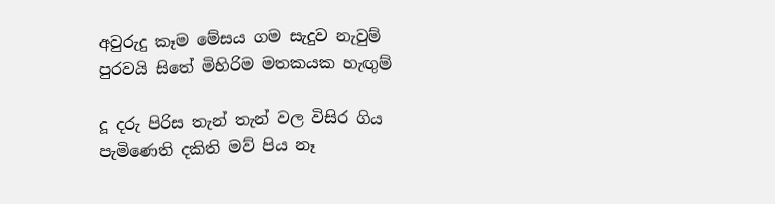අවුරුදු කෑම මේසය ගම සැදුව නැවුම්
පුරවයි සිතේ මිහිරිම මතකයක හැඟුම්

දූ දරු පිරිස තැන් තැන් වල විසිර ගිය
පැමිණෙති දකිති මව් පිය නෑ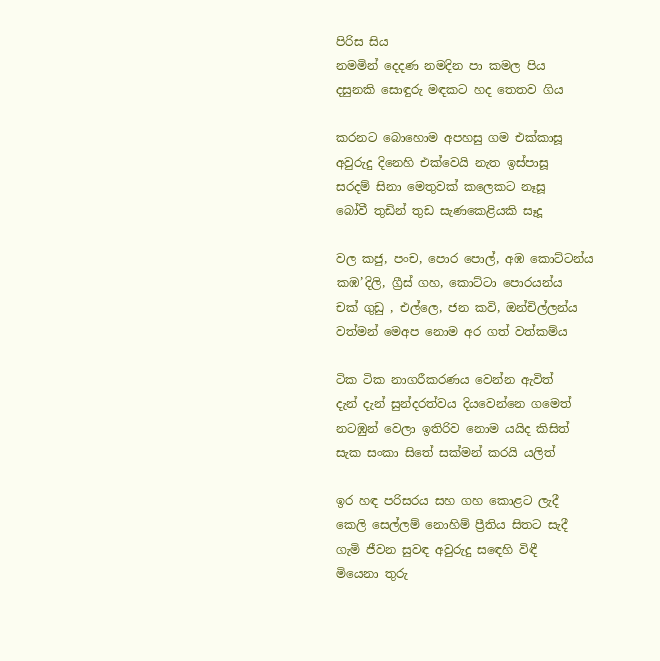පිරිස සිය
නමමින් දෙදණ නමදින පා කමල පිය
දසුනකි සොඳුරු මඳකට හද තෙතව ගිය

කරනට බොහොම අපහසු ගම එක්කාසූ
අවුරුදු දිනෙහි එක්වෙයි නැත ඉස්පාසූ
සරදම් සිනා මෙතුවක් කලෙකට නෑසූ
බෝවී තුඩින් තුඩ සැණකෙළියකි සෑදූ

වල කජු, පංච, පොර පොල්, අඹ කොට්ටන්ය
කඹ’දිලි, ග්‍රීස් ගහ, කොට්ටා පොරයන්ය
චක්‍ ගුඩු , එල්ලෙ, ජන කවි, ඔන්චිල්ලන්ය
වත්මන් මෙඅප නොම අර ගත් වත්කම්ය

ටික ටික නාගරීකරණය වෙන්න ඇවිත්
දැන් දැන් සුන්දරත්වය දියවෙන්නෙ ගමෙත්
නටඹුන් වෙලා ඉතිරිව නොම යයිද කිසිත්
සැක සංකා සිතේ සක්මන් කරයි යලිත්

ඉර හඳ පරිසරය සහ ගහ කොළට ලැදී
කෙලි සෙල්ලම් නොහිම් ප්‍රීතිය සිතට සැදී
ගැමි ජීවන සුවඳ අවුරුදු සඳෙහි විඳී
මියෙනා තුරු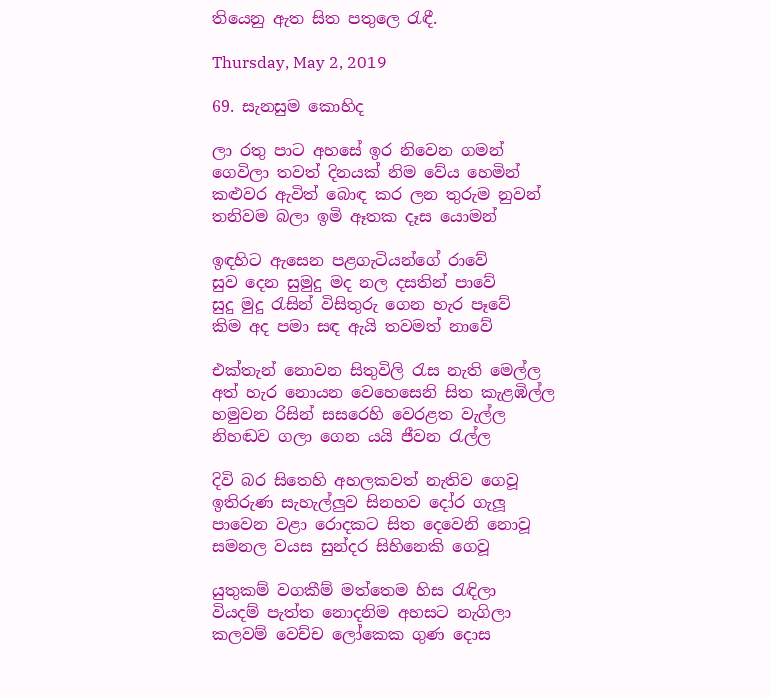තියෙනු ඇත සිත පතුලෙ රැඳී.

Thursday, May 2, 2019

69. සැනසුම කොහිද

ලා රතු පාට අහසේ ඉර නිවෙන ගමන්
ගෙවිලා තවත් දිනයක් නිම වේය හෙමින්
කළුවර ඇවිත් බොඳ කර ලන තුරුම නුවන්
තනිවම බලා ඉමි ඈතක දෑස යොමන්

ඉඳහිට ඇසෙන පළගැටියන්ගේ රාවේ
සුව දෙන සුමුදු මද නල දසතින් පාවේ
සුදු මුදු රැසින් විසිතුරු ගෙන හැර පෑවේ
කිම අද පමා සඳ ඇයි තවමත් නාවේ

එක්තැන් නොවන සිතුවිලි රැස නැති මෙල්ල
අත් හැර නොයන වෙහෙසෙනි සිත කැළඹිල්ල
හමුවන රිසින් සසරෙහි වෙරළත වැල්ල
නිහඬව ගලා ගෙන යයි ජීවන රැල්ල

දිවි බර සිතෙහි අහලකවත් නැතිව ගෙවූ
ඉතිරුණ සැහැල්ලුව සිනහව දෝර ගැලූ
පාවෙන වළා රොදකට සිත දෙවෙනි නොවූ
සමනල වයස සුන්දර සිහිනෙකි ගෙවූ

යුතුකම් වගකීම් මත්තෙම හිස රැඳිලා
වියදම් පැත්ත නොදනිම අහසට නැගිලා
කලවම් වෙච්ච ලෝකෙක ගුණ දොස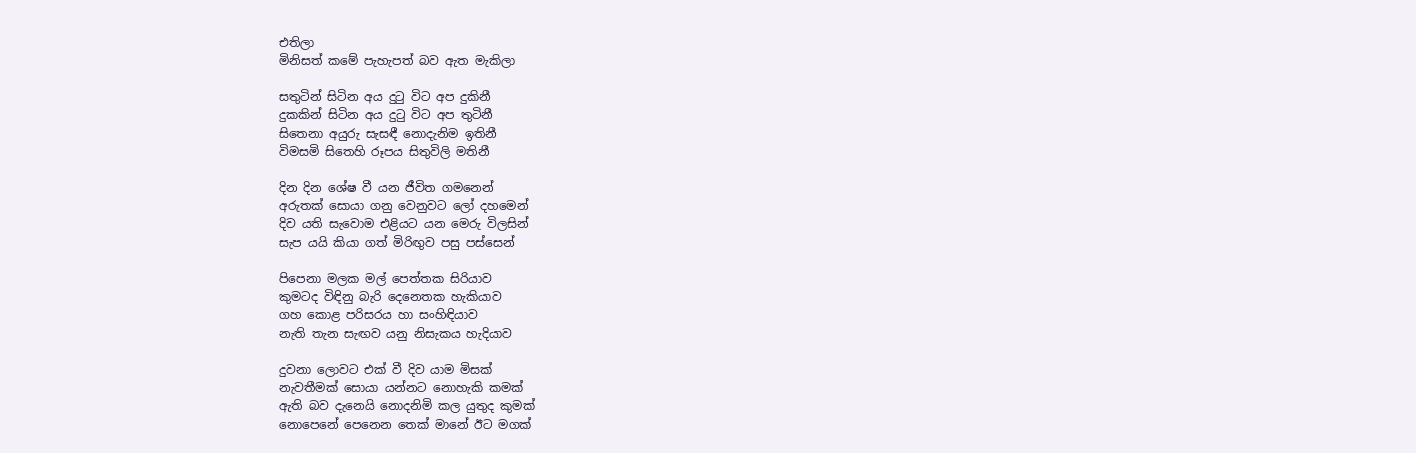එතිලා
මිනිසත් කමේ පැහැපත් බව ඇත මැකිලා

සතුටින් සිටින අය දුටු විට අප දුකිනී
දුකකින් සිටින අය දුටු විට අප තුටිනී
සිතෙනා අයුරු සැසඳී නොදැනිම ඉතිනී
විමසමි සිතෙහි රූපය සිතුවිලි මතිනී

දින දින ශේෂ වී යන ජීවිත ගමනෙන්
අරුතක් සොයා ගනු වෙනුවට ලෝ දහමෙන්
දිව යති සැවොම එළියට යන මෙරු විලසින්
සැප යයි කියා ගත් මිරිඟුව පසු පස්සෙන්

පිපෙනා මලක මල් පෙත්තක සිරියාව
කුමටද විඳිනු බැරි දෙනෙතක හැකියාව
ගහ කොළ පරිසරය හා සංහිඳියාව
නැති තැන සැඟව යනු නිසැකය හැදියාව

දුවනා ලොවට එක් වී දිව යාම මිසක්
නැවතීමක් සොයා යන්නට නොහැකි කමක්
ඇති බව දැනෙයි නොදනිමි කල යුතුද කුමක්
නොපෙනේ පෙනෙන තෙක් මානේ ඊට මගක්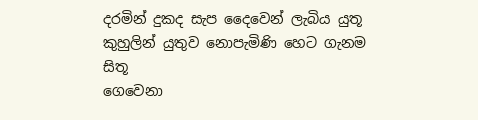දරමින් දුකද සැප දෛවෙන් ලැබිය යුතූ
කුහුලින් යුතුව නොපැමිණි හෙට ගැනම සිතූ
ගෙවෙනා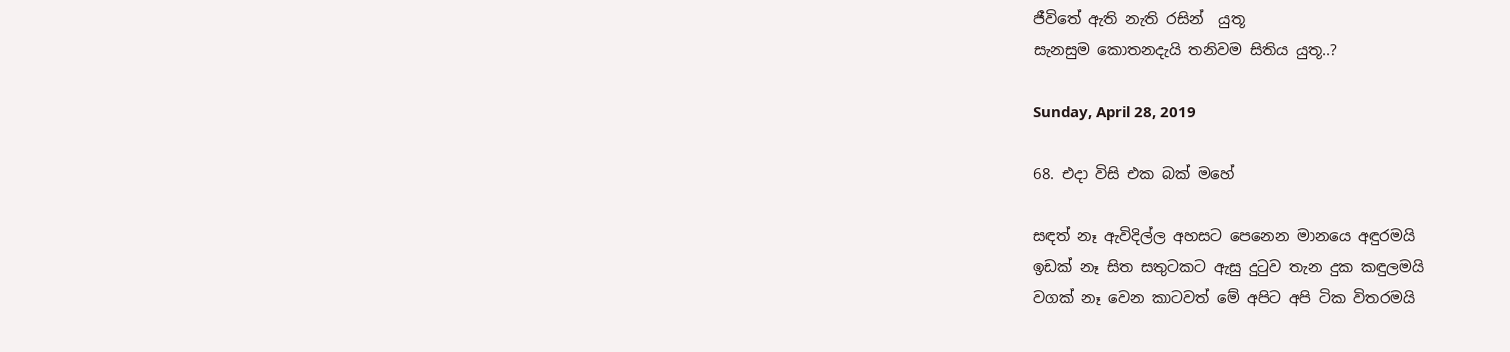ජීවිතේ ඇති නැති රසින්  යුතූ
සැනසුම කොතනදැයි තනිවම සිතිය යුතූ..?

Sunday, April 28, 2019

68. එදා විසි එක බක් මහේ

සඳත් නෑ ඇවිදිල්ල අහසට පෙනෙන මානයෙ අඳුරමයි
ඉඩක් නෑ සිත සතුටකට ඇසු දුටුව තැන දුක කඳුලමයි
වගක් නෑ වෙන කාටවත් මේ අපිට අපි ටික විතරමයි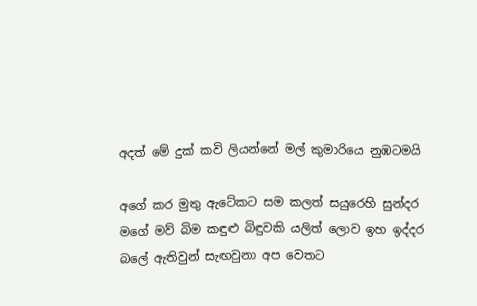අදත් මේ දුක් කවි ලියන්නේ මල් කුමාරියෙ නුඹටමයි

අගේ කර මුතු ඇටේකට සම කලත් සයුරෙහි සුන්දර
මගේ මව් බිම කඳුළු බිඳුවකි යලිත් ලොව ඉහ ඉද්දර
බලේ ඇතිවුන් සැඟවුනා අප වෙතට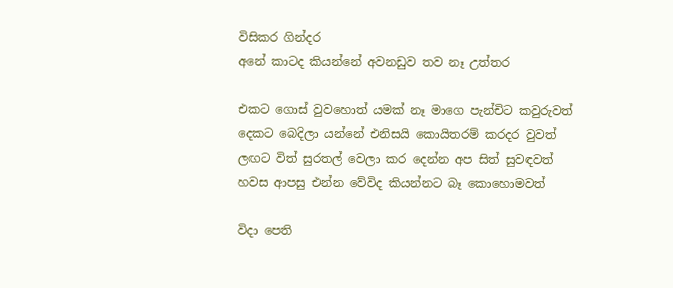විසිකර ගින්දර
අනේ කාටද කියන්නේ අවනඩුව තව නෑ උත්තර

එකට ගොස් වුවහොත් යමක් නෑ මාගෙ පැන්චිට කවුරුවත්
දෙකට බෙදිලා යන්නේ එනිසයි කොයිතරම් කරදර වුවත්
ලඟට විත් සුරතල් වෙලා කර දෙන්න අප සිත් සුවඳවත්
හවස ආපසු එන්න වේවිද කියන්නට බෑ කොහොමවත්

විදා පෙති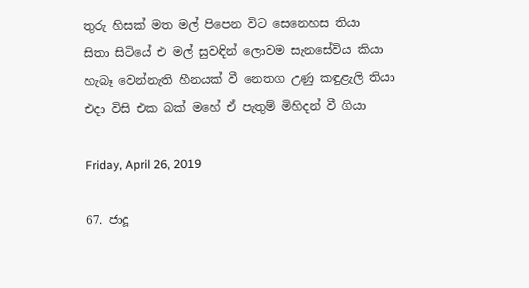තුරු හිසක් මත මල් පිපෙන විට සෙනෙහස තියා
සිතා සිටියේ එ මල් සුවඳින් ලොවම සැනසේවිය කියා
හැබෑ වෙන්නැති හීනයක් වී නෙතග උණු කඳුළැලි තියා
එදා විසි එක බක් මහේ ඒ පැතුම් මිහිදන් වී ගියා

Friday, April 26, 2019

67. ජාදූ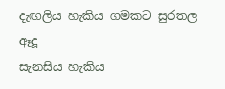දැඟලිය හැකිය ගමකට සුරතල ඈදූ
සැනසිය හැකිය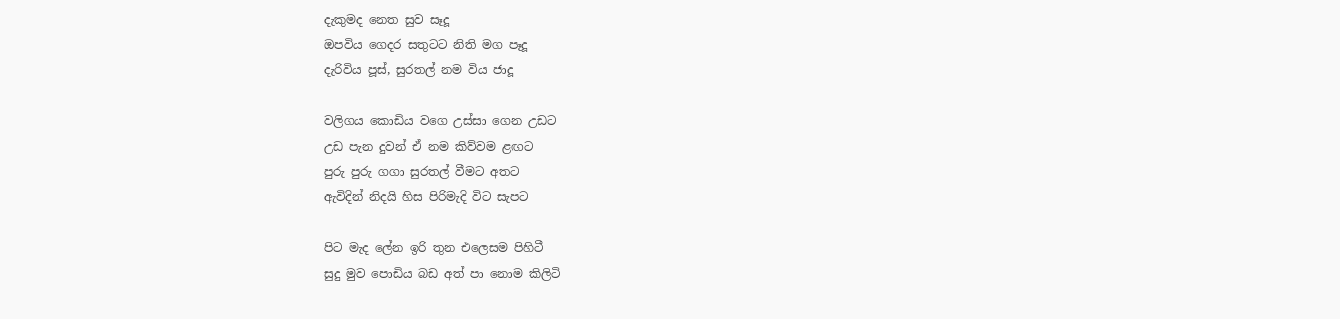දැකුමද නෙත සුව සෑදූ
ඔපවිය ගෙදර සතුටට නිති මග පෑදූ
දැරිවිය පූස්, සුරතල් නම විය ජාදූ

වලිගය කොඩිය වගෙ උස්සා ගෙන උඩට
උඩ පැන දුවන් ඒ නම කිව්වම ළඟට
පුරු පුරු ගගා සුරතල් වීමට අතට
ඇවිදින් නිදයි හිස පිරිමැදි විට සැපට

පිට මැද ලේන ඉරි තුන එලෙසම පිහිටී
සුදු මුව පොඩිය බඩ අත් පා නොම කිලිටි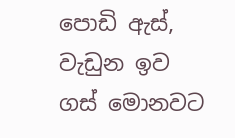පොඩි ඇස්, වැඩුන ඉව ගස් මොනවට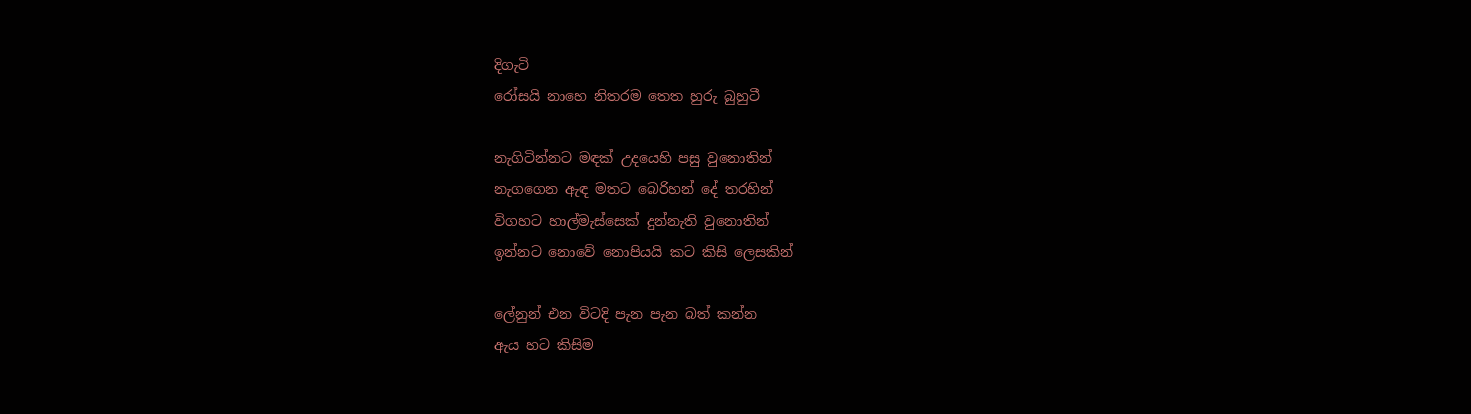දිගැටි
රෝසයි නාහෙ නිතරම තෙත හුරු බුහුටී

නැගිටින්නට මඳක් උදයෙහි පසු වුනොතින්
නැගගෙන ඇඳ මතට බෙරිහන් දේ තරහින්
විගහට හාල්මැස්සෙක් දුන්නැති වුනොතින්
ඉන්නට නොවේ නොපියයි කට කිසි ලෙසකින්

ලේනුන් එන විටදි පැන පැන බත් කන්න
ඇය හට කිසිම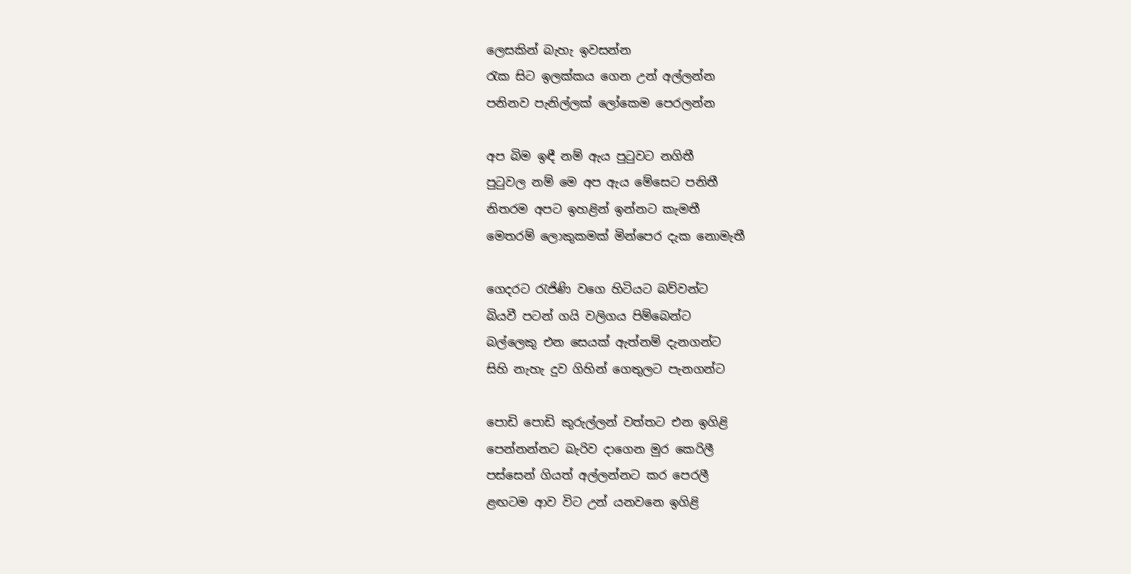ලෙසකින් බැහැ ඉවසන්න
රැක සිට ඉලක්කය ගෙන උන් අල්ලන්න
පනිනව පැනිල්ලක් ලෝකෙම පෙරලන්න

අප බිම ඉඳී නම් ඇය පුටුවට නගිතී
පුටුවල නම් මෙ අප ඇය මේසෙට පනිතී
නිතරම අපට ඉහළින් ඉන්නට කැමතී
මෙතරම් ලොකුකමක් මින්පෙර දැක නොමැතී

ගෙදරට රැජිණි වගෙ හිටියට බව්වන්ට
බියවී පටන් ගයි වලිගය පිම්බෙන්ට
බල්ලෙකු එන සෙයක් ඇත්නම් දැනගන්ට
සිහි නැහැ දුව ගිහින් ගෙතුලට පැනගන්ට

පොඩි පොඩි කුරුල්ලන් වත්තට එන ඉගිළි
පෙන්නන්නට බැරිව දාගෙන මුර කෙරිලී
පස්සෙන් ගියත් අල්ලන්නට කර පෙරලී
ළඟටම ආව විට උන් යනවනෙ ඉගිළි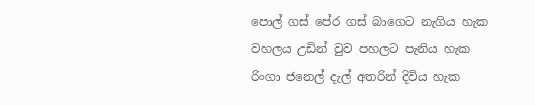පොල් ගස් පේර ගස් බාගෙට නැගිය හැක
වහලය උඩින් වුව පහලට පැනිය හැක
රිංගා ජනෙල් දැල් අතරින් දිවිය හැක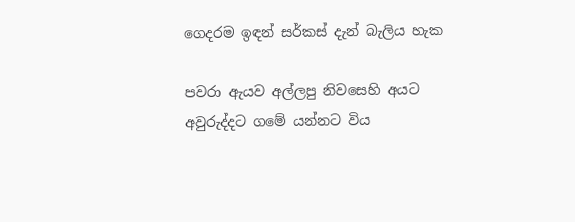ගෙදරම ඉඳන් සර්කස් දැන් බැලිය හැක

පවරා ඇයව අල්ලපු නිවසෙහි අයට
අවුරුද්දට ගමේ යන්නට විය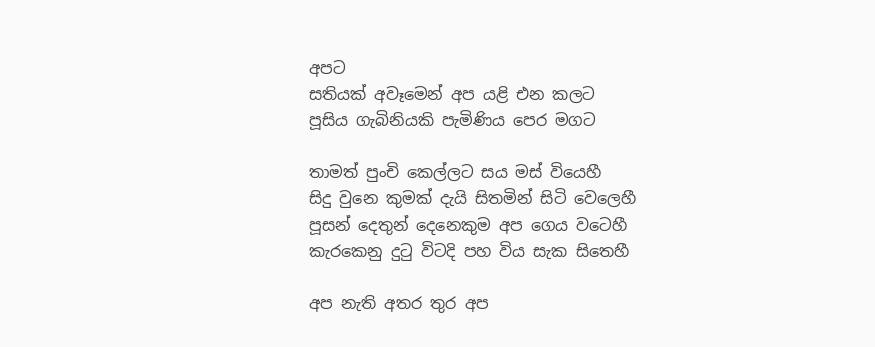අපට
සතියක් අවෑමෙන් අප යළි එන කලට
පූසිය ගැබිනියකි පැමිණිය පෙර මගට

තාමත් පුංචි කෙල්ලට සය මස් වියෙහී
සිදු වුනෙ කුමක් දැයි සිතමින් සිටි වෙලෙහී
පූසන් දෙතුන් දෙනෙකුම අප ගෙය වටෙහී
කැරකෙනු දුටු විටදි පහ විය සැක සිතෙහී

අප නැති අතර තුර අප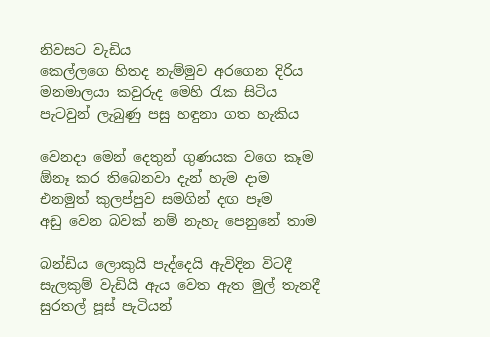නිවසට වැඩිය
කෙල්ලගෙ හිතද නැම්මුව අරගෙන දිරිය
මනමාලයා කවුරුද මෙහි රැක සිටිය
පැටවුන් ලැබුණු පසු හඳුනා ගත හැකිය

වෙනදා මෙන් දෙතුන් ගුණයක වගෙ කෑම
ඕනෑ කර තිබෙනවා දැන් හැම දාම
එනමුත් කුලප්පුව සමගින් දඟ පෑම
අඩු වෙන බවක් නම් නැහැ පෙනුනේ තාම

බන්ඩිය ලොකුයි පැද්දෙයි ඇවිදින විටදී
සැලකුම් වැඩියි ඇය වෙත ඇත මුල් තැනදී
සුරතල් පූස් පැටියන්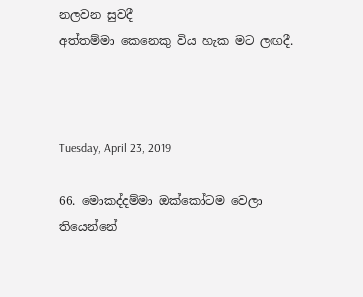නලවන සුවදී
අත්තම්මා කෙනෙකු විය හැක මට ලඟදී.



Tuesday, April 23, 2019

66. මොකද්දම්මා ඔක්කෝටම වෙලා තියෙන්නේ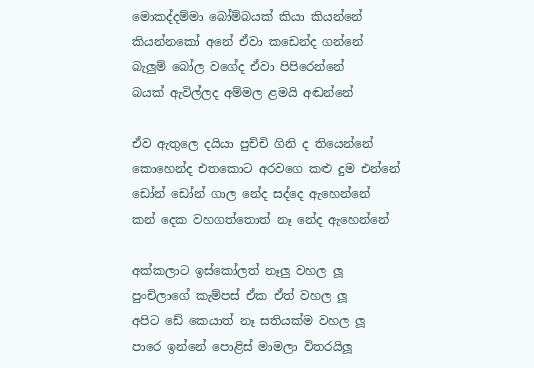මොකද්දම්මා බෝම්බයක් කියා කියන්නේ
කියන්නකෝ අනේ ඒවා කඩෙන්ද ගන්නේ
බැලුම් බෝල වගේද ඒවා පිපිරෙන්නේ
බයක් ඇවිල්ලද අම්මල ළමයි අඬන්නේ

ඒව ඇතුලෙ දයියා පුච්චි ගිනි ද තියෙන්නේ
කොහෙන්ද එතකොට අරවගෙ කළු දුම එන්නේ
ඩෝන් ඩෝන් ගාල නේද සද්දෙ ඇහෙන්නේ
කන් දෙක වහගත්තොත් නෑ නේද ඇහෙන්නේ

අක්කලාට ඉස්කෝලත් නෑලු වහල ලූ
පුංචිලාගේ කැම්පස් ඒක ඒත් වහල ලූ
අපිට ඩේ කෙයාත් නෑ සතියක්ම වහල ලූ
පාරෙ ඉන්නේ පොළිස් මාමලා විතරයිලූ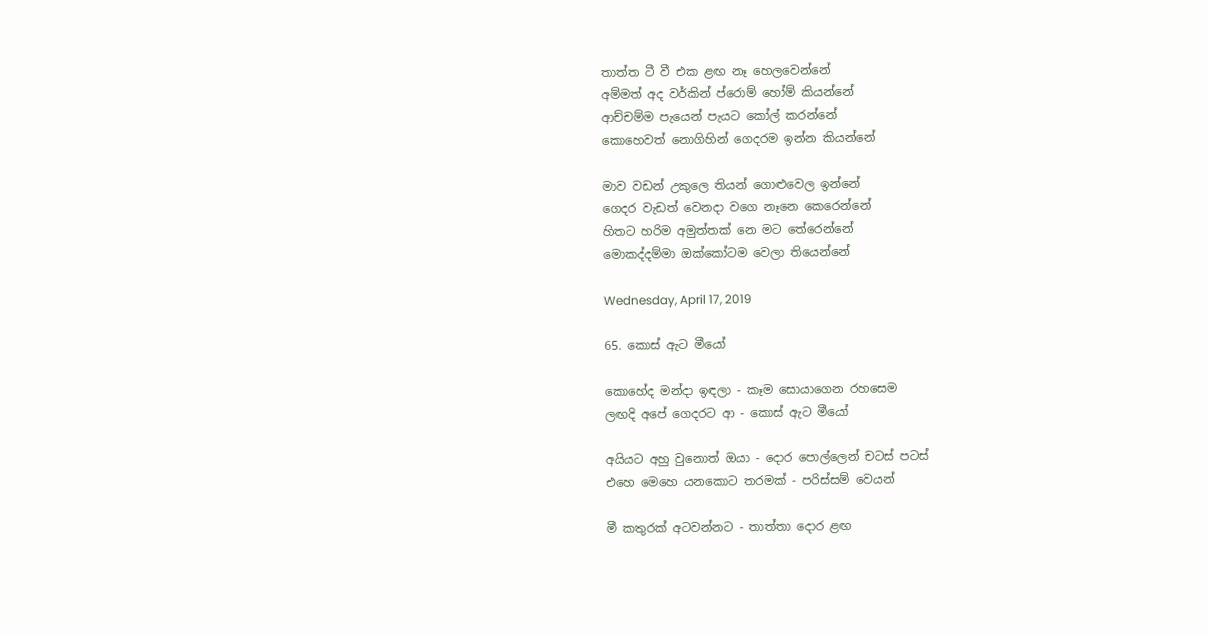තාත්ත ටී වී එක ළඟ නෑ හෙලවෙන්නේ
අම්මත් අද වර්කින් ප්රොම් හෝම් කියන්නේ
ආච්චම්ම පැයෙන් පැයට කෝල් කරන්නේ
කොහෙවත් නොගිහින් ගෙදරම ඉන්න කියන්නේ

මාව වඩන් උකුලෙ තියන් ගොළුවෙල ඉන්නේ
ගෙදර වැඩත් වෙනදා වගෙ නෑනෙ කෙරෙන්නේ
හිතට හරිම අමුත්තක් නෙ මට තේරෙන්නේ
මොකද්දම්මා ඔක්කෝටම වෙලා තියෙන්නේ

Wednesday, April 17, 2019

65. කොස් ඇට මීයෝ

කොහේද මන්දා ඉඳලා - කෑම සොයාගෙන රහසෙම
ලඟදි අපේ ගෙදරට ආ - කොස් ඇට මීයෝ

අයියට අහු වුනොත් ඔයා - දොර පොල්ලෙන් චටස් පටස්
එහෙ මෙහෙ යනකොට තරමක් - පරිස්සම් වෙයන්

මී කතුරක් අටවන්නට - තාත්තා දොර ළඟ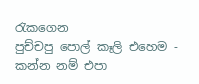රැකගෙන
පුච්චපු පොල් කෑලි එහෙම - කන්න නම් එපා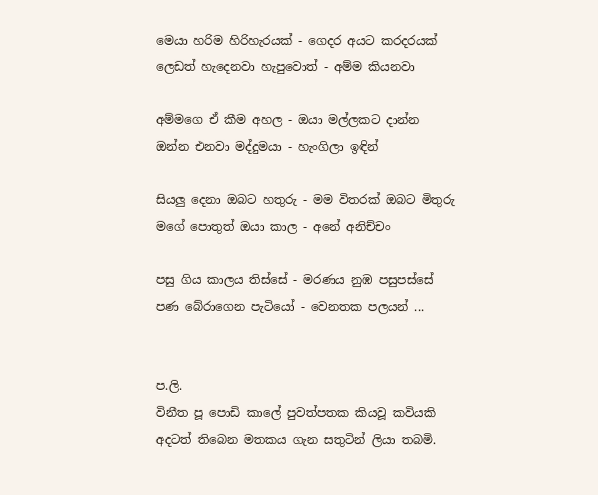මෙයා හරිම හිරිහැරයක් - ගෙදර අයට කරදරයක්
ලෙඩත් හැදෙනවා හැපුවොත් - අම්ම කියනවා

අම්මගෙ ඒ කීම අහල - ඔයා මල්ලකට දාන්න
ඔන්න එනවා මද්දුමයා - හැංගිලා ඉඳින්

සියලු දෙනා ඔබට හතුරු - මම විතරක් ඔබට මිතුරු
මගේ පොතුත් ඔයා කාල - අනේ අනිච්චං

පසු ගිය කාලය තිස්සේ - මරණය නුඹ පසුපස්සේ
පණ බේරාගෙන පැටියෝ - වෙනතක පලයන් ...


ප.ලි.
විනීත පූ පොඩි කාලේ පුවත්පතක කියවූ කවියකි
අදටත් තිබෙන මතකය ගැන සතුටින් ලියා තබමි.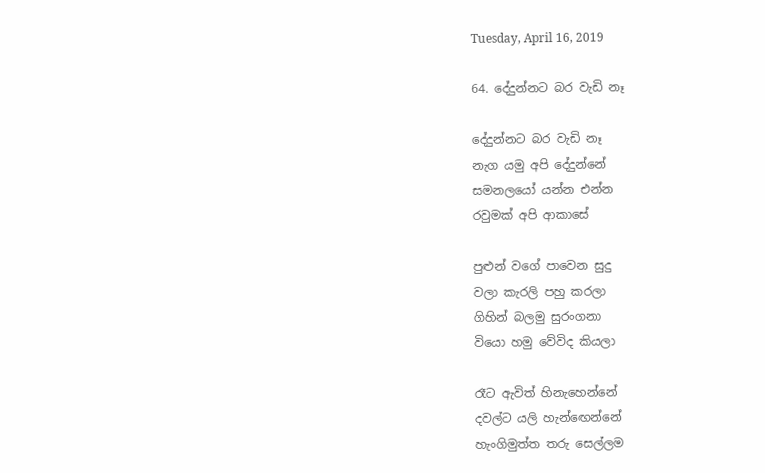Tuesday, April 16, 2019

64. දේදුන්නට බර වැඩි නෑ

දේදුන්නට බර වැඩි නෑ
නැග යමු අපි දේදුන්නේ
සමනලයෝ යන්න එන්න
රවුමක් අපි ආකාසේ

පුළුන් වගේ පාවෙන සුදු
වලා කැරලි පහු කරලා
ගිහින් බලමු සුරංගනා
වියො හමු වේවිද කියලා

රෑට ඇවිත් හිනැහෙන්නේ
දවල්ට යලි හැන්ඟෙන්නේ
හැංගිමුත්ත තරු සෙල්ලම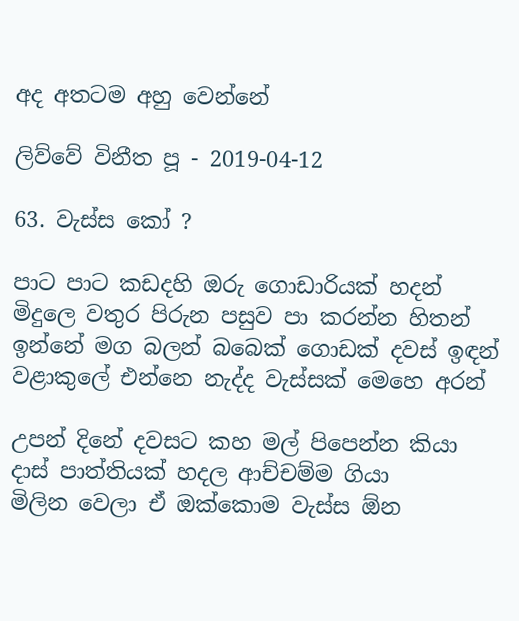අද අතටම අහු වෙන්නේ

ලිව්වේ විනීත පූ - 2019-04-12

63. වැස්ස කෝ ?

පාට පාට කඩදහි ඔරු ගොඩාරියක් හදන්
මිදුලෙ වතුර පිරුන පසුව පා කරන්න හිතන්
ඉන්නේ මග බලන් බබෙක් ගොඩක් දවස් ඉඳන්
වළාකුලේ එන්නෙ නැද්ද වැස්සක් මෙහෙ අරන්

උපන් දිනේ දවසට කහ මල් පිපෙන්න කියා
දාස් පාත්තියක් හදල ආච්චම්ම ගියා
මිලින වෙලා ඒ ඔක්කොම වැස්ස ඕන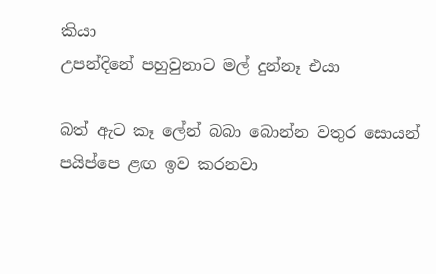කියා
උපන්දිනේ පහුවුනාට මල් දුන්නෑ එයා

බත් ඇට කෑ ලේන් බබා බොන්න වතුර සොයන්
පයිප්පෙ ළඟ ඉව කරනවා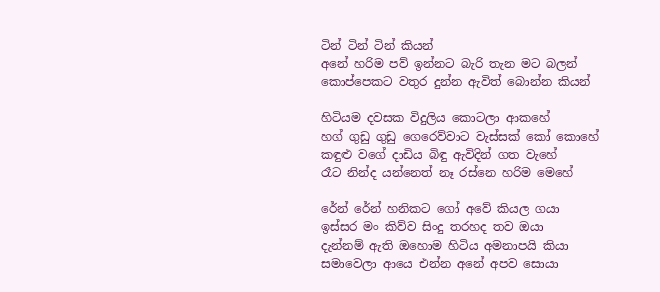ටින් ටින් ටින් කියන්
අනේ හරිම පව් ඉන්නට බැරි තැන මට බලන්
කොප්පෙකට වතුර දුන්න ඇවිත් බොන්න කියන්

හිටියම දවසක විදුලිය කොටලා ආකහේ
හග් ගුඩු ගුඩු ගෙරෙව්වාට වැස්සක් කෝ කොහේ
කඳුළු වගේ දාඩිය බිඳු ඇවිදින් ගත වැහේ
රෑට නින්ද යන්නෙත් නෑ රස්නෙ හරිම මෙහේ

රේන් රේන් හනිකට ගෝ අවේ කියල ගයා
ඉස්සර මං කිව්ව සිංදු තරහද තව ඔයා
දැන්නම් ඇති ඔහොම හිටිය අමනාපයි කියා
සමාවෙලා ආයෙ එන්න අනේ අපව සොයා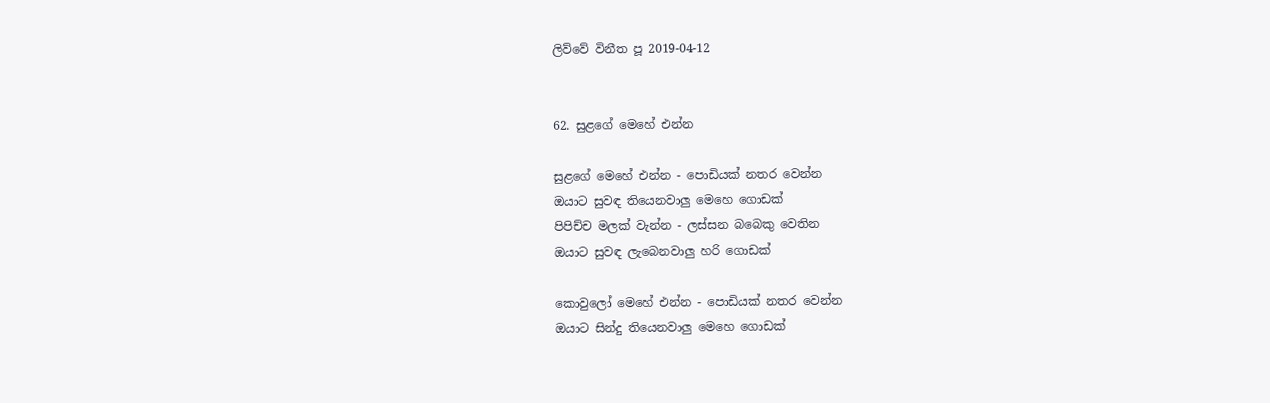ලිව්වේ විනීත පූ 2019-04-12


62. සුළගේ මෙහේ එන්න

සුළගේ මෙහේ එන්න - පොඩියක් නතර වෙන්න
ඔයාට සුවඳ තියෙනවාලු මෙහෙ ගොඩක්
පිපිච්ච මලක් වැන්න - ලස්සන බබෙකු වෙතින
ඔයාට සුවඳ ලැබෙනවාලු හරි ගොඩක්

කොවුලෝ මෙහේ එන්න - පොඩියක් නතර වෙන්න
ඔයාට සින්දු තියෙනවාලු මෙහෙ ගොඩක්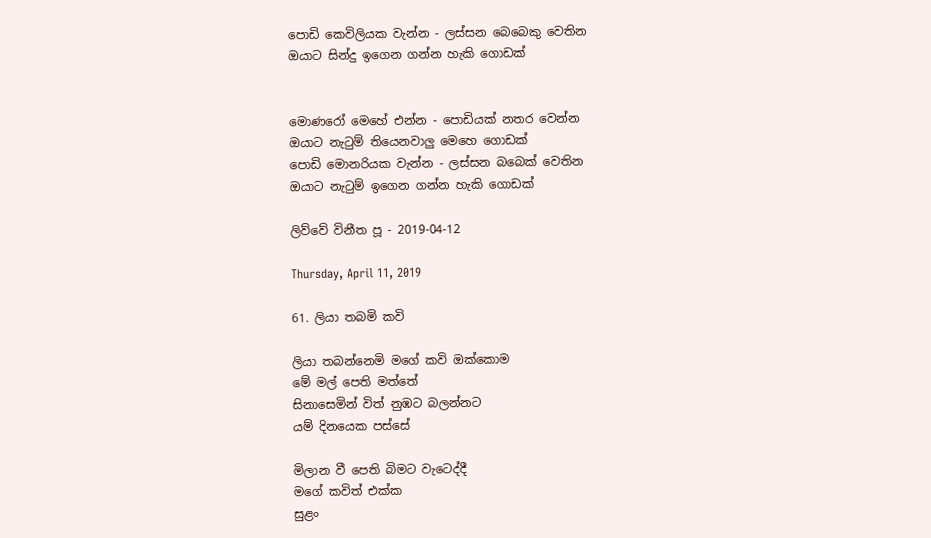පොඩි කෙවිලියක වැන්න - ලස්සන බෙබෙකු වෙතින
ඔයාට සින්දු ඉගෙන ගන්න හැකි ගොඩක්


මොණරෝ මෙහේ එන්න - පොඩියක් නතර වෙන්න
ඔයාට නැටුම් තියෙනවාලු මෙහෙ ගොඩක්
පොඩි මොනරියක වැන්න - ලස්සන බබෙක් වෙතින
ඔයාට නැටුම් ඉගෙන ගන්න හැකි ගොඩක්

ලිව්වේ විනීත පූ - 2019-04-12

Thursday, April 11, 2019

61. ලියා තබමි කවි

ලියා තබන්නෙමි මගේ කවි ඔක්කොම
මේ මල් පෙති මත්තේ
සිනාසෙමින් විත් නුඹට බලන්නට
යම් දිනයෙක පස්සේ

මිලාන වී පෙති බිමට වැටෙද්දී
මගේ කවිත් එක්ක
සුළං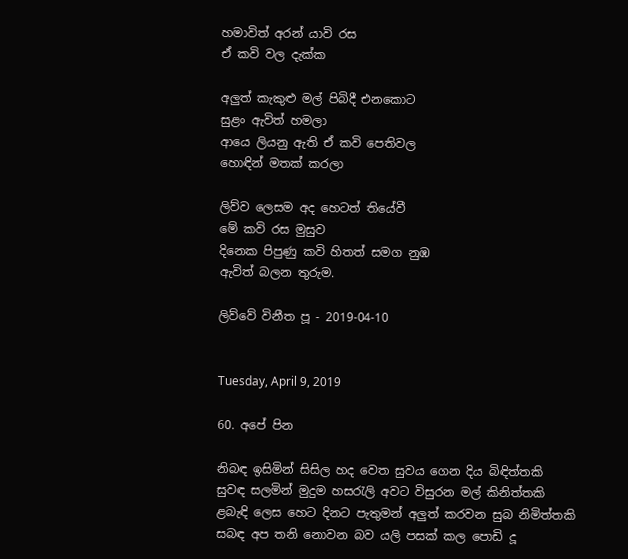හමාවිත් අරන් යාවි රස
ඒ කවි වල දැක්ක

අලුත් කැකුළු මල් පිබිදී එනකොට
සුළං ඇවිත් හමලා
ආයෙ ලියනු ඇති ඒ කවි පෙතිවල
හොඳින් මතක් කරලා

ලිව්ව ලෙසම අද හෙටත් තියේවී
මේ කවි රස මුසුව
දිනෙක පිපුණු කවි හිතත් සමග නුඹ
ඇවිත් බලන තුරුම.

ලිව්වේ විනීත පූ - 2019-04-10


Tuesday, April 9, 2019

60. අපේ පින

නිබඳ ඉසිමින් සිසිල හද වෙත සුවය ගෙන දිය බිඳිත්තකි
සුවඳ සලමින් මුදුම හසරැලි අවට විසුරන මල් කිනිත්තකි
ළබැඳි ලෙස හෙට දිනට පැතුමන් අලුත් කරවන සුබ නිමිත්තකි
සබඳ අප තනි නොවන බව යලි පසක් කල පොඩි දූ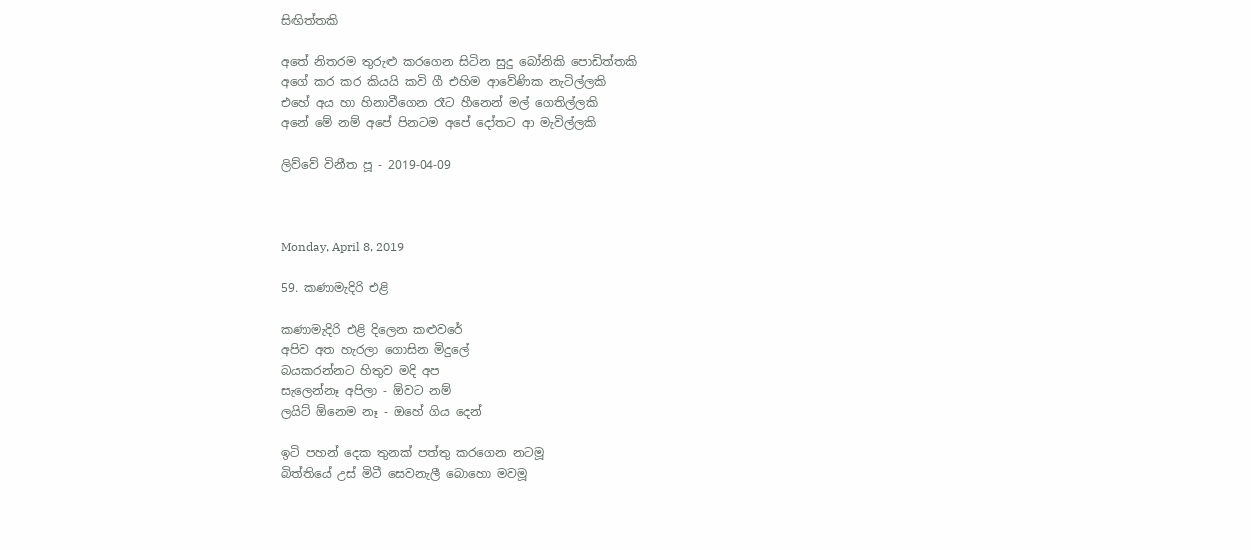සිඟිත්තකි

අතේ නිතරම තුරුළු කරගෙන සිටින සුදු බෝනිකි පොඩිත්තකි
අගේ කර කර කියයි කවි ගී එහිම ආවේණික නැටිල්ලකි
එහේ අය හා හිනාවීගෙන රෑට හීනෙන් මල් ගෙතිල්ලකි
අනේ මේ නම් අපේ පිනටම අපේ දෝතට ආ මැවිල්ලකි

ලිව්වේ විනීත පූ - 2019-04-09



Monday, April 8, 2019

59. කණාමැදිරි එළි

කණාමැදිරි එළි දිලෙන කළුවරේ
අපිව අත හැරලා ගොසින මිදුලේ
බයකරන්නට හිතුව මදි අප
සැලෙන්නෑ අපිලා - ඕවට නම්
ලයිට් ඕනෙම නෑ - ඔහේ ගිය දෙන්

ඉටි පහන් දෙක තුනක් පත්තු කරගෙන නටමූ
බිත්තියේ උස් මිටී සෙවනැලී බොහො මවමූ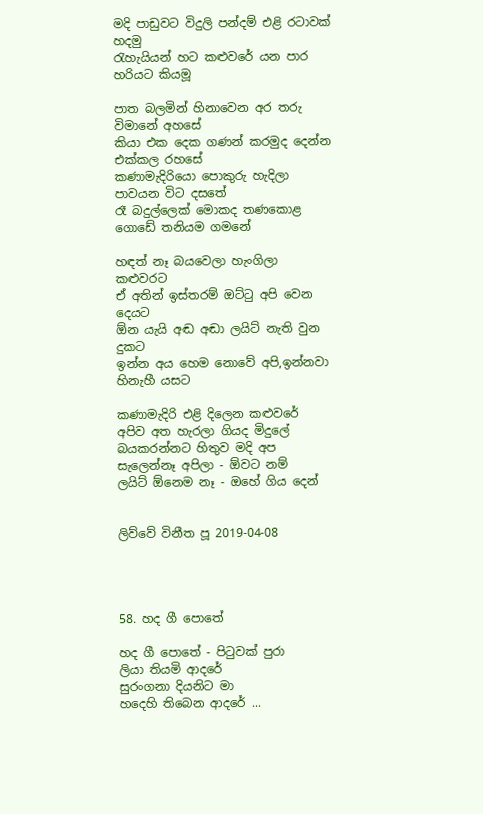මදි පාඩුවට විදුලි පන්දම් එළි රටාවක් හදමු
රැහැයියන් හට කළුවරේ යන පාර හරියට කියමූ

පාත බලමින් හිනාවෙන අර තරු විමානේ අහසේ
කියා එක දෙක ගණන් කරමුද දෙන්න එක්කල රහසේ
කණාමැදිරියො පොකුරු හැදිලා පාවයන විට දසතේ
රෑ බදුල්ලෙක් මොකද තණකොළ ගොඩේ තනියම ගමනේ

හඳත් නෑ බයවෙලා හැංගිලා කළුවරට
ඒ අතින් ඉස්තරම් ඔට්ටු අපි වෙන දෙයට
ඕන යැයි අඬ අඬා ලයිට් නැති වුන දුකට
ඉන්න අය හෙම නොවේ අපි,ඉන්නවා හිනැහී යසට

කණාමැදිරි එළි දිලෙන කළුවරේ
අපිව අත හැරලා ගියද මිදුලේ
බයකරන්නට හිතුව මදි අප
සැලෙන්නෑ අපිලා - ඕවට නම්
ලයිට් ඕනෙම නෑ - ඔහේ ගිය දෙන්


ලිව්වේ විනීත පූ 2019-04-08




58. හද ගී පොතේ

හද ගී පොතේ - පිටුවක් පුරා
ලියා තියමි ආදරේ
සුරංගනා දියනිට මා
හදෙහි තිබෙන ආදරේ ...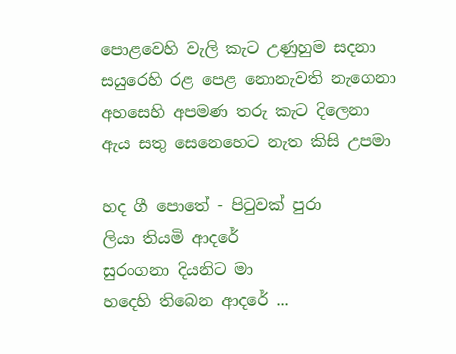පොළවෙහි වැලි කැට උණුහුම සදනා
සයුරෙහි රළ පෙළ නොනැවති නැගෙනා
අහසෙහි අපමණ තරු කැට දිලෙනා
ඇය සතු සෙනෙහෙට නැත කිසි උපමා

හද ගී පොතේ - පිටුවක් පුරා
ලියා තියමි ආදරේ
සුරංගනා දියනිට මා
හදෙහි තිබෙන ආදරේ ...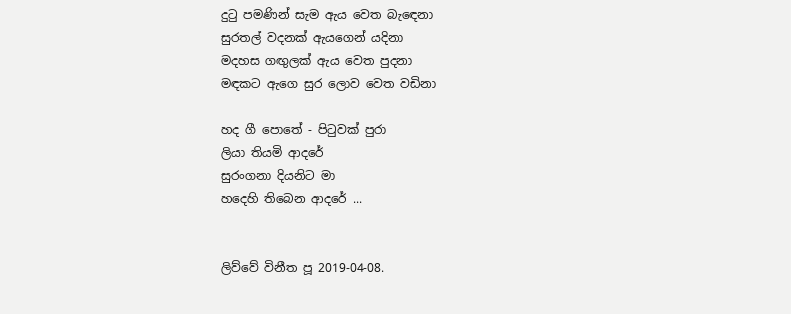දුටු පමණින් සැම ඇය වෙත බැඳෙනා
සුරතල් වදනක් ඇයගෙන් යදිනා
මදහස ගඟුලක් ඇය වෙත පුදනා
මඳකට ඇගෙ සුර ලොව වෙත වඩිනා

හද ගී පොතේ - පිටුවක් පුරා
ලියා තියමි ආදරේ
සුරංගනා දියනිට මා
හදෙහි තිබෙන ආදරේ ...


ලිව්වේ විනීත පූ 2019-04-08.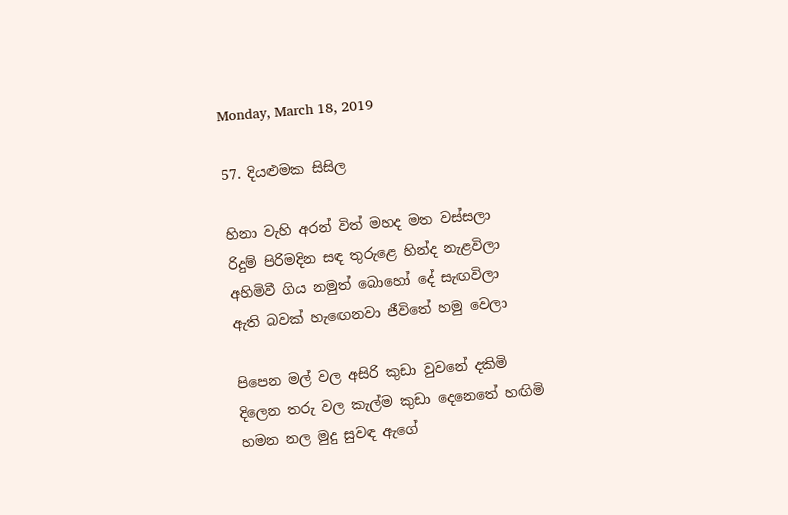Monday, March 18, 2019

57. දියළුමක සිසිල

හිනා වැහි අරන් විත් මහද මත වස්සලා
රිදුම් පිරිමදින සඳ තුරුළෙ හින්ද නැළවිලා
අහිමිවී ගිය නමුත් බොහෝ දේ සැඟවිලා
ඇති බවක් හැඟෙනවා ජීවිතේ හමු වෙලා

පිපෙන මල් වල අසිරි කුඩා වුවනේ දකිමි
දිලෙන තරු වල කැල්ම කුඩා දෙනෙතේ හඟිමි
හමන නල මුදු සුවඳ ඇගේ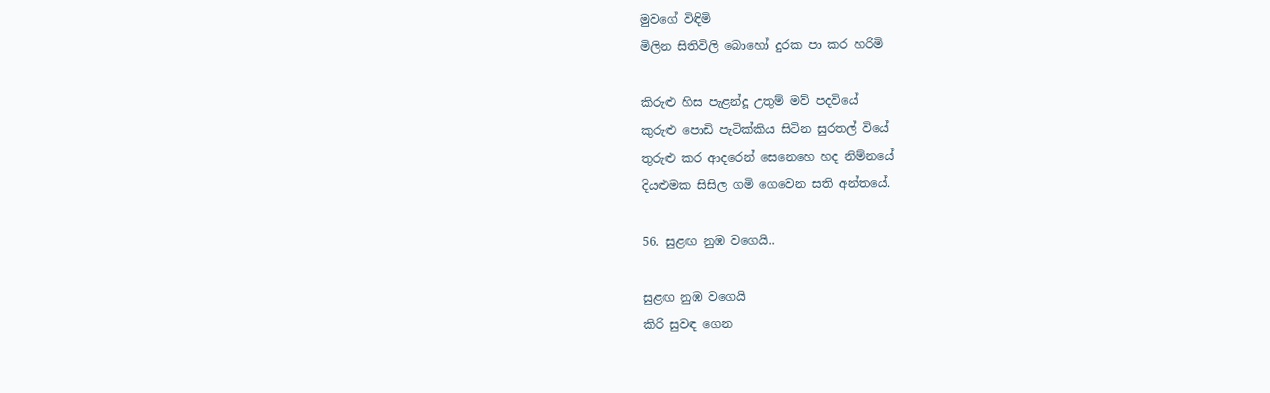මුවගේ විඳිමි
මිලින සිතිවිලි බොහෝ දුරක පා කර හරිමි

කිරුළු හිස පැළන්දූ උතුම් මව් පදවියේ
කුරුළු පොඩි පැටික්කිය සිටින සුරතල් වියේ
තුරුළු කර ආදරෙන් සෙනෙහෙ හද නිම්නයේ
දියළුමක සිසිල ගමි ගෙවෙන සති අන්තයේ.

56. සුළඟ නුඹ වගෙයි..

සුළඟ නුඹ වගෙයි
කිරි සුවඳ ගෙන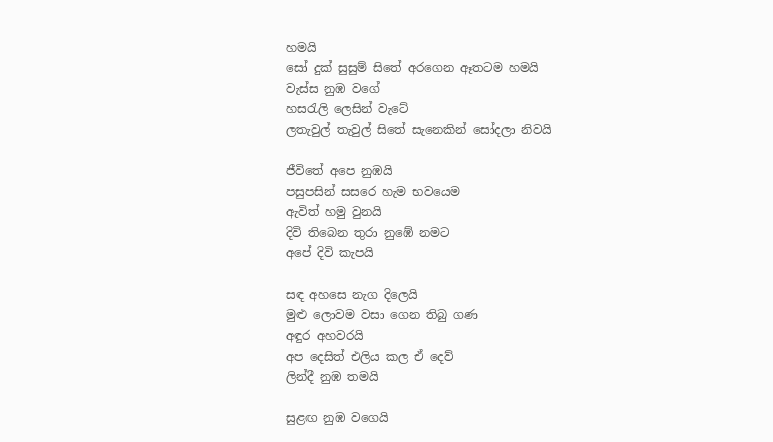හමයි
සෝ දුක් සුසුම් සිතේ අරගෙන ඈතටම හමයි
වැස්ස නුඹ වගේ
හසරැලි ලෙසින් වැටේ
ලතැවුල් තැවුල් සිතේ සැනෙකින් සෝදලා නිවයි

ජීවිතේ අපෙ නුඹයි
පසුපසින් සසරෙ හැම භවයෙම
ඇවිත් හමු වුනයි
දිවි තිබෙන තුරා නුඹේ නමට
අපේ දිවි කැපයි

සඳ අහසෙ නැග දිලෙයි
මුළු ලොවම වසා ගෙන තිබු ගණ
අඳුර අහවරයි
අප දෙසිත් එලිය කල ඒ දෙව්
ලින්දී නුඹ තමයි

සුළඟ නුඹ වගෙයි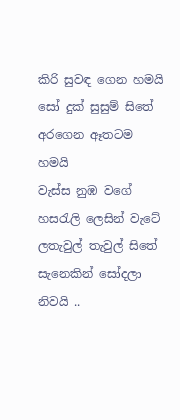කිරි සුවඳ ගෙන හමයි
සෝ දුක් සුසුම් සිතේ අරගෙන ඈතටම හමයි
වැස්ස නුඹ වගේ
හසරැලි ලෙසින් වැටේ
ලතැවුල් තැවුල් සිතේ සැනෙකින් සෝදලා නිවයි ..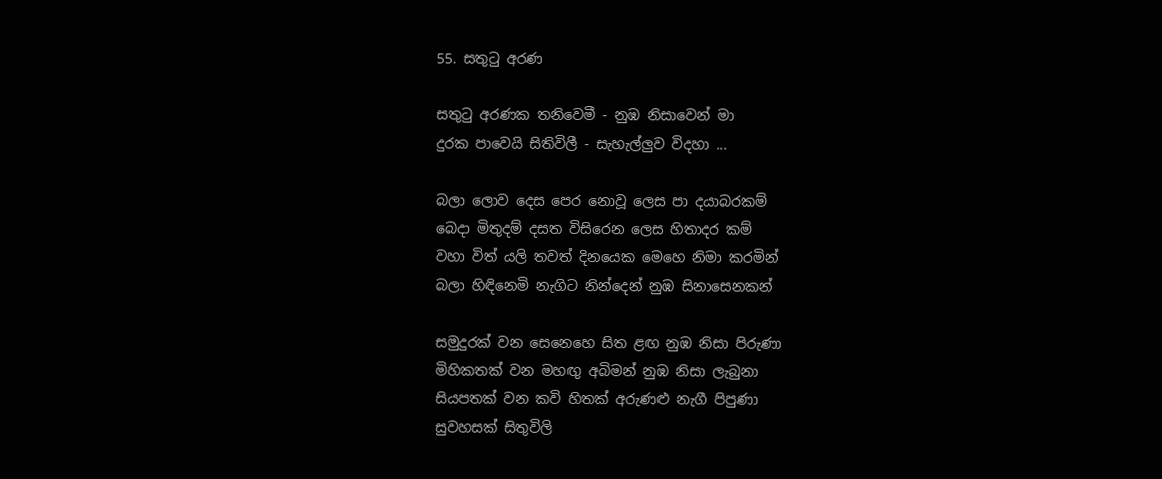55. සතුටු අරණ

සතුටු අරණක තනිවෙමී - නුඹ නිසාවෙන් මා
දුරක පාවෙයි සිතිවිලී - සැහැල්ලුව විදහා ...

බලා ලොව දෙස පෙර නොවූ ලෙස පා දයාබරකම්
බෙදා මිතුදම් දසත විසිරෙන ලෙස හිතාදර කම්
වහා විත් යලි තවත් දිනයෙක මෙහෙ නිමා කරමින්
බලා හිඳිනෙමි නැගිට නින්දෙන් නුඹ සිනාසෙනකන්

සමුදුරක් වන සෙනෙහෙ සිත ළඟ නුඹ නිසා පිරුණා
මිහිකතක් වන මහඟු අබිමන් නුඹ නිසා ලැබුනා
සියපතක් වන කවි හිතක් අරුණළු නැගී පිපුණා
සුවහසක් සිතුවිලි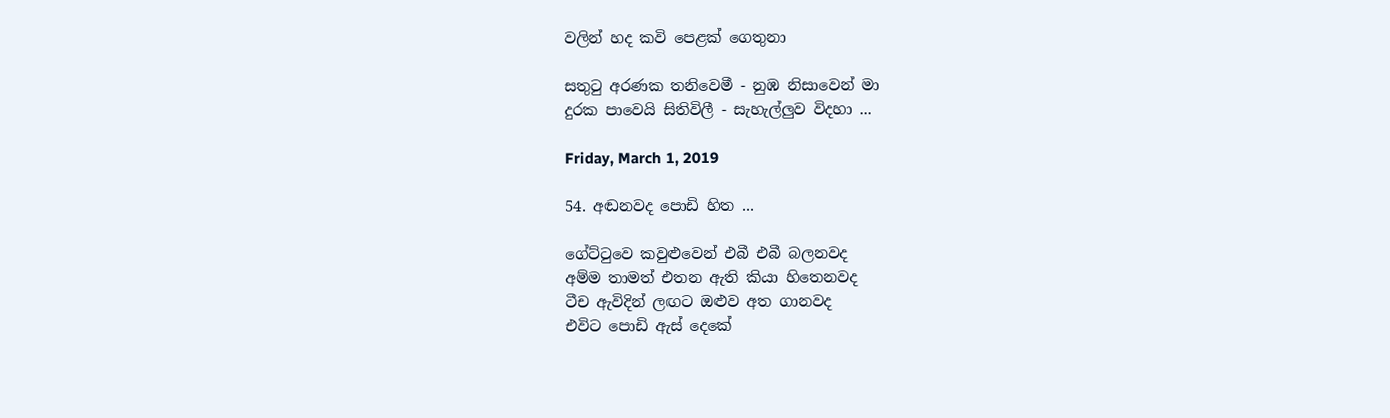වලින් හද කවි පෙළක් ගෙතුනා

සතුටු අරණක තනිවෙමී - නුඹ නිසාවෙන් මා
දුරක පාවෙයි සිතිවිලී - සැහැල්ලුව විදහා ...

Friday, March 1, 2019

54. අඬනවද පොඩි හිත ...

ගේට්ටුවෙ කවුළුවෙන් එබී එබී බලනවද
අම්ම තාමත් එතන ඇති කියා හිතෙනවද
ටීච ඇවිදින් ලඟට ඔළුව අත ගානවද
එවිට පොඩි ඇස් දෙකේ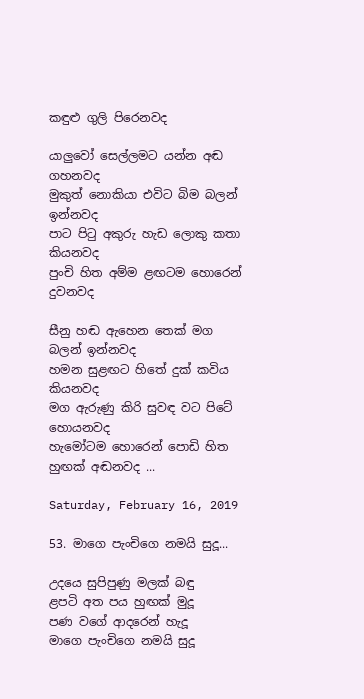කඳුළු ගුලි පිරෙනවද

යාලුවෝ සෙල්ලමට යන්න අඬ ගහනවද
මුකුත් නොකියා එවිට බිම බලන් ඉන්නවද
පාට පිටු අකුරු හැඩ ලොකු කතා කියනවද
පුංචි හිත අම්ම ළඟටම හොරෙන් දුවනවද

සීනු හඬ ඇහෙන තෙක් මග බලන් ඉන්නවද
හමන සුළඟට හිතේ දුක් කවිය කියනවද
මග ඇරුණු කිරි සුවඳ වට පිටේ හොයනවද
හැමෝටම හොරෙන් පොඩි හිත හුඟක් අඬනවද ...

Saturday, February 16, 2019

53. මාගෙ පැංචිගෙ නමයි සුදූ...

උදයෙ සුපිපුණු මලක් බඳු
ළපටි අත පය හුඟක් මුදූ
පණ වගේ ආදරෙන් හැදූ
මාගෙ පැංචිගෙ නමයි සුදූ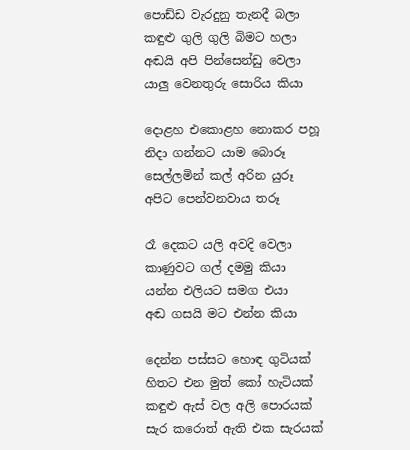පොඩ්ඩ වැරදුනු තැනදී බලා
කඳුළු ගුලි ගුලි බිමට හලා
අඬයි අපි පින්සෙන්ඩු වෙලා
යාලු වෙනතුරු සොරිය කියා

දොළහ එකොළහ නොකර පහූ
නිදා ගන්නට යාම බොරූ
සෙල්ලමින් කල් අරින යුරූ
අපිට පෙන්වනවාය තරූ

රෑ දෙකට යලි අවදි වෙලා
කාණුවට ගල් දමමු කියා
යන්න එලියට සමග එයා
අඬ ගසයි මට එන්න කියා

දෙන්න පස්සට හොඳ ගුටියක්
හිතට එන මුත් කෝ හැටියක්
කඳුළු ඇස් වල අලි පොරයක්
සැර කරොත් ඇති එක සැරයක්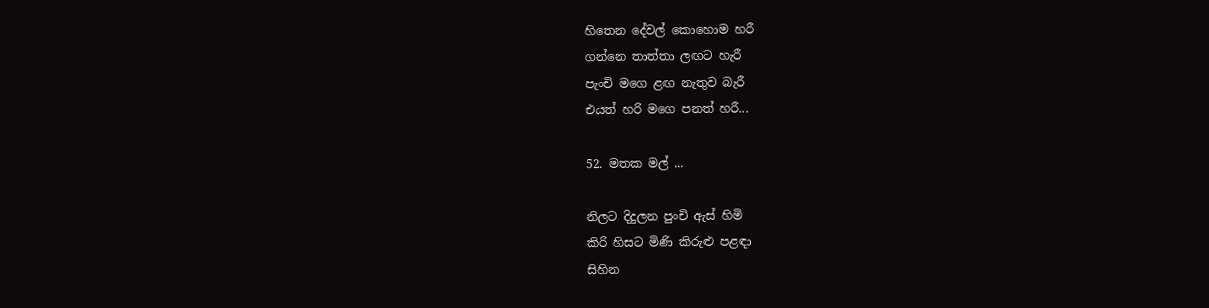හිතෙන දේවල් කොහොම හරී
ගන්නෙ තාත්තා ලඟට හැරී
පැංචි මගෙ ළඟ නැතුව බැරී
එයත් හරි මගෙ පනත් හරී...

52. මතක මල් ...

නිලට දිදුලන පුංචි ඇස් හිමි
කිරි හිසට මිණි කිරුළු පළඳා
සිහින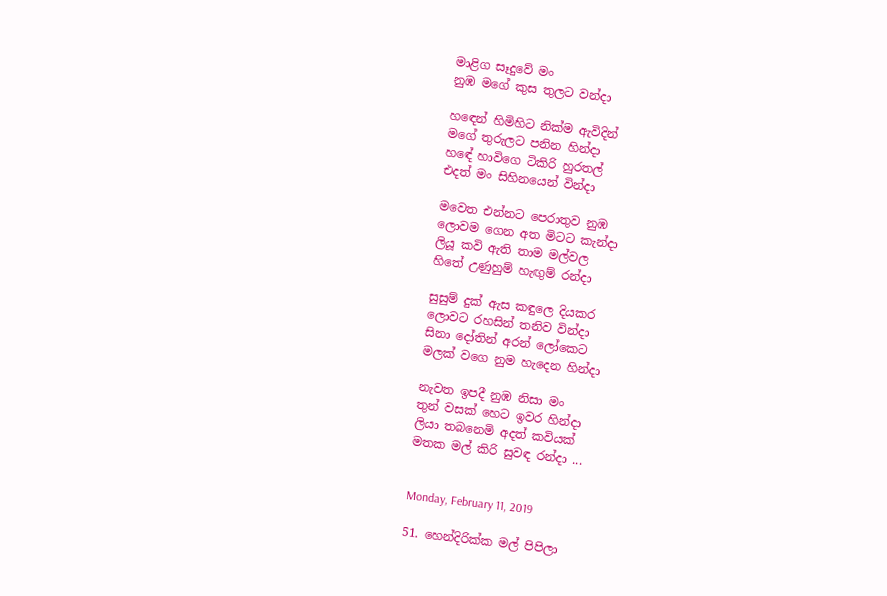මාළිග සෑදුවේ මං
නුඹ මගේ කුස තුලට වන්දා

හඳෙන් හිමිහිට නික්ම ඇවිදින්
මගේ තුරුලට පනින හින්දා
හඳේ හාවිගෙ ටිකිරි හුරතල්
එදත් මං සිහිනයෙන් වින්දා

මවෙත එන්නට පෙරාතුව නුඹ
ලොවම ගෙන අත මිටට කැන්දා
ලියූ කවි ඇති තාම මල්වල
හිතේ උණුහුම් හැඟුම් රන්දා

සුසුම් දුක් ඇස කඳුලෙ දියකර
ලොවට රහසින් තනිව වින්දා
සිනා දෝතින් අරන් ලෝකෙට
මලක් වගෙ නුම හැදෙන හින්දා

නැවත ඉපදී නුඹ නිසා මං
තුන් වසක් හෙට ඉවර හින්දා
ලියා තබනෙමි අදත් කවියක්
මතක මල් කිරි සුවඳ රන්දා ...


Monday, February 11, 2019

51. හෙන්දිරික්ක මල් පිපිලා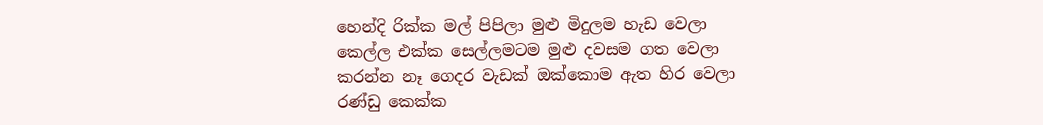හෙන්දි රික්ක මල් පිපිලා මුළු මිදුලම හැඩ වෙලා
කෙල්ල එක්ක සෙල්ලමටම මුළු දවසම ගත වෙලා
කරන්න නෑ ගෙදර වැඩක් ඔක්කොම ඇත හිර වෙලා
රණ්ඩු කෙක්ක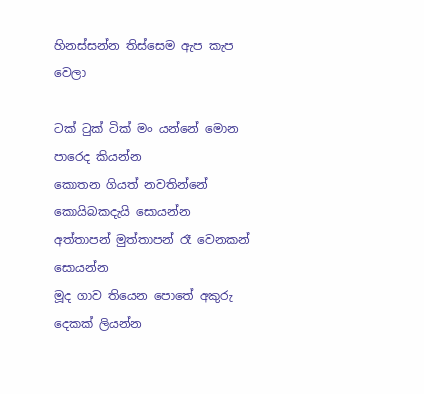හිනස්සන්න තිස්සෙම ඇප කැප වෙලා

ටක් ටුක් ටික් මං යන්නේ මොන පාරෙද කියන්න
කොතන ගියත් නවතින්නේ කොයිබකදැයි සොයන්න
අත්තාපන් මුත්තාපන් රෑ වෙනකන් සොයන්න
මූද ගාව තියෙන පොතේ අකුරු දෙකක් ලියන්න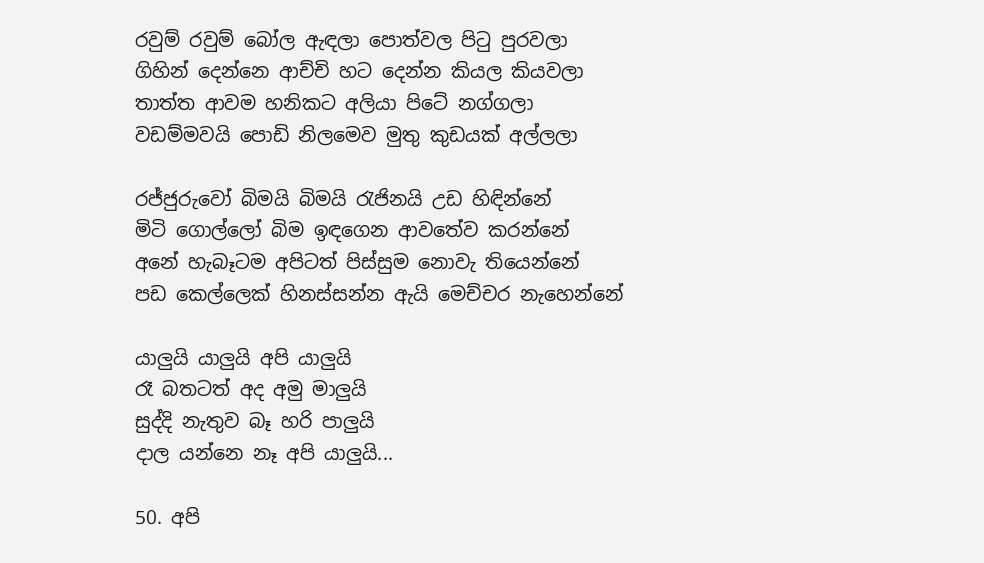රවුම් රවුම් බෝල ඇඳලා පොත්වල පිටු පුරවලා
ගිහින් දෙන්නෙ ආච්චි හට දෙන්න කියල කියවලා
තාත්ත ආවම හනිකට අලියා පිටේ නග්ගලා
වඩම්මවයි පොඩි නිලමෙව මුතු කුඩයක් අල්ලලා

රජ්ජුරුවෝ බිමයි බිමයි රැජිනයි උඩ හිඳින්නේ
මිටි ගොල්ලෝ බිම ඉඳගෙන ආවතේව කරන්නේ
අනේ හැබෑටම අපිටත් පිස්සුම නොවැ තියෙන්නේ
පඩ කෙල්ලෙක් හිනස්සන්න ඇයි මෙච්චර නැහෙන්නේ

යාලුයි යාලුයි අපි යාලුයි
රෑ බතටත් අද අමු මාලුයි
සුද්දි නැතුව බෑ හරි පාලුයි
දාල යන්නෙ නෑ අපි යාලුයි...

50. අපි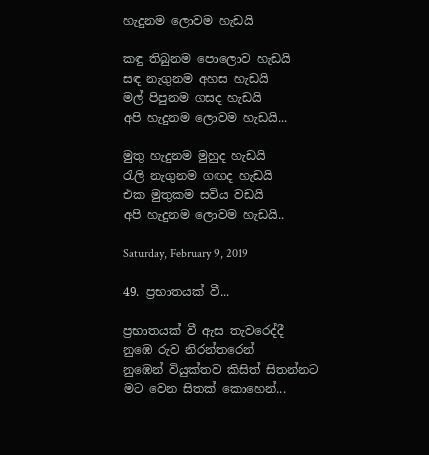හැදුනම ලොවම හැඩයි

කඳු තිබුනම පොලොව හැඩයි
සඳ නැගුනම අහස හැඩයි
මල් පිපුනම ගසද හැඩයි
අපි හැදුනම ලොවම හැඩයි...

මුතු හැදුනම මුහුද හැඩයි
රැලි නැගුනම ගඟද හැඩයි
එක මුතුකම සවිය වඩයි
අපි හැදුනම ලොවම හැඩයි..

Saturday, February 9, 2019

49. ප්‍රභාතයක් වී...

ප්‍රභාතයක් වී ඇස තැවරෙද්දී
නුඹෙ රුව නිරන්තරෙන්
නුඹෙන් වියුක්තව කිසිත් සිතන්නට
මට වෙන සිතක් කොහෙන්...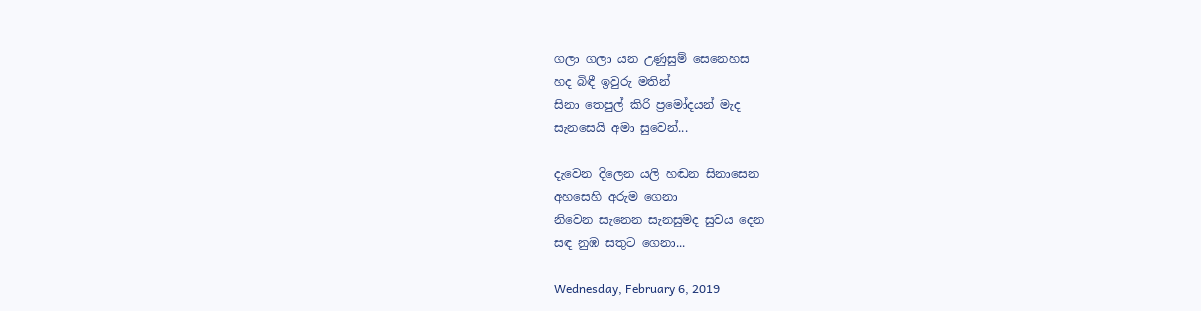ගලා ගලා යන උණුසුම් සෙනෙහස
හද බිඳී ඉවුරු මතින්
සිනා තෙපුල් කිරි ප්‍රමෝදයන් මැද
සැනසෙයි අමා සුවෙන්...

දැවෙන දිලෙන යලි හඬන සිනාසෙන
අහසෙහි අරුම ගෙනා
නිවෙන සැනෙන සැනසුමද සුවය දෙන
සඳ නුඹ සතුට ගෙනා...

Wednesday, February 6, 2019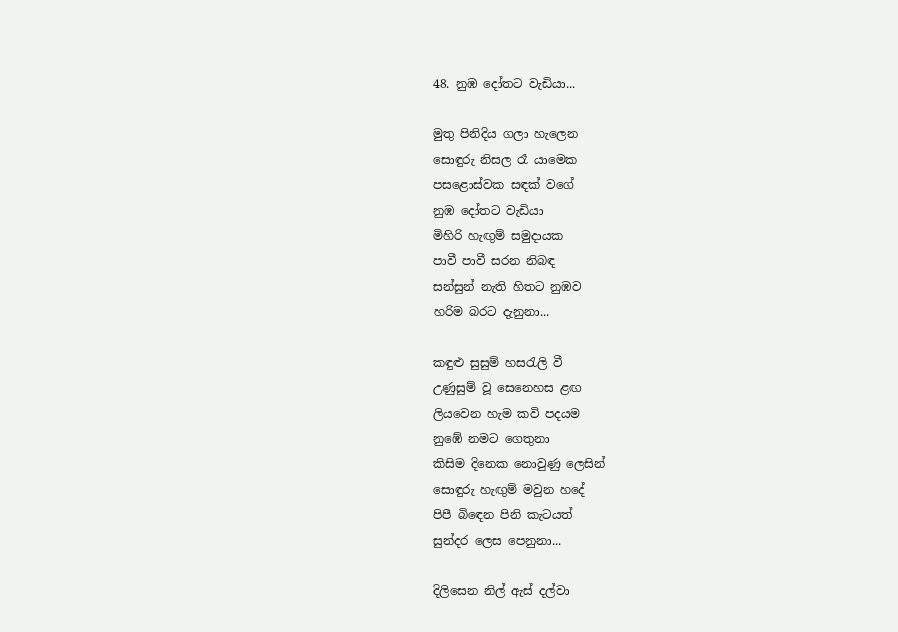48. නුඹ දෝතට වැඩියා...

මුතු පිනිදිය ගලා හැලෙන
සොඳුරු නිසල රෑ යාමෙක
පසළොස්වක සඳක් වගේ
නුඹ දෝතට වැඩියා
මිහිරි හැඟුම් සමුදායක
පාවී පාවී සරන නිබඳ
සන්සුන් නැති හිතට නුඹව
හරිම බරට දැනුනා...

කඳුළු සුසුම් හසරැලි වී
උණුසුම් වූ සෙනෙහස ළඟ
ලියවෙන හැම කවි පදයම
නුඹේ නමට ගෙතුනා
කිසිම දිනෙක නොවුණු ලෙසින්
සොඳුරු හැඟුම් මවුන හදේ
පිපී බිඳෙන පිනි කැටයත්
සුන්දර ලෙස පෙනුනා...

දිලිසෙන නිල් ඇස් දල්වා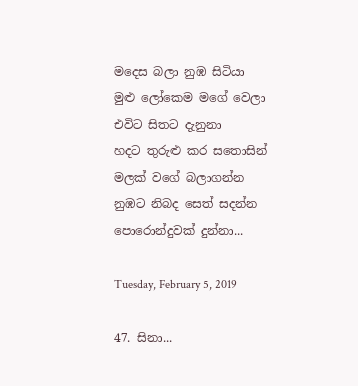මදෙස බලා නුඹ සිටියා
මුළු ලෝකෙම මගේ වෙලා
එවිට සිතට දැනුනා
හදට තුරුළු කර සතොසින්
මලක් වගේ බලාගන්න
නුඹට නිබද සෙත් සදන්න
පොරොන්දුවක් දුන්නා...

Tuesday, February 5, 2019

47. සිනා...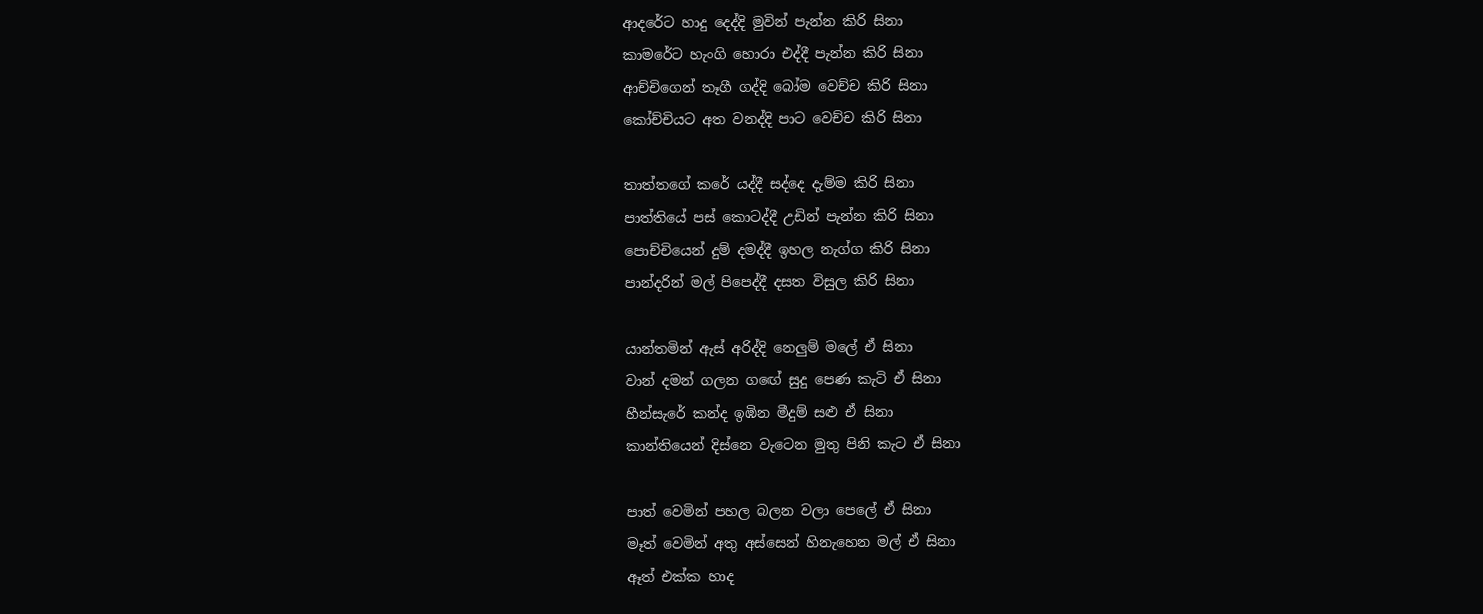ආදරේට හාදු දෙද්දි මුවින් පැන්න කිරි සිනා
කාමරේට හැංගි හොරා එද්දී පැන්න කිරි සිනා
ආච්චිගෙන් තෑගී ගද්දි බෝම වෙච්ච කිරි සිනා
කෝච්චියට අත වනද්දි පාට වෙච්ච කිරි සිනා

තාත්තගේ කරේ යද්දී සද්දෙ දැම්ම කිරි සිනා
පාත්තියේ පස් කොටද්දී උඩින් පැන්න කිරි සිනා
පොච්චියෙන් දුම් දමද්දී ඉහල නැග්ග කිරි සිනා
පාන්දරින් මල් පිපෙද්දී දසත විසුල කිරි සිනා

යාන්තමින් ඇස් අරිද්දි නෙලුම් මලේ ඒ සිනා
වාන් දමන් ගලන ගඟේ සුදු පෙණ කැටි ඒ සිනා
හීන්සැරේ කන්ද ඉඹින මීදුම් සළු ඒ සිනා
කාන්තියෙන් දිස්නෙ වැටෙන මුතු පිනි කැට ඒ සිනා

පාත් වෙමින් පහල බලන වලා පෙලේ ඒ සිනා
මෑත් වෙමින් අතු අස්සෙන් හිනැහෙන මල් ඒ සිනා
ඈත් එක්ක හාද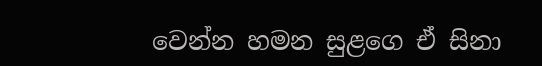වෙන්න හමන සුළගෙ ඒ සිනා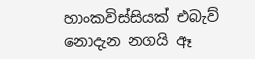හාංකවිස්සියක් එබැව් නොදැන නගයි ඈ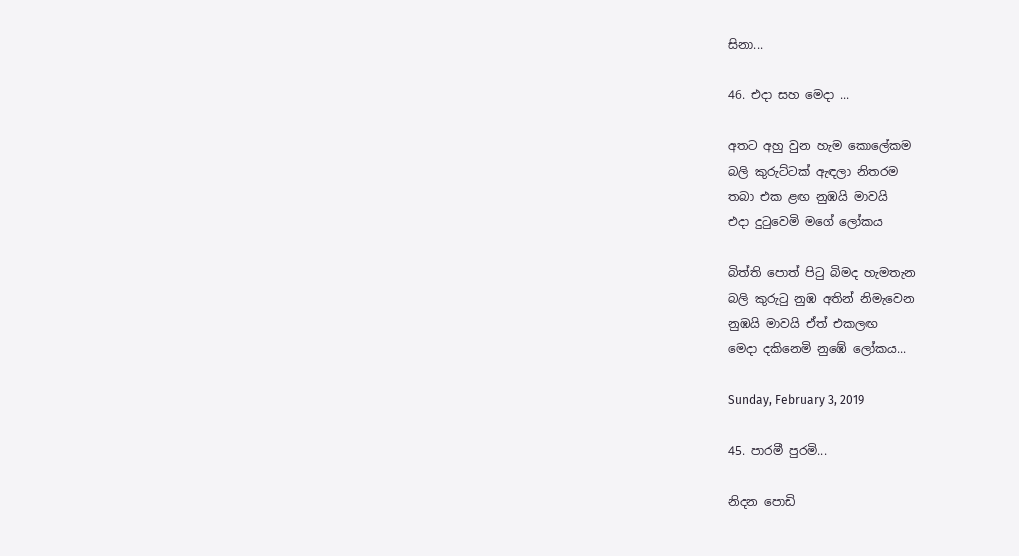සිනා...

46. එදා සහ මෙදා ...

අතට අහු වුන හැම කොලේකම
බලි කුරුට්ටක් ඇඳලා නිතරම
තබා එක ළඟ නුඹයි මාවයි
එදා දුටුවෙමි මගේ ලෝකය

බිත්ති පොත් පිටු බිමද හැමතැන
බලි කුරුටු නුඹ අතින් නිමැවෙන
නුඹයි මාවයි ඒත් එකලඟ
මෙදා දකිනෙමි නුඹේ ලෝකය...

Sunday, February 3, 2019

45. පාරමී පුරමි...

නිදන පොඩි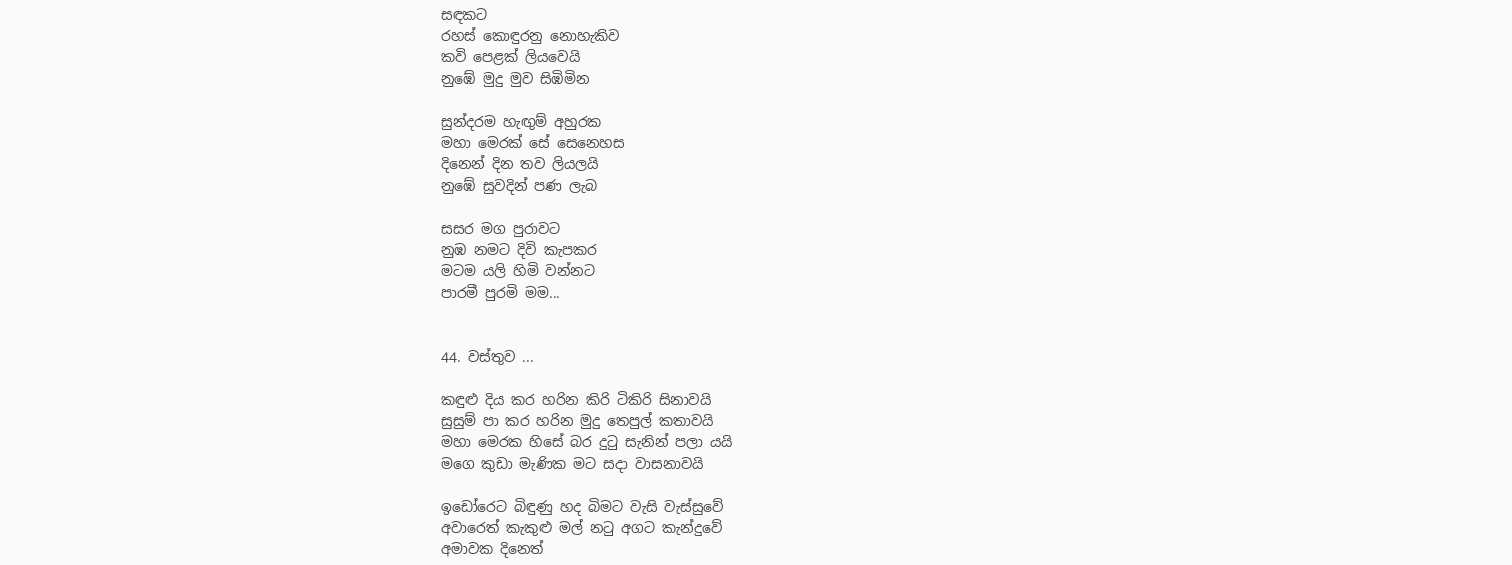සඳකට
රහස් කොඳුරනු නොහැකිව
කවි පෙළක් ලියවෙයි
නුඹේ මුදු මුව සිඹිමින

සුන්දරම හැඟුම් අහුරක
මහා මෙරක් සේ සෙනෙහස
දිනෙන් දින තව ලියලයි
නුඹේ සුවදින් පණ ලැබ

සසර මග පුරාවට
නුඹ නමට දිවි කැපකර
මටම යලි හිමි වන්නට
පාරමී පුරමි මම...


44. වස්තුව ...

කඳුළු දිය කර හරින කිරි ටිකිරි සිනාවයි
සුසුම් පා කර හරින මුදු තෙපුල් කතාවයි
මහා මෙරක හිසේ බර දුටු සැනින් පලා යයි
මගෙ කුඩා මැණික මට සදා වාසනාවයි

ඉඩෝරෙට බිඳුණු හද බිමට වැසි වැස්සුවේ
අවාරෙත් කැකුළු මල් නටු අගට කැන්දුවේ
අමාවක දිනෙත්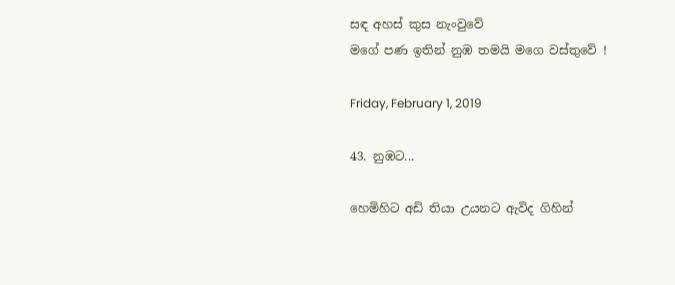සඳ අහස් කුස නැංවුවේ
මගේ පණ ඉතින් නුඹ තමයි මගෙ වස්තුවේ !

Friday, February 1, 2019

43. නුඹට...

හෙමිහිට අඩි තියා උයනට ඇවිද ගිහින්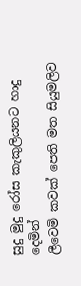සුදු මුදු රෝස කැකුලියනට හාදු දෙමින්
ලීවෙමි කවක් පෙති මත සියුමලිව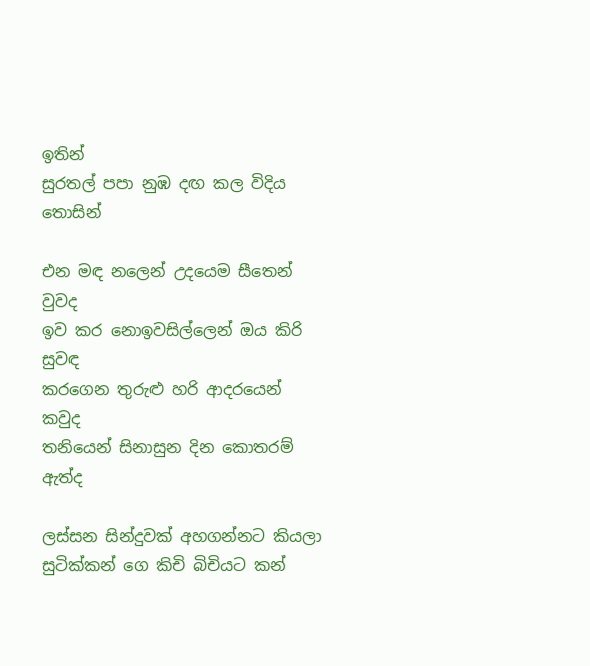ඉතින්
සුරතල් පපා නුඹ දඟ කල විදිය තොසින්

එන මඳ නලෙන් උදයෙම සීතෙන් වුවද
ඉව කර නොඉවසිල්ලෙන් ඔය කිරි සුවඳ
කරගෙන තුරුළු හරි ආදරයෙන් කවුද
තනියෙන් සිනාසුන දින කොතරම් ඇත්ද

ලස්සන සින්දුවක් අහගන්නට කියලා
සුටික්කන් ගෙ කිචි බිචියට කන්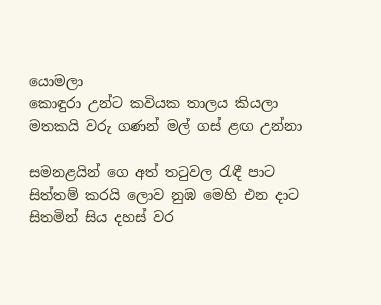යොමලා
කොඳුරා උන්ට කවියක තාලය කියලා
මතකයි වරු ගණන් මල් ගස් ළඟ උන්නා

සමනළයින් ගෙ අත් තටුවල රැඳී පාට
සිත්තම් කරයි ලොව නුඹ මෙහි එන දාට
සිතමින් සිය දහස් වර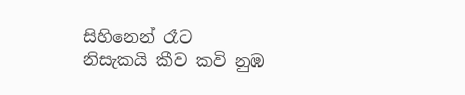සිහිනෙන් රෑට
නිසැකයි කීව කවි නුඹ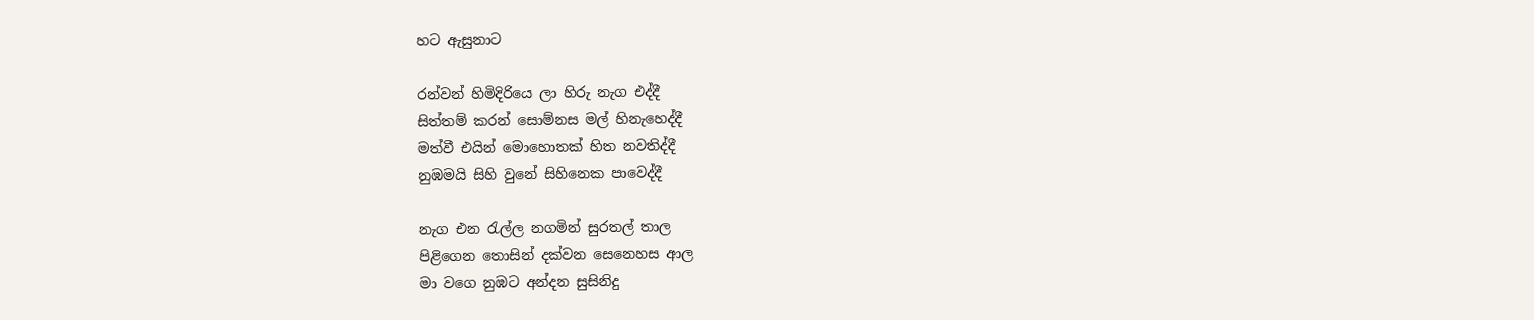හට ඇසුනාට

රන්වන් හිමිදිරියෙ ලා හිරු නැග එද්දී
සිත්තම් කරන් සොම්නස මල් හිනැහෙද්දී
මත්වී එයින් මොහොතක් හිත නවතිද්දී
නුඹමයි සිහි වුනේ සිහිනෙක පාවෙද්දී

නැග එන රැල්ල නගමින් සුරතල් තාල
පිළිගෙන තොසින් දක්වන සෙනෙහස ආල
මා වගෙ නුඹට අන්දන සුසිනිදු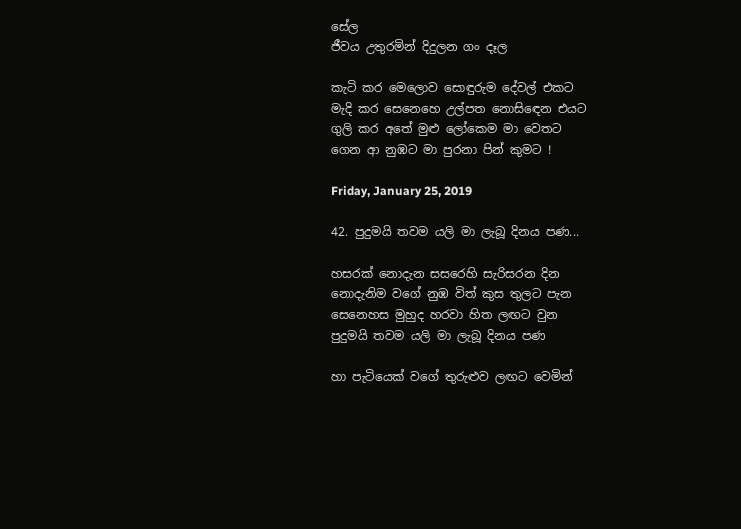සේල
ජීවය උතුරමින් දිදුලන ගං දෑල

කැටි කර මෙලොව සොඳුරුම දේවල් එකට
මැදි කර සෙනෙහෙ උල්පත නොසිඳෙන එයට
ගුලි කර අතේ මුළු ලෝකෙම මා වෙතට
ගෙන ආ නුඹට මා පුරනා පින් කුමට !

Friday, January 25, 2019

42. පුදුමයි තවම යලි මා ලැබූ දිනය පණ...

හසරක් නොදැන සසරෙහි සැරිසරන දින
නොදැනිම වගේ නුඹ විත් කුස තුලට පැන
සෙනෙහස මුහුද හරවා හිත ලඟට වුන
පුදුමයි තවම යලි මා ලැබූ දිනය පණ

හා පැටියෙක් වගේ තුරුළුව ලඟට වෙමින්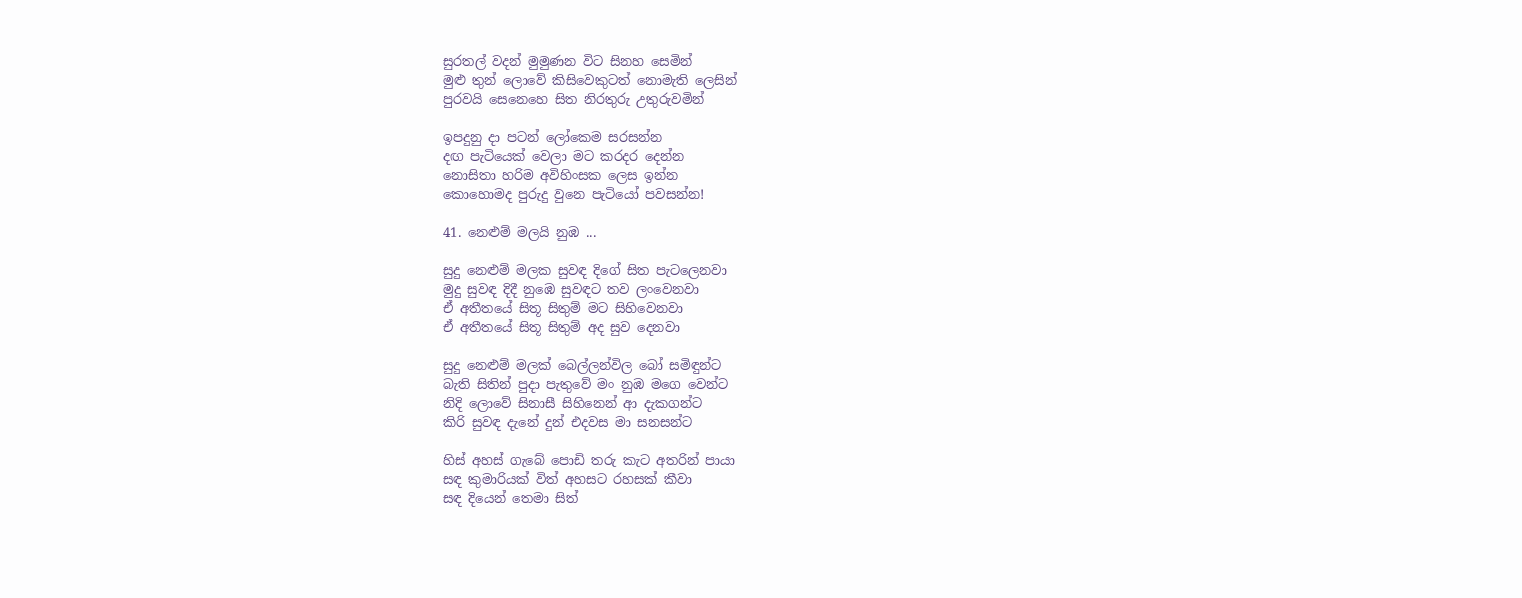සුරතල් වදන් මුමුණන විට සිනහ සෙමින්
මුළු තුන් ලොවේ කිසිවෙකුටත් නොමැති ලෙසින්
පුරවයි සෙනෙහෙ සිත නිරතුරු උතුරුවමින්

ඉපදුනු දා පටන් ලෝකෙම සරසන්න
දඟ පැටියෙක් වෙලා මට කරදර දෙන්න
නොසිතා හරිම අවිහිංසක ලෙස ඉන්න
කොහොමද පුරුදු වුනෙ පැටියෝ පවසන්න!

41. නෙළුම් මලයි නුඹ ...

සුදු නෙළුම් මලක සුවඳ දිගේ සිත පැටලෙනවා
මුදු සුවඳ දිදී නුඹෙ සුවඳට තව ලංවෙනවා
ඒ අතීතයේ සිතූ සිතුම් මට සිහිවෙනවා
ඒ අතීතයේ සිතූ සිතුම් අද සුව දෙනවා

සුදු නෙළුම් මලක් බෙල්ලන්විල බෝ සමිඳුන්ට
බැති සිතින් පුදා පැතුවේ මං නුඹ මගෙ වෙන්ට
නිදි ලොවේ සිනාසී සිහිනෙන් ආ දැකගන්ට
කිරි සුවඳ දැනේ දුන් එදවස මා සනසන්ට

හිස් අහස් ගැබේ පොඩි තරු කැට අතරින් පායා
සඳ කුමාරියක් විත් අහසට රහසක් කීවා
සඳ දියෙන් තෙමා සිත්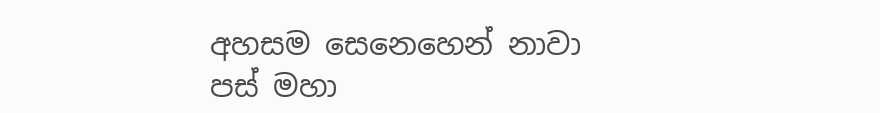අහසම සෙනෙහෙන් නාවා
පස් මහා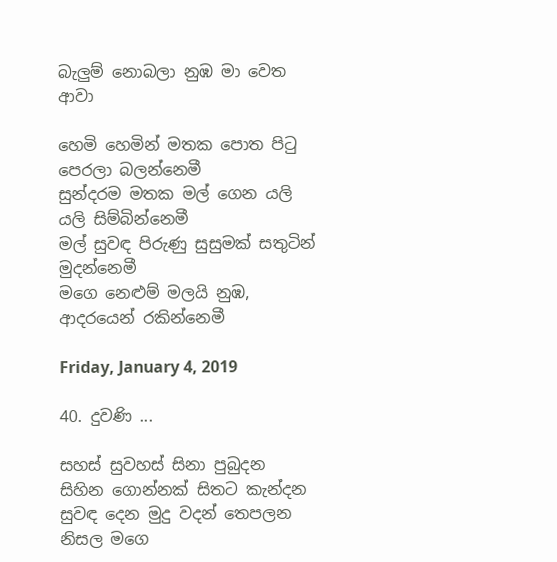බැලුම් නොබලා නුඹ මා වෙත ආවා

හෙමි හෙමින් මතක පොත පිටු පෙරලා බලන්නෙමී
සුන්දරම මතක මල් ගෙන යලි යලි සිම්බින්නෙමී
මල් සුවඳ පිරුණු සුසුමක් සතුටින් මුදන්නෙමී
මගෙ නෙළුම් මලයි නුඹ, ආදරයෙන් රකින්නෙමී

Friday, January 4, 2019

40. දුවණි ...

සහස් සුවහස් සිනා පුබුදන
සිහින ගොන්නක් සිතට කැන්දන
සුවඳ දෙන මුදු වදන් තෙපලන
නිසල මගෙ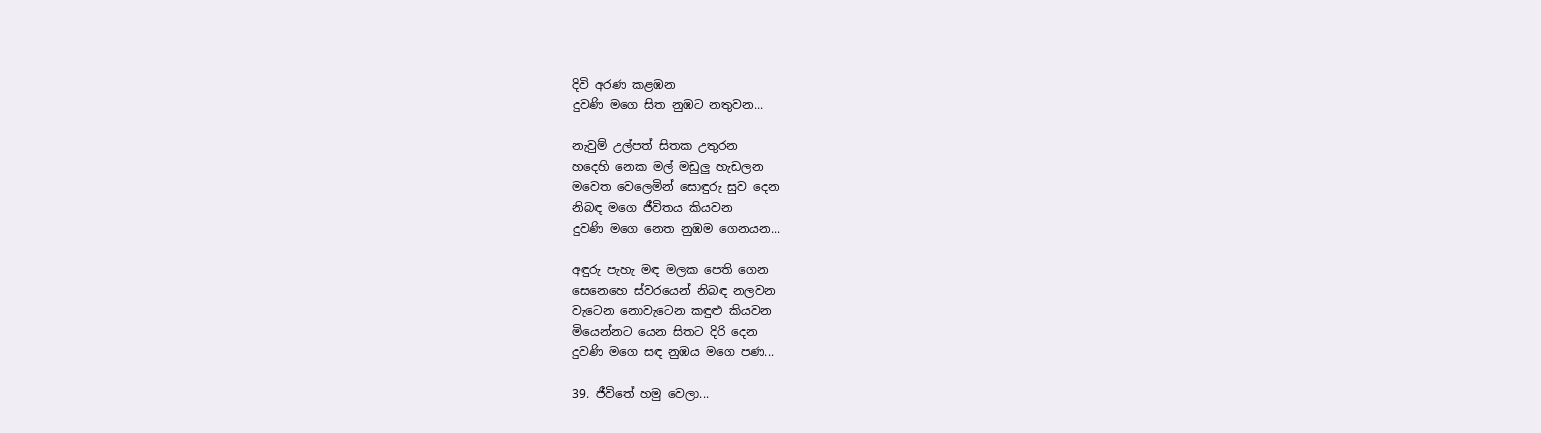දිවි අරණ කළඹන
දුවණි මගෙ සිත නුඹට නතුවන...

නැවුම් උල්පත් සිතක උතුරන
හදෙහි නෙක මල් මඩුලු හැඩලන
මවෙත වෙලෙමින් සොඳුරු සුව දෙන
නිබඳ මගෙ ජීවිතය කියවන
දුවණි මගෙ නෙත නුඹම ගෙනයන...

අඳුරු පැහැ මඳ මලක පෙති ගෙන
සෙනෙහෙ ස්වරයෙන් නිබඳ නලවන
වැටෙන නොවැටෙන කඳුළු කියවන
මියෙන්නට යෙන සිතට දිරි දෙන
දුවණි මගෙ සඳ නුඹය මගෙ පණ...

39. ජීවිතේ හමු වෙලා...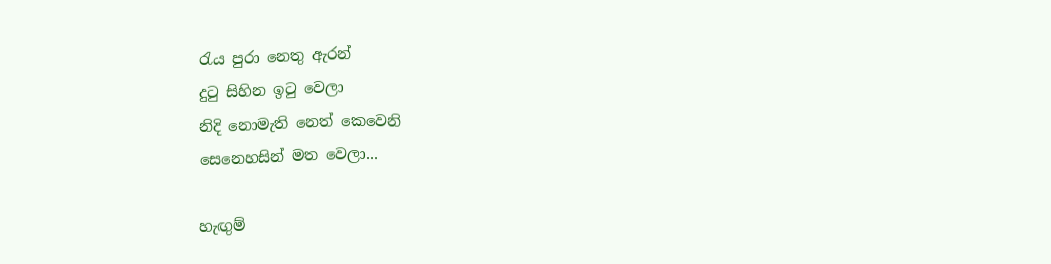රැය පුරා නෙතු ඇරන්
දුටු සිහින ඉටු වෙලා
නිදි නොමැති නෙත් කෙවෙනි
සෙනෙහසින් මත වෙලා...

හැඟුම්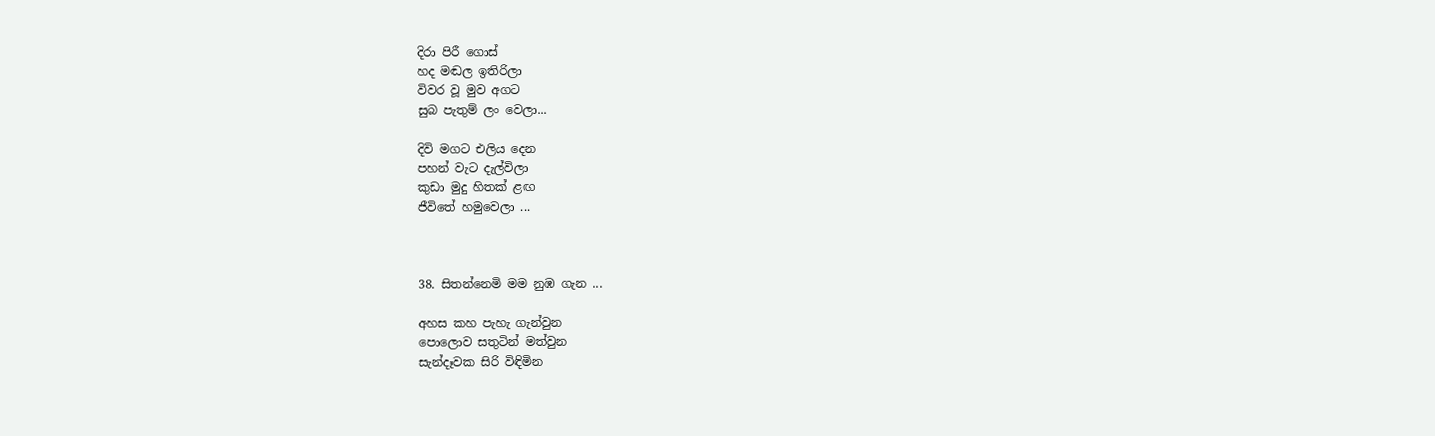දිරා පිරී ගොස්
හද මඬල ඉතිරිලා
විවර වූ මුව අගට
සුබ පැතුම් ලං වෙලා...

දිවි මගට එලිය දෙන
පහන් වැට දැල්විලා
කුඩා මුදු හිතක් ළඟ
ජීවිතේ හමුවෙලා ...



38. සිතන්නෙමි මම නුඹ ගැන ...

අහස කහ පැහැ ගැන්වුන
පොලොව සතුටින් මත්වුන
සැන්දෑවක සිරි විඳිමින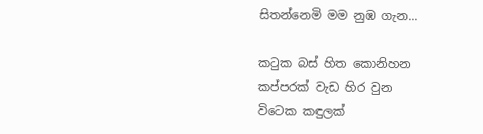සිතන්නෙමි මම නුඹ ගැන...

කටුක බස් හිත කොනිහන
කප්පරක් වැඩ හිර වුන
විටෙක කඳුලක්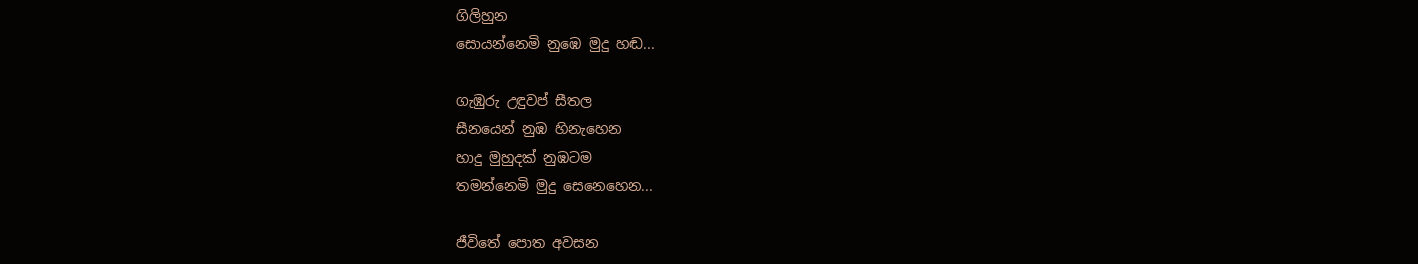ගිලිහුන
සොයන්නෙමි නුඹෙ මුදු හඬ...

ගැඹුරු උඳුවප් සීතල
සීනයෙන් නුඹ හිනැහෙන
හාදු මුහුදක් නුඹටම
තමන්නෙමි මුදු සෙනෙහෙන...

ජීවිතේ පොත අවසන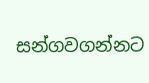සන්ගවගන්නට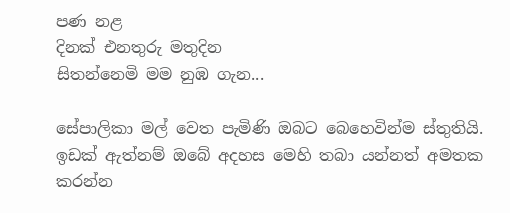පණ නළ
දිනක් එනතුරු මතුදින
සිතන්නෙමි මම නුඹ ගැන...

සේපාලිකා මල් වෙත පැමිණි ඔබට බෙහෙවින්ම ස්තුතියි. ඉඩක් ඇත්නම් ඔබේ අදහස මෙහි තබා යන්නත් අමතක කරන්න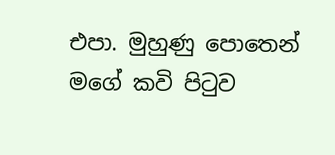එපා. මුහුණු පොතෙන් මගේ කවි පිටුව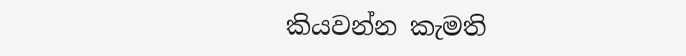කියවන්න කැමති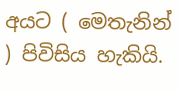අයට ( මෙතැනින් ) පිවිසිය හැකියි.